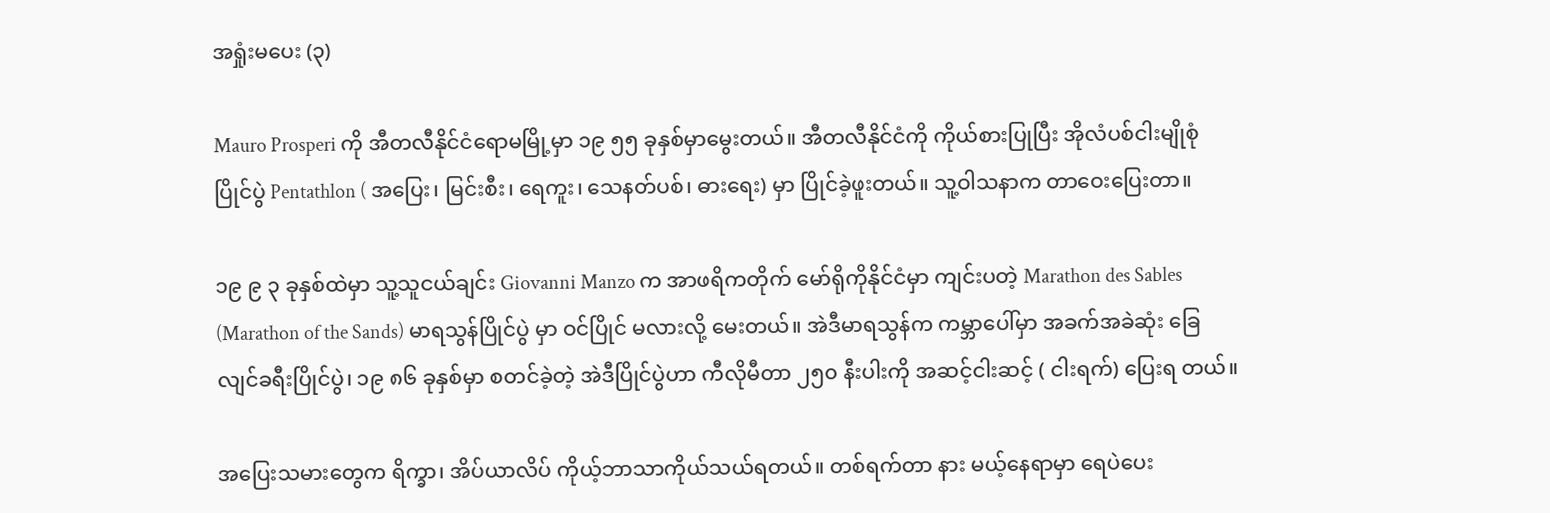အရှုံးမပေး (၃)

Mauro Prosperi ကို အီတလီနိုင်ငံရောမမြို့မှာ ၁၉ ၅၅ ခုနှစ်မှာမွေးတယ်။ အီတလီနိုင်ငံကို ကိုယ်စားပြုပြီး အိုလံပစ်ငါးမျိုစုံ ပြိုင်ပွဲ Pentathlon ( အပြေး၊ မြင်းစီး၊ ရေကူး၊ သေနတ်ပစ်၊ ဓားရေး) မှာ ပြိုင်ခဲ့ဖူးတယ်။ သူ့ဝါသနာက တာဝေးပြေးတာ။

၁၉ ၉ ၃ ခုနှစ်ထဲမှာ သူ့သူငယ်ချင်း Giovanni Manzo က အာဖရိကတိုက် မော်ရိုကိုနိုင်ငံမှာ ကျင်းပတဲ့ Marathon des Sables (Marathon of the Sands) မာရသွန်ပြိုင်ပွဲ မှာ ဝင်ပြိုင် မလားလို့ မေးတယ်။ အဲဒီမာရသွန်က ကမ္ဘာပေါ်မှာ အခက်အခဲဆုံး ခြေလျင်ခရီးပြိုင်ပွဲ၊ ၁၉ ၈၆ ခုနှစ်မှာ စတင်ခဲ့တဲ့ အဲဒီပြိုင်ပွဲဟာ ကီလိုမီတာ ၂၅၀ နီးပါးကို အဆင့်ငါးဆင့် ( ငါးရက်) ပြေးရ တယ်။

အပြေးသမားတွေက ရိက္ခာ၊ အိပ်ယာလိပ် ကိုယ့်ဘာသာကိုယ်သယ်ရတယ်။ တစ်ရက်တာ နား မယ့်နေရာမှာ ရေပဲပေး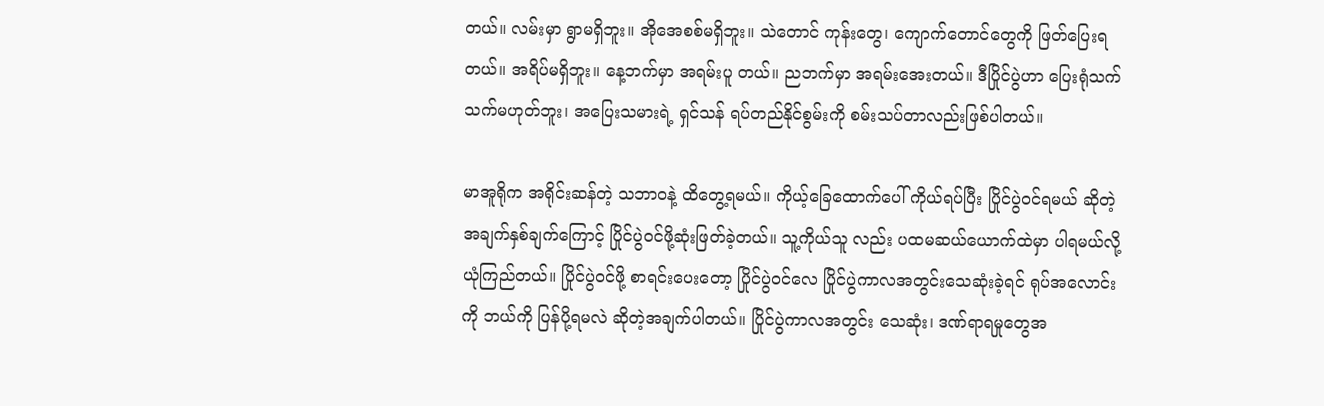တယ်။ လမ်းမှာ ရွာမရှိဘူး။ အိုအေစစ်မရှိဘူး။ သဲတောင် ကုန်းတွေ၊ ကျောက်တောင်တွေကို ဖြတ်ပြေးရတယ်။ အရိပ်မရှိဘူး။ နေ့ဘက်မှာ အရမ်းပူ တယ်။ ညဘက်မှာ အရမ်းအေးတယ်။ ဒီပြိုင်ပွဲဟာ ပြေးရုံသက်သက်မဟုတ်ဘူး၊ အပြေးသမားရဲ့ ရှင်သန် ရပ်တည်နိုင်စွမ်းကို စမ်းသပ်တာလည်းဖြစ်ပါတယ်။

မာအူရိုက အရိုင်းဆန်တဲ့ သဘာဝနဲ့ ထိတွေ့ရမယ်။ ကိုယ့်ခြေထောက်ပေါ် ကိုယ်ရပ်ပြီး ပြိုင်ပွဲဝင်ရမယ် ဆိုတဲ့ အချက်နှစ်ချက်ကြောင့် ပြိုင်ပွဲဝင်ဖို့ဆုံးဖြတ်ခဲ့တယ်။ သူ့ကိုယ်သူ လည်း ပထမဆယ်ယောက်ထဲမှာ ပါရမယ်လို့ယုံကြည်တယ်။ ပြိုင်ပွဲဝင်ဖို့ စာရင်းပေးတော့ ပြိုင်ပွဲဝင်လေ ပြိုင်ပွဲကာလအတွင်းသေဆုံးခဲ့ရင် ရုပ်အလောင်းကို ဘယ်ကို ပြန်ပို့ရမလဲ ဆိုတဲ့အချက်ပါတယ်။ ပြိုင်ပွဲကာလအတွင်း သေဆုံး၊ ဒဏ်ရာရမှုတွေအ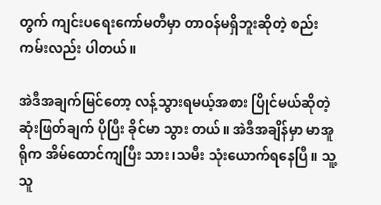တွက် ကျင်းပရေးကော်မတီမှာ တာဝန်မရှိဘူးဆိုတဲ့ စည်းကမ်းလည်း ပါတယ်။

အဲဒီအချက်မြင်တော့ လန့်သွားရမယ့်အစား ပြိုင်မယ်ဆိုတဲ့ ဆုံးဖြတ်ချက် ပိုပြီး ခိုင်မာ သွား တယ်။ အဲဒီအချိန်မှာ မာအူရိုက အိမ်ထောင်ကျပြီး သား၊သမီး သုံးယောက်ရနေပြီ။ သူ့သူ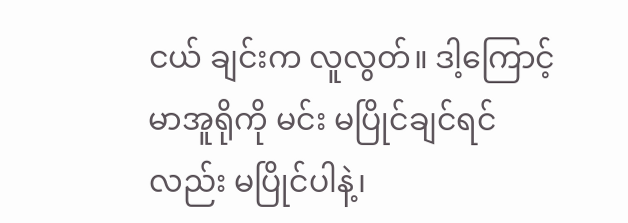ငယ် ချင်းက လူလွတ်။ ဒါ့ကြောင့် မာအူရိုကို မင်း မပြိုင်ချင်ရင်လည်း မပြိုင်ပါနဲ့၊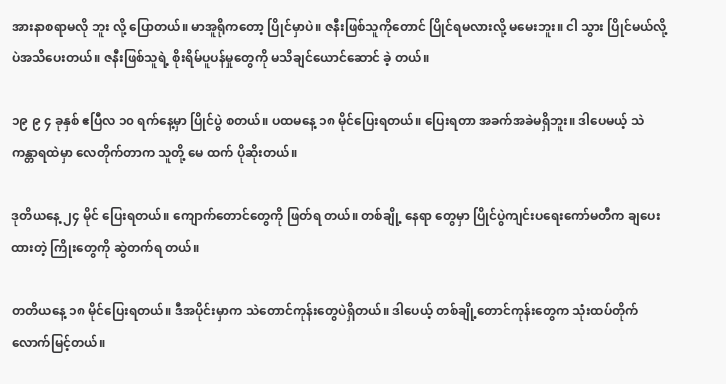အားနာစရာမလို ဘူး လို့ ပြောတယ်။ မာအူရိုကတော့ ပြိုင်မှာပဲ။ ဇနီးဖြစ်သူကိုတောင် ပြိုင်ရမလားလို့ မမေးဘူး။ ငါ သွား ပြိုင်မယ်လို့ပဲအသိပေးတယ်။ ဇနီးဖြစ်သူရဲ့ စိုးရိမ်ပူပန်မှုတွေကို မသိချင်ယောင်ဆောင် ခဲ့ တယ်။

၁၉ ၉ ၄ ခုနှစ် ဧပြီလ ၁၀ ရက်နေ့မှာ ပြိုင်ပွဲ စတယ်။ ပထမနေ့ ၁၈ မိုင်ပြေးရတယ်။ ပြေးရတာ အခက်အခဲမရှိဘူး။ ဒါပေမယ့် သဲကန္တာရထဲမှာ လေတိုက်တာက သူတို့ မေ ထက် ပိုဆိုးတယ်။

ဒုတိယနေ့ ၂၄ မိုင် ပြေးရတယ်။ ကျောက်တောင်တွေကို ဖြတ်ရ တယ်။ တစ်ချို့ နေရာ တွေမှာ ပြိုင်ပွဲကျင်းပရေးကော်မတီက ချပေးထားတဲ့ ကြိုးတွေကို ဆွဲတက်ရ တယ်။

တတိယနေ့ ၁၈ မိုင်ပြေးရတယ်။ ဒီအပိုင်းမှာက သဲတောင်ကုန်းတွေပဲရှိတယ်။ ဒါပေယ့် တစ်ချို့တောင်ကုန်းတွေက သုံးထပ်တိုက် လောက်မြင့်တယ်။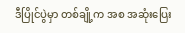ဒီပြိုင်ပွဲမှာ တစ်ချို့က အစ အဆုံးပြေး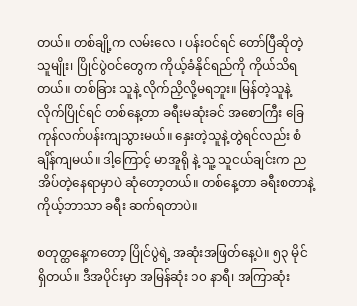တယ်။ တစ်ချို့က လမ်းလေ ၊ ပန်းဝင်ရင် တော်ပြီဆိုတဲ့သူမျိုး၊ ပြိုင်ပွဲဝင်တွေက ကိုယ့်ခံနိုင်ရည်ကို ကိုယ်သိရတယ်။ တစ်ခြား သူနဲ့ လိုက်ညှိလို့မရဘူး။ မြန်တဲ့သူနဲ့လိုက်ပြိုင်ရင် တစ်နေ့တာ ခရီးမဆုံးခင် အစောကြီး ခြေ ကုန်လက်ပန်းကျသွားမယ်။ နှေးတဲ့သူနဲ့တွဲရင်လည်း စံချိန်ကျမယ်။ ဒါ့ကြောင့် မာအူရို နဲ့ သူ့ သူငယ်ချင်းက ညအိပ်တဲ့နေရာမှာပဲ ဆုံတော့တယ်။ တစ်နေ့တာ ခရီးစတာနဲ့ ကိုယ့်ဘာသာ ခရီး ဆက်ရတာပဲ။

စတုတ္ထနေ့ကတော့ ပြိုင်ပွဲရဲ့ အဆုံးအဖြတ်နေ့ပဲ။ ၅၃ မိုင် ရှိတယ်။ ဒီအပိုင်းမှာ အမြန်ဆုံး ၁၀ နာရီ၊ အကြာဆုံး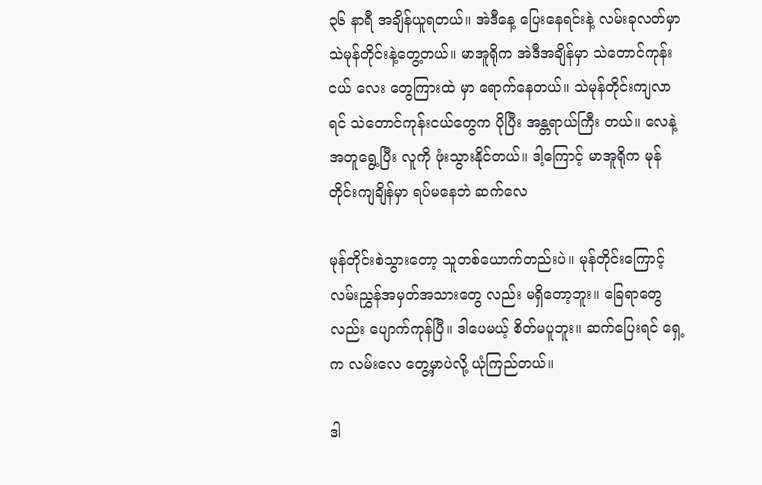၃၆ နာရီ အချိန်ယူရတယ်။ အဲဒီနေ့ ပြေးနေရင်းနဲ့ လမ်းခုလတ်မှာ သဲမုန်တိုင်းနဲ့တွေ့တယ်။ မာအူရိုက အဲဒီအချိန်မှာ သဲတောင်ကုန်းငယ် လေး တွေကြားထဲ မှာ ရောက်နေတယ်။ သဲမုန်တိုင်းကျလာရင် သဲတောင်ကုန်းငယ်တွေက ပိုပြီး အန္တရာယ်ကြီး တယ်။ လေနဲ့အတူရွေ့ပြီး လူကို ဖုံးသွားနိုင်တယ်။ ဒါ့ကြောင့် မာအူရိုက မုန်တိုင်းကျချိန်မှာ ရပ်မနေဘဲ ဆက်လေ

မုန်တိုင်းစဲသွားတော့ သူတစ်ယောက်တည်းပဲ။ မုန်တိုင်းကြောင့် လမ်းညွှန်အမှတ်အသားတွေ လည်း မရှိတော့ဘူး။ ခြေရာတွေလည်း ပျောက်ကုန်ပြီ။ ဒါပေမယ့် စိတ်မပူဘူး။ ဆက်ပြေးရင် ရှေ့ က လမ်းလေ တွေ့မှာပဲလို့ ယုံကြည်တယ်။

ဒါ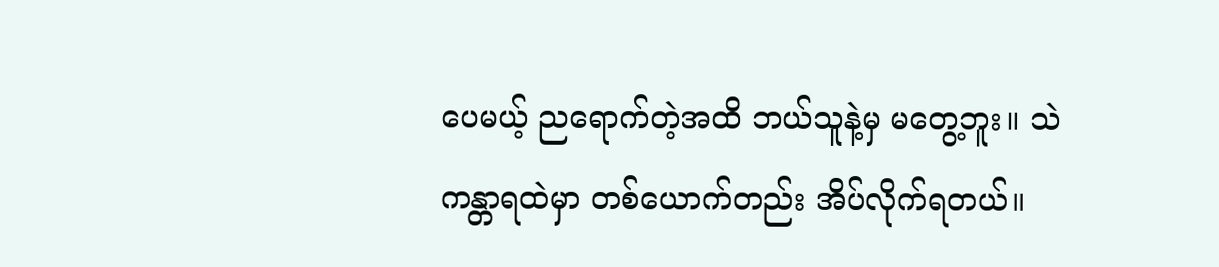ပေမယ့် ညရောက်တဲ့အထိ ဘယ်သူနဲ့မှ မတွေ့ဘူး။ သဲကန္တာရထဲမှာ တစ်ယောက်တည်း အိပ်လိုက်ရတယ်။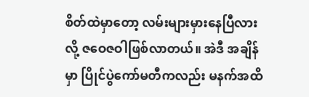စိတ်ထဲမှာတော့ လမ်းများမှားနေပြီလားလို့ ဇဝေဇဝါဖြစ်လာတယ်။ အဲဒီ အချိန်မှာ ပြိုင်ပွဲကော်မတီကလည်း မနက်အထိ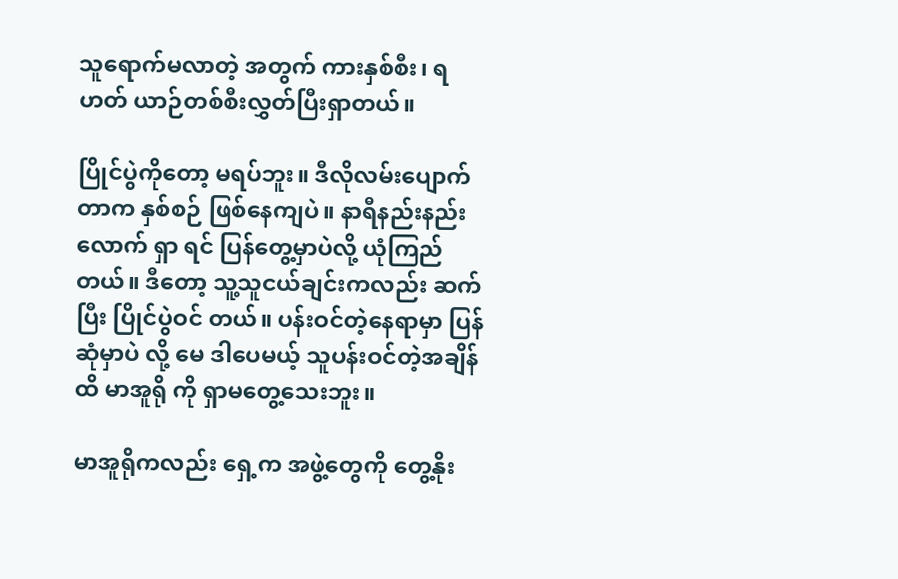သူရောက်မလာတဲ့ အတွက် ကားနှစ်စီး၊ ရဟတ် ယာဉ်တစ်စီးလွှတ်ပြီးရှာတယ်။

ပြိုင်ပွဲကိုတော့ မရပ်ဘူး။ ဒီလိုလမ်းပျောက်တာက နှစ်စဉ် ဖြစ်နေကျပဲ။ နာရီနည်းနည်းလောက် ရှာ ရင် ပြန်တွေ့မှာပဲလို့ ယုံကြည်တယ်။ ဒီတော့ သူ့သူငယ်ချင်းကလည်း ဆက်ပြီး ပြိုင်ပွဲဝင် တယ်။ ပန်းဝင်တဲ့နေရာမှာ ပြန်ဆုံမှာပဲ လို့ မေ ဒါပေမယ့် သူပန်းဝင်တဲ့အချိန်ထိ မာအူရို ကို ရှာမတွေ့သေးဘူး။

မာအူရိုကလည်း ရှေ့က အဖွဲ့တွေကို တွေ့နိုး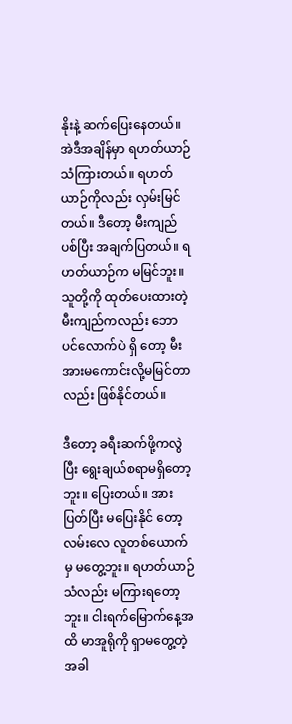နိုးနဲ့ ဆက်ပြေးနေတယ်။ အဲဒီအချိန်မှာ ရဟတ်ယာဉ် သံကြားတယ်။ ရဟတ်ယာဉ်ကိုလည်း လှမ်းမြင်တယ်။ ဒီတော့ မီးကျည်ပစ်ပြီး အချက်ပြတယ်။ ရဟတ်ယာဉ်က မမြင်ဘူး။ သူတို့ကို ထုတ်ပေးထားတဲ့ မီးကျည်ကလည်း ဘောပင်လောက်ပဲ ရှိ တော့ မီးအားမကောင်းလို့မမြင်တာလည်း ဖြစ်နိုင်တယ်။

ဒီတော့ ခရီးဆက်ဖို့ကလွဲပြီး ရွေးချယ်စရာမရှိတော့ဘူး။ ပြေးတယ်။ အားပြတ်ပြီး မပြေးနိုင် တော့ လမ်းလေ လူတစ်ယောက်မှ မတွေ့ဘူး။ ရဟတ်ယာဉ်သံလည်း မကြားရတော့ဘူး။ ငါးရက်မြောက်နေ့အထိ မာအူရိုကို ရှာမတွေ့တဲ့အခါ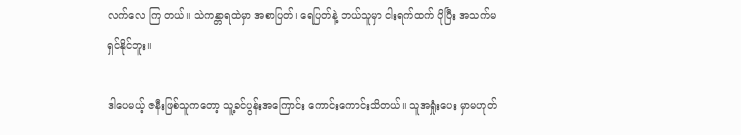လက်လေ ကြ တယ်။ သဲကန္တာရထဲမှာ အစာပြတ်၊ ရေပြတ်နဲ့ ဘယ်သူမှာ ငါးရက်ထက် ပိုပြီး အသက်မရှင်နိုင်ဘူး။

ဒါပေမယ့် ဇနီးဖြစ်သူကတော့ သူ့ခင်ပွန်းအကြောင်း ကောင်းကောင်းသိတယ်။ သူအရှုံးပေး မှာမဟုတ်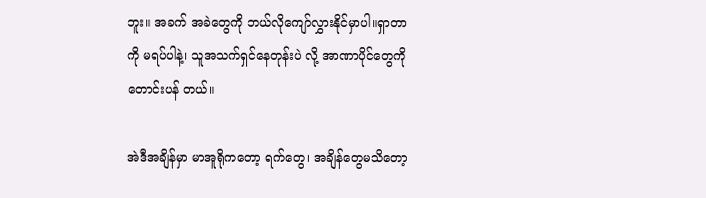ဘူး။ အခက် အခဲတွေကို ဘယ်လိုကျော်လွှားနိုင်မှာပါ။ရှာတာကို မရပ်ပါနဲ့၊ သူအသက်ရှင်နေတုန်းပဲ လို့ အာဏာပိုင်တွေကို တောင်းပန် တယ်။

အဲဒီအချိန်မှာ မာအူရိုကတော့ ရက်တွေ၊ အချိန်တွေမသိတော့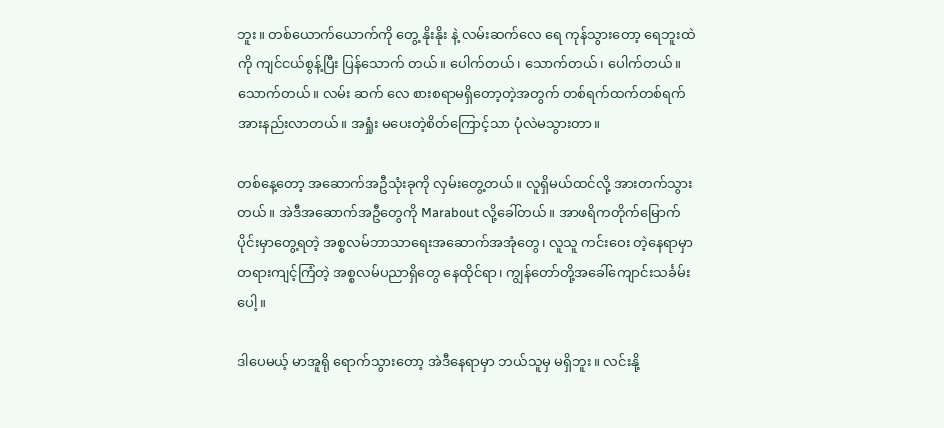ဘူး။ တစ်ယောက်ယောက်ကို တွေ့ နိုးနိုး နဲ့ လမ်းဆက်လေ ရေ ကုန်သွားတော့ ရေဘူးထဲကို ကျင်ငယ်စွန့်ပြီး ပြန်သောက် တယ်။ ပေါက်တယ်၊ သောက်တယ်၊ ပေါက်တယ်။ သောက်တယ်။ လမ်း ဆက် လေ စားစရာမရှိတော့တဲ့အတွက် တစ်ရက်ထက်တစ်ရက် အားနည်းလာတယ်။ အရှုံး မပေးတဲ့စိတ်ကြောင့်သာ ပုံလဲမသွားတာ။

တစ်နေ့တော့ အဆောက်အဦသုံးခုကို လှမ်းတွေ့တယ်။ လူရှိမယ်ထင်လို့ အားတက်သွားတယ်။ အဲဒီအဆောက်အဦတွေကို Marabout လို့ခေါ်တယ်။ အာဖရိကတိုက်မြောက်ပိုင်းမှာတွေ့ရတဲ့ အစ္စလမ်ဘာသာရေးအဆောက်အအုံတွေ၊ လူသူ ကင်းဝေး တဲ့နေရာမှာ တရားကျင့်ကြံတဲ့ အစ္စလမ်ပညာရှိတွေ နေထိုင်ရာ၊ ကျွန်တော်တို့အခေါ်ကျောင်းသင်္ခမ်းပေါ့။

ဒါပေမယ့် မာအူရို ရောက်သွားတော့ အဲဒီနေရာမှာ ဘယ်သူမှ မရှိဘူး။ လင်းနို့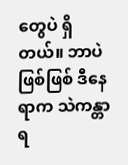တွေပဲ ရှိ တယ်။ ဘာပဲဖြစ်ဖြစ် ဒီနေရာက သဲကန္တာရ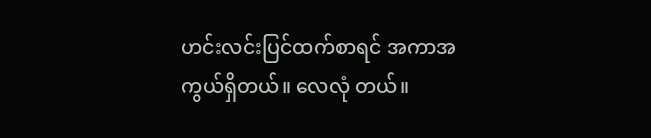ဟင်းလင်းပြင်ထက်စာရင် အကာအကွယ်ရှိတယ်။ လေလုံ တယ်။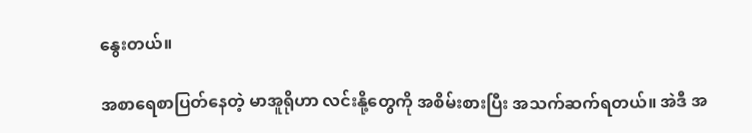နွေးတယ်။

အစာရေစာပြတ်နေတဲ့ မာအူရိုဟာ လင်းနို့တွေကို အစိမ်းစားပြီး အသက်ဆက်ရတယ်။ အဲဒီ အ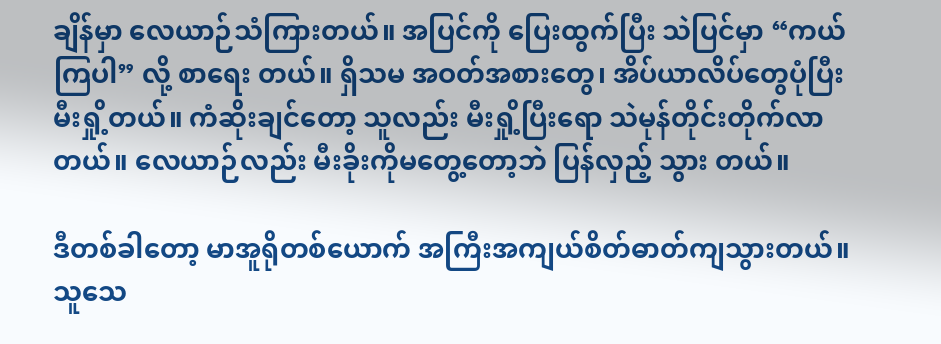ချိန်မှာ လေယာဉ်သံကြားတယ်။ အပြင်ကို ပြေးထွက်ပြီး သဲပြင်မှာ “ကယ်ကြပါ” လို့ စာရေး တယ်။ ရှိသမ အဝတ်အစားတွေ၊ အိပ်ယာလိပ်တွေပုံပြီး မီးရှို့တယ်။ ကံဆိုးချင်တော့ သူလည်း မီးရှို့ပြီးရော သဲမုန်တိုင်းတိုက်လာတယ်။ လေယာဉ်လည်း မီးခိုးကိုမတွေ့တော့ဘဲ ပြန်လှည့် သွား တယ်။

ဒီတစ်ခါတော့ မာအူရိုတစ်ယောက် အကြီးအကျယ်စိတ်ဓာတ်ကျသွားတယ်။ သူသေ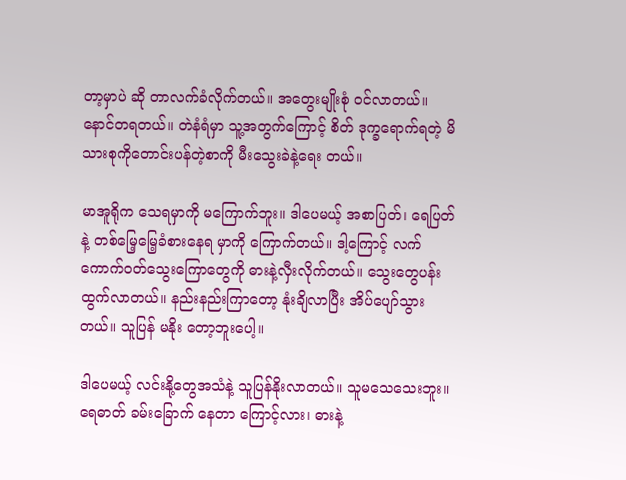တာ့မှာပဲ ဆို တာလက်ခံလိုက်တယ်။ အတွေးမျိုးစုံ ဝင်လာတယ်။ နောင်တရတယ်။ တဲနံရံမှာ သူ့အတွက်ကြောင့် စိတ် ဒုက္ခရောက်ရတဲ့ မိသားစုကိုတောင်းပန်တဲ့စာကို မီးသွေးခဲနဲ့ရေး တယ်။

မာအူရိုက သေရမှာကို မကြောက်ဘူး။ ဒါပေမယ့် အစာပြတ်၊ ရေပြတ်နဲ့ တစ်မြေ့မြေ့ခံစားနေရ မှာကို ကြောက်တယ်။ ဒါ့ကြောင့် လက်ကောက်ဝတ်သွေးကြောတွေကို ဓားနဲ့လှီးလိုက်တယ်။ သွေးတွေပန်းထွက်လာတယ်။ နည်းနည်းကြာတော့ နုံးချိလာပြီး အိပ်ပျော်သွားတယ်။ သူပြန် မနိုး တော့ဘူးပေါ့။

ဒါပေမယ့် လင်းနို့တွေအသံနဲ့ သူပြန်နိုးလာတယ်။ သူမသေသေးဘူး။ ရေဓာတ် ခမ်းခြောက် နေတာ ကြောင့်လား၊ ဓားနဲ့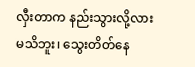လှီးတာက နည်းသွားလို့လားမသိဘူး၊ သွေးတိတ်နေ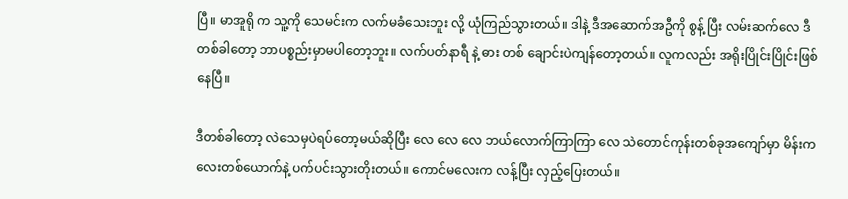ပြီ။ မာအူရို က သူ့ကို သေမင်းက လက်မခံသေးဘူး လို့ ယုံကြည်သွားတယ်။ ဒါနဲ့ ဒီအဆောက်အဦကို စွန့် ပြီး လမ်းဆက်လေ ဒီတစ်ခါတော့ ဘာပစ္စည်းမှာမပါတော့ဘူး။ လက်ပတ်နာရီ နဲ့ ဓား တစ် ချောင်းပဲကျန်တော့တယ်။ လူကလည်း အရိုးပြိုင်းပြိုင်းဖြစ်နေပြီ။

ဒီတစ်ခါတော့ လဲသေမှပဲရပ်တော့မယ်ဆိုပြီး လေ လေ လေ ဘယ်လောက်ကြာကြာ လေ သဲတောင်ကုန်းတစ်ခုအကျော်မှာ မိန်းကလေးတစ်ယောက်နဲ့ ပက်ပင်းသွားတိုးတယ်။ ကောင်မလေးက လန့်ပြီး လှည့်ပြေးတယ်။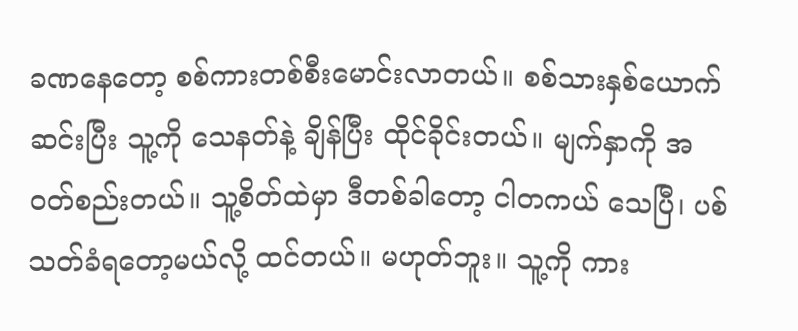ခဏနေတော့ စစ်ကားတစ်စီးမောင်းလာတယ်။ စစ်သားနှစ်ယောက်ဆင်းပြီး သူ့ကို သေနတ်နဲ့ ချိန်ပြီး ထိုင်ခိုင်းတယ်။ မျက်နှာကို အဝတ်စည်းတယ်။ သူ့စိတ်ထဲမှာ ဒီတစ်ခါတော့ ငါတကယ် သေပြီ၊ ပစ်သတ်ခံရတော့မယ်လို့ ထင်တယ်။ မဟုတ်ဘူး။ သူ့ကို ကား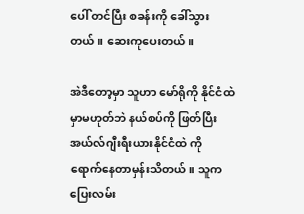ပေါ် တင်ပြီး စခန်းကို ခေါ်သွားတယ်။ ဆေးကုပေးတယ်။

အဲဒီတော့မှာ သူဟာ မော်ရိုကို နိုင်ငံထဲမှာမဟုတ်ဘဲ နယ်စပ်ကို ဖြတ်ပြီး အယ်လ်ဂျီးရီးယားနိုင်ငံထဲ ကို ရောက်နေတာမှန်းသိတယ်။ သူက ပြေးလမ်း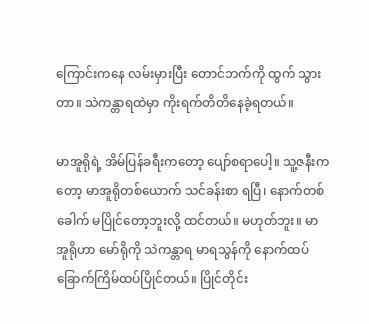ကြောင်းကနေ လမ်းမှားပြီး တောင်ဘက်ကို ထွက် သွားတာ။ သဲကန္တာရထဲမှာ ကိုးရက်တိတိနေခဲ့ရတယ်။

မာအူရိုရဲ့ အိမ်ပြန်ခရီးကတော့ ပျော်စရာပေါ့။ သူ့ဇနီးကတော့ မာအူရိုတစ်ယောက် သင်ခန်းစာ ရပြီ၊ နောက်တစ်ခေါက် မပြိုင်တော့ဘူးလို့ ထင်တယ်။ မဟုတ်ဘူး။ မာအူရိုဟာ မော်ရိုကို သဲကန္တာရ မာရသွန်ကို နောက်ထပ်ခြောက်ကြိမ်ထပ်ပြိုင်တယ်။ ပြိုင်တိုင်း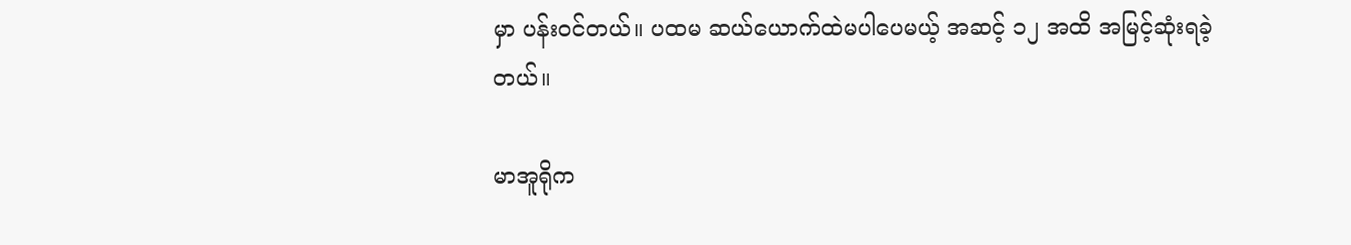မှာ ပန်းဝင်တယ်။ ပထမ ဆယ်ယောက်ထဲမပါပေမယ့် အဆင့် ၁၂ အထိ အမြင့်ဆုံးရခဲ့တယ်။

မာအူရိုက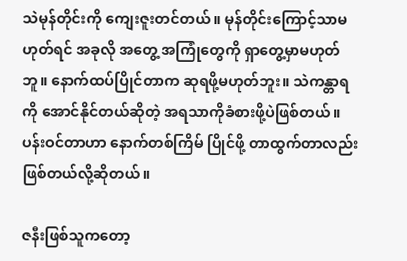သဲမုန်တိုင်းကို ကျေးဇူးတင်တယ်။ မုန်တိုင်းကြောင့်သာမဟုတ်ရင် အခုလို အတွေ့ အကြုံတွေကို ရှာတွေ့မှာမဟုတ်ဘူ။ နောက်ထပ်ပြိုင်တာက ဆုရဖို့မဟုတ်ဘူး။ သဲကန္တာရကို အောင်နိုင်တယ်ဆိုတဲ့ အရသာကိုခံစားဖို့ပဲဖြစ်တယ်။ ပန်းဝင်တာဟာ နောက်တစ်ကြိမ် ပြိုင်ဖို့ တာထွက်တာလည်းဖြစ်တယ်လို့ဆိုတယ်။

ဇနီးဖြစ်သူကတော့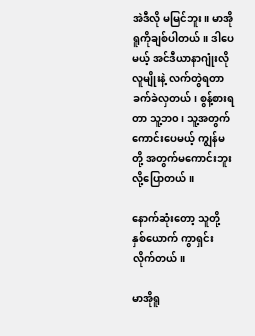အဲဒီလို မမြင်ဘူး။ မာအိုရူကိုချစ်ပါတယ်။ ဒါပေမယ့် အင်ဒီယာနာဂျုံးလို လူမျိုးနဲ့ လက်တွဲရတာ ခက်ခဲလှတယ်၊ စွန့်စားရတာ သူ့ဘ၀ ၊ သူ့အတွက်ကောင်းပေမယ့် ကျွန်မ တို့ အတွက်မကောင်းဘူးလို့ပြောတယ်။

နောက်ဆုံးတော့ သူတို့ နှစ်ယောက် ကွာရှင်းလိုက်တယ်။

မာအိုရူ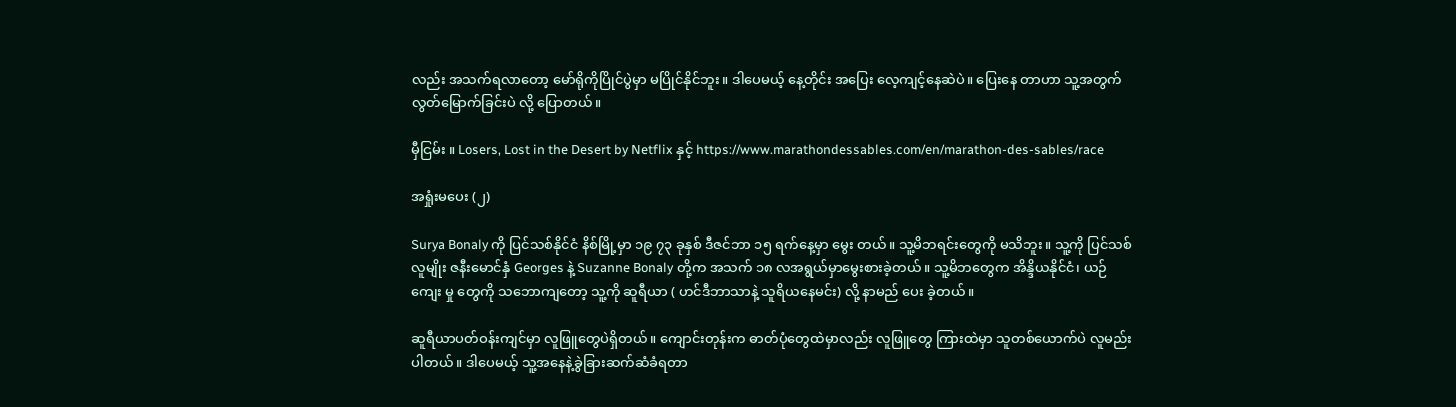လည်း အသက်ရလာတော့ မော်ရိုကိုပြိုင်ပွဲမှာ မပြိုင်နိုင်ဘူး။ ဒါပေမယ့် နေ့တိုင်း အပြေး လေ့ကျင့်နေဆဲပဲ။ ပြေးနေ တာဟာ သူ့အတွက် လွတ်မြောက်ခြင်းပဲ လို့ ပြောတယ်။

မှီငြမ်း ။ Losers, Lost in the Desert by Netflix နှင့် https://www.marathondessables.com/en/marathon-des-sables/race

အရှုံးမပေး (၂)

Surya Bonaly ကို ပြင်သစ်နိုင်ငံ နိစ်မြို့မှာ ၁၉ ၇၃ ခုနှစ် ဒီဇင်ဘာ ၁၅ ရက်နေ့မှာ မွေး တယ်။ သူ့မိဘရင်းတွေကို မသိဘူး။ သူ့ကို ပြင်သစ်လူမျိုး ဇနီးမောင်နှံ Georges နဲ့ Suzanne Bonaly တို့က အသက် ၁၈ လအရွယ်မှာမွေးစားခဲ့တယ်။ သူ့မိဘတွေက အိန္ဒိယနိုင်ငံ၊ ယဉ်ကျေး မှု တွေကို သဘောကျတော့ သူ့ကို ဆူရီယာ ( ဟင်ဒီဘာသာနဲ့ သူရိယနေမင်း) လို့ နာမည် ပေး ခဲ့တယ်။

ဆူရီယာပတ်ဝန်းကျင်မှာ လူဖြူတွေပဲရှိတယ်။ ကျောင်းတုန်းက ဓာတ်ပုံတွေထဲမှာလည်း လူဖြူတွေ ကြားထဲမှာ သူတစ်ယောက်ပဲ လူမည်းပါတယ်။ ဒါပေမယ့် သူ့အနေနဲ့ခွဲခြားဆက်ဆံခံရတာ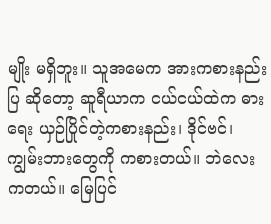မျိုး မရှိဘူး။ သူအမေက အားကစားနည်းပြ ဆိုတော့ ဆူရီယာက ငယ်ငယ်ထဲက ဓားရေး ယှဉ်ပြိုင်တဲ့ကစားနည်း၊ ဒိုင်ဗင်၊ ကျွမ်းဘားတွေကို ကစားတယ်။ ဘဲလေးကတယ်။ မြေပြင်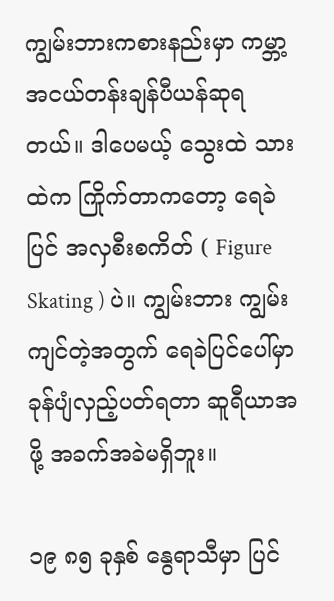ကျွမ်းဘားကစားနည်းမှာ ကမ္ဘာ့အငယ်တန်းချန်ပီယန်ဆုရတယ်။ ဒါပေမယ့် သွေးထဲ သားထဲက ကြိုက်တာကတော့ ရေခဲပြင် အလှစီးစကိတ် ( Figure Skating ) ပဲ။ ကျွမ်းဘား ကျွမ်း ကျင်တဲ့အတွက် ရေခဲပြင်ပေါ်မှာ ခုန်ပျံလှည့်ပတ်ရတာ ဆူရီယာအဖို့ အခက်အခဲမရှိဘူး။

၁၉ ၈၅ ခုနှစ် နွေရာသီမှာ ပြင်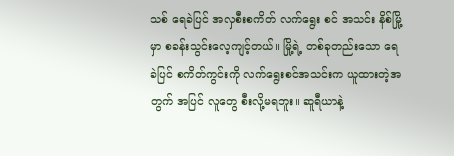သစ် ရေခဲပြင် အလှစီးစကိတ် လက်ရွေး စင် အသင်း နိစ်မြို့မှာ စခန်းသွင်းလေ့ကျင့်တယ်။ မြို့ရဲ့ တစ်ခုတည်းသော ရေခဲပြင် စကိတ်ကွင်းကို လက်ရွေးစင်အသင်းက ယူထားတဲ့အတွက် အပြင် လူတွေ စီးလို့မရဘူး။ ဆူရီယာနဲ့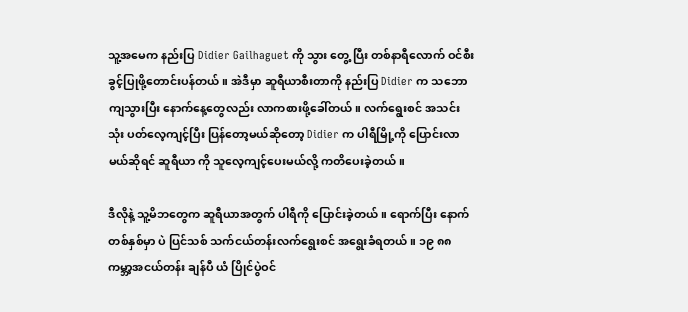သူ့အမေက နည်းပြ Didier Gailhaguet ကို သွား တွေ့ ပြီး တစ်နာရီလောက် ဝင်စီးခွင့်ပြုဖို့တောင်းပန်တယ်။ အဲဒီမှာ ဆူရီယာစီးတာကို နည်းပြ Didier က သဘောကျသွားပြီး နောက်နေ့တွေလည်း လာကစားဖို့ခေါ်တယ်။ လက်ရွေးစင် အသင်း သုံး ပတ်လေ့ကျင့်ပြီး ပြန်တော့မယ်ဆိုတော့ Didier က ပါရီမြို့ကို ပြောင်းလာမယ်ဆိုရင် ဆူရီယာ ကို သူလေ့ကျင့်ပေးမယ်လို့ ကတိပေးခဲ့တယ်။

ဒီလိုနဲ့ သူ့မိဘတွေက ဆူရီယာအတွက် ပါရီကို ပြောင်းခဲ့တယ်။ ရောက်ပြီး နောက်တစ်နှစ်မှာ ပဲ ပြင်သစ် သက်ငယ်တန်းလက်ရွေးစင် အရွေးခံရတယ်။ ၁၉ ၈၈ ကမ္ဘာ့အငယ်တန်း ချန်ပီ ယံ ပြိုင်ပွဲဝင်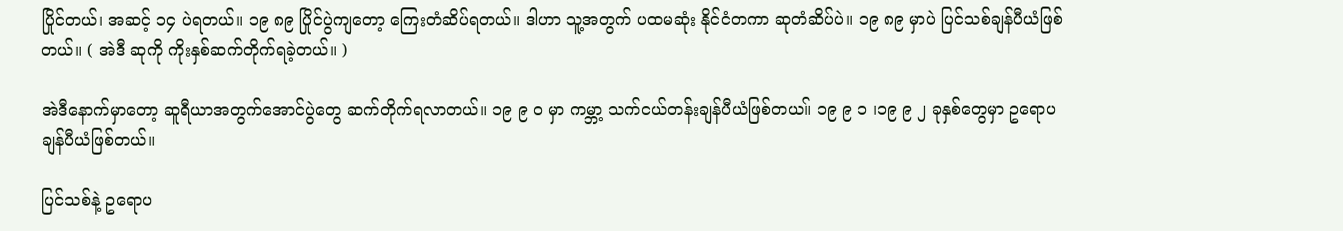ပြိုင်တယ်၊ အဆင့် ၁၄ ပဲရတယ်။ ၁၉ ၈၉ ပြိုင်ပွဲကျတော့ ကြေးတံဆိပ်ရတယ်။ ဒါဟာ သူ့အတွက် ပထမဆုံး နိုင်ငံတကာ ဆုတံဆိပ်ပဲ။ ၁၉ ၈၉ မှာပဲ ပြင်သစ်ချန်ပီယံဖြစ်တယ်။ ( အဲဒီ ဆုကို ကိုးနှစ်ဆက်တိုက်ရခဲ့တယ်။ )

အဲဒီနောက်မှာတော့ ဆူရီယာအတွက်အောင်ပွဲတွေ ဆက်တိုက်ရလာတယ်။ ၁၉ ၉ ၀ မှာ ကမ္ဘာ့ သက်ငယ်တန်းချန်ပီယံဖြစ်တယ။် ၁၉ ၉ ၁ ၊၁၉ ၉ ၂ ခုနှစ်တွေမှာ ဥရောပ ချန်ပီယံဖြစ်တယ်။

ပြင်သစ်နဲ့ ဥရောပ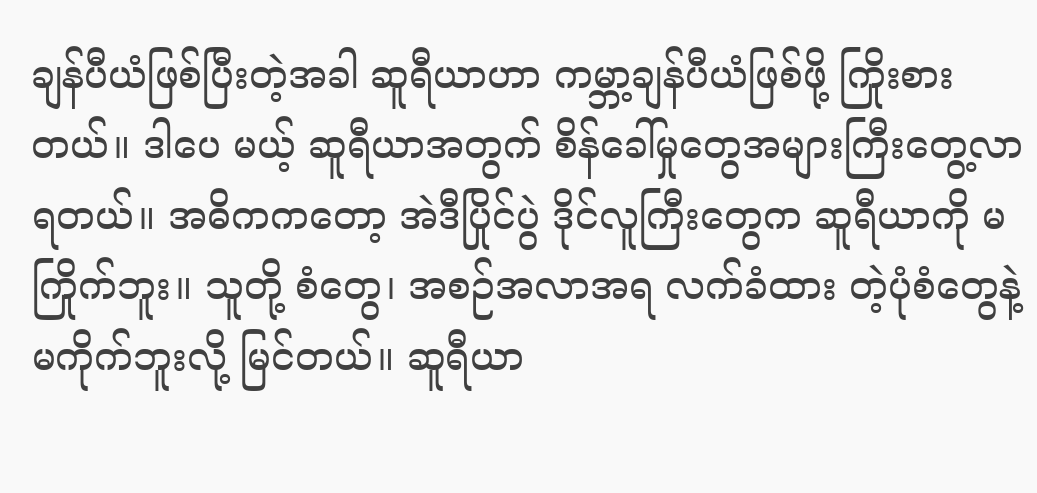ချန်ပီယံဖြစ်ပြီးတဲ့အခါ ဆူရီယာဟာ ကမ္ဘာ့ချန်ပီယံဖြစ်ဖို့ ကြိုးစားတယ်။ ဒါပေ မယ့် ဆူရီယာအတွက် စိန်ခေါ်မှုတွေအများကြီးတွေ့လာရတယ်။ အဓိကကတော့ အဲဒီပြိုင်ပွဲ ဒိုင်လူကြီးတွေက ဆူရီယာကို မကြိုက်ဘူး။ သူတို့ စံတွေ၊ အစဉ်အလာအရ လက်ခံထား တဲ့ပုံစံတွေနဲ့မကိုက်ဘူးလို့ မြင်တယ်။ ဆူရီယာ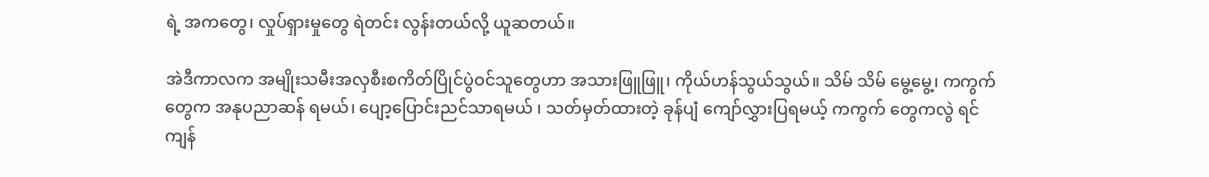ရဲ့ အကတွေ၊ လှုပ်ရှားမှုတွေ ရဲတင်း လွန်းတယ်လို့ ယူဆတယ်။

အဲဒီကာလက အမျိုးသမီးအလှစီးစကိတ်ပြိုင်ပွဲဝင်သူတွေဟာ အသားဖြူဖြူ၊ ကိုယ်ဟန်သွယ်သွယ်။ သိမ် သိမ် မွေ့မွေ့၊ ကကွက်တွေက အနုပညာဆန် ရမယ်၊ ပျော့ပြောင်းညင်သာရမယ် ၊ သတ်မှတ်ထားတဲ့ ခုန်ပျံ ကျော်လွှားပြရမယ့် ကကွက် တွေကလွဲ ရင် ကျန်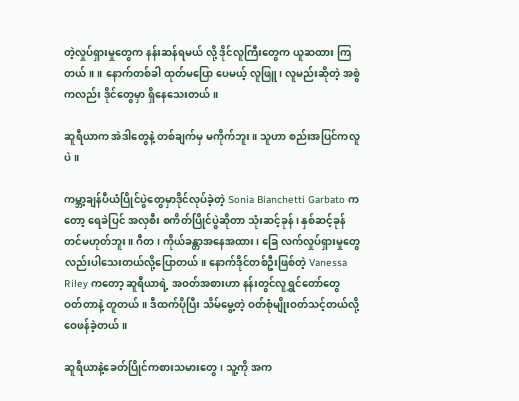တဲ့လှုပ်ရှားမှုတွေက နန်းဆန်ရမယ် လို့ ဒိုင်လူကြီးတွေက ယူဆထား ကြတယ်။ ။ နောက်တစ်ခါ ထုတ်မပြော ပေမယ့် လူဖြူ၊ လူမည်းဆိုတဲ့ အစွဲကလည်း ဒိုင်တွေမှာ ရှိနေသေးတယ်။

ဆူရီယာက အဲဒါတွေနဲ့ တစ်ချက်မှ မကိုက်ဘူး။ သူဟာ စည်းအပြင်ကလူပဲ။

ကမ္ဘာ့ချန်ပီယံပြိုင်ပွဲတွေမှာဒိုင်လုပ်ခဲ့တဲ့ Sonia Bianchetti Garbato ကတော့ ရေခဲပြင် အလှစီး စကိတ်ပြိုင်ပွဲဆိုတာ သုံးဆင့်ခုန် ၊ နှစ်ဆင့်ခုန် တင်မဟုတ်ဘူး။ ဂီတ၊ ကိုယ်ခန္တာအနေအထား၊ ခြေ လက်လှုပ်ရှားမှုတွေလည်းပါသေးတယ်လို့ပြောတယ်။ နောက်ဒိုင်တစ်ဦးဖြစ်တဲ့ Vanessa Riley ကတော့ ဆူရီယာရဲ့ အဝတ်အစားဟာ နန်းတွင်လူရွှင်တော်တွေ ဝတ်တာနဲ့ တူတယ်။ ဒီထက်ပိုပြီး သိမ်မွေ့တဲ့ ဝတ်စုံမျိုးဝတ်သင့်တယ်လို့ဝေဖန်ခဲ့တယ်။

ဆူရီယာနဲ့ခေတ်ပြိုင်ကစားသမားတွေ၊ သူ့ကို အက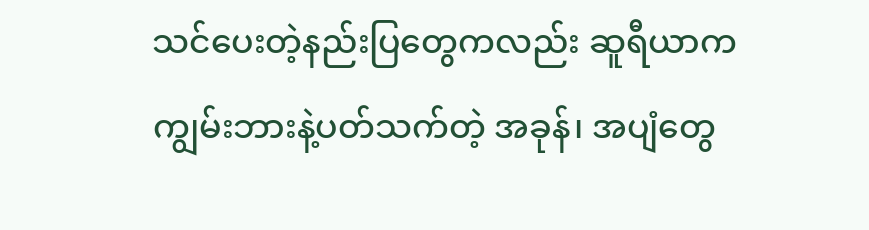သင်ပေးတဲ့နည်းပြတွေကလည်း ဆူရီယာက ကျွမ်းဘားနဲ့ပတ်သက်တဲ့ အခုန်၊ အပျံတွေ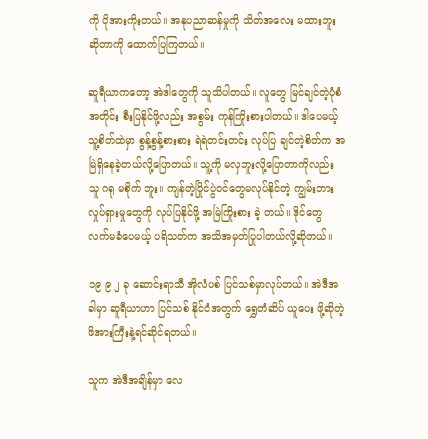ကို ပိုအားကိုးတယ်။ အနုပညာဆန်မှုကို သိတ်အလေး မထားဘူးဆိုတာကို ထောက်ပြကြတယ်။

ဆူရီယာကတော့ အဲဒါတွေကို သူသိပါတယ်။ လူတွေ မြင်ချင်တဲ့ပုံစံအတိုင်း စီးပြနိုင်ဖို့လည်း အစွမ်း ကုန်ကြိုးစားပါတယ်။ ဒါပေမယ့် သူ့စိတ်ထဲမှာ စွန့်စွန့်စားစား ရဲရဲတင်းတင်း လုပ်ပြ ချင်တဲ့စိတ်က အမြဲရှိနေခဲ့တယ်လို့ပြောတယ်။ သူ့ကို မလှဘူးလို့ပြောတာကိုလည်း သူ ဂရု မစိုက် ဘူး။ ကျန်တဲ့ပြိုင်ပွဲဝင်တွေမလုပ်နိုင်တဲ့ ကျွမ်းဘားလှုပ်ရှားမှုတွေကို လုပ်ပြနိုင်ဖို့ အမြဲကြိုးစား ခဲ့ တယ်။ ဒိုင်တွေ လက်မခံပေမယ့် ပရိသတ်က အသိအမှတ်ပြုပါတယ်လို့ဆိုတယ်။

၁၉ ၉ ၂ ခု ဆောင်းရာသီ အိုလံပစ် ပြင်သစ်မှာလုပ်တယ်။ အဲဒီအခါမှာ ဆူရီယာဟာ ပြင်သစ် နိုင်ငံအတွက် ရွှေတံဆိပ် ယူပေး ဖို့ဆိုတဲ့ ဖိအားကြီးနဲ့ရင်ဆိုင်ရတယ်။

သူက အဲဒီအချိန်မှာ လေ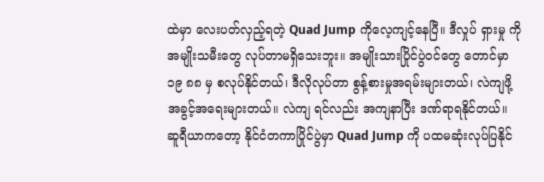ထဲမှာ လေးပတ်လှည့်ရတဲ့ Quad Jump ကိုလေ့ကျင့်နေပြီ။ ဒီလှုပ် ရှားမှု ကို အမျိုးသမီးတွေ လုပ်တာမရှိသေးဘူး။ အမျိုးသားပြိုင်ပွဲဝင်တွေ တောင်မှာ ၁၉ ၈၈ မှ စလုပ်နိုင်တယ်၊ ဒီလိုလုပ်တာ စွန့်စားမှုအရမ်းများတယ်၊ လဲကျဖို့အခွင့်အရေးများတယ်။ လဲကျ ရင်လည်း အကျနာပြီး ဒဏ်ရာရနိုင်တယ်။ ဆူရီယာကတော့ နိုင်ငံတကာပြိုင်ပွဲမှာ Quad Jump ကို ပထမဆုံးလုပ်ပြနိုင်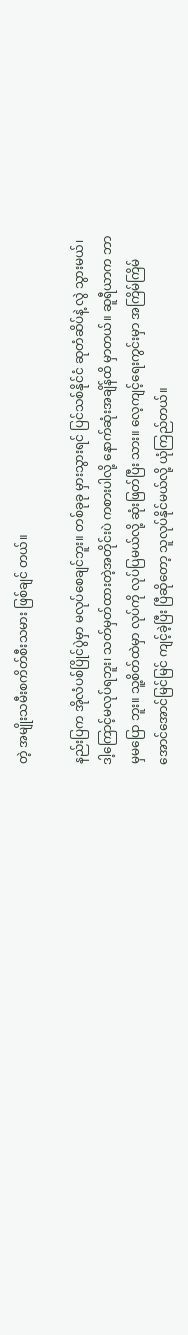တဲ့ အမျိုးသမီးစကိတ်စီးသမား ဖြစ်ချင် တယ်။

နည်းပြက အိုလံပစ်ပြိုင်ပွဲမှာ မလုပ်စေချင်ဘူး။ တစ်ခုခု မှားသွားရင် ပြင်သစ်နိုင်ငံ ဆုတံဆိပ်နဲ့ လွဲ သွားမယ်၊ ဒါ့ကြောင့်မလုပ်ရဘူး၊ သတ်မှတ်ထားတဲ့အတိုင်းပဲ ကစားပါလို့ နောက်ဆုံးအချိန်ထိ မှာတယ်။ ဆူရီယာက ဘာမှမပြော ဘူး။ သူ့စိတ်ထဲမှာ လုပ်ကို လုပ်ပြမယ်လို့ ဆုံးဖြတ်ပြီး သား။ လေ့ကျင့်ရေးကွင်းမှာ အကြိမ်ကြိမ် အောင်အောင်မြင်မြင် ကျင့်ခဲ့ပြီး ပြီဆိုတော့ သူလုပ်နိုင်မယ်လို့ ယုံကြည်တယ်။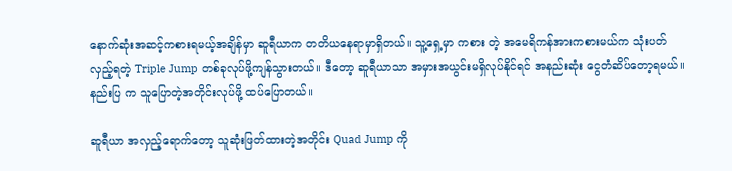နောက်ဆုံးအဆင့်ကစားရမယ့်အချိန်မှာ ဆူရီယာက တတိယနေရာမှာရှိတယ်။ သူ့ရှေ့မှာ ကစား တဲ့ အမေရိကန်အားကစားမယ်က သုံးပတ်လှည့်ရတဲ့ Triple Jump တစ်ခုလုပ်ဖို့ကျန်သွားတယ်။ ဒီတော့ ဆူရီယာသာ အမှားအယွင်းမရှိလုပ်နိုင်ရင် အနည်းဆုံး ငွေတံဆိပ်တော့ရမယ်။ နည်းပြ က သူပြောတဲ့အတိုင်းလုပ်ဖို့ ထပ်ပြောတယ်။

ဆူရီယာ အလှည့်ရောက်တော့ သူဆုံးဖြတ်ထားတဲ့အတိုင်း Quad Jump ကို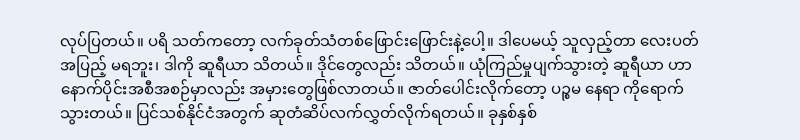လုပ်ပြတယ်။ ပရိ သတ်ကတော့ လက်ခုတ်သံတစ်ဖြောင်းဖြောင်းနဲ့ပေါ့။ ဒါပေမယ့် သူလှည့်တာ လေးပတ်အပြည့် မရဘူး၊ ဒါကို ဆူရီယာ သိတယ်။ ဒိုင်တွေလည်း သိတယ်။ ယုံကြည်မှုပျက်သွားတဲ့ ဆူရီယာ ဟာ နောက်ပိုင်းအစီအစဉ်မှာလည်း အမှားတွေဖြစ်လာတယ်။ ဇာတ်ပေါင်းလိုက်တော့ ပဉ္စမ နေရာ ကိုရောက်သွားတယ်။ ပြင်သစ်နိုင်ငံအတွက် ဆုတံဆိပ်လက်လွှတ်လိုက်ရတယ်။ ခုနှစ်နှစ်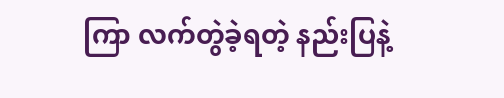ကြာ လက်တွဲခဲ့ရတဲ့ နည်းပြနဲ့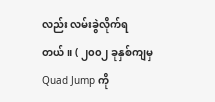လည်း လမ်းခွဲလိုက်ရတယ်။ ( ၂၀၀၂ ခုနှစ်ကျမှ Quad Jump ကို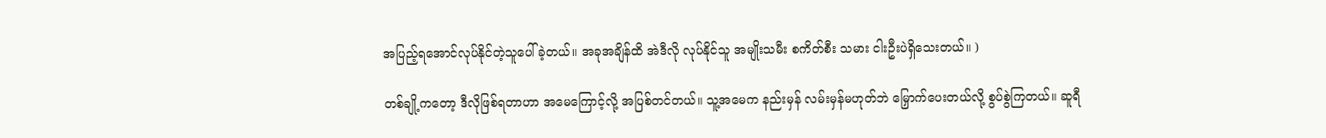အပြည့်ရအောင်လုပ်နိုင်တဲ့သူပေါ်ခဲ့တယ်။ အခုအချိန်ထိ အဲဒီလို လုပ်နိုင်သူ အမျိုးသမီး စကိတ်စီး သမား ငါးဦးပဲရှိသေးတယ်။ )

တစ်ချို့ကတော့ ဒီလိုဖြစ်ရတာဟာ အမေကြောင့်လို့ အပြစ်တင်တယ်။ သူ့အမေက နည်းမှန် လမ်းမှန်မဟုတ်ဘဲ မြှောက်ပေးတယ်လို့ စွပ်စွဲကြတယ်။ ဆူရီ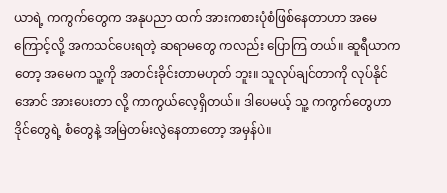ယာရဲ့ ကကွက်တွေက အနုပညာ ထက် အားကစားပုံစံဖြစ်နေတာဟာ အမေကြောင့်လို့ အကသင်ပေးရတဲ့ ဆရာမတွေ ကလည်း ပြောကြ တယ်။ ဆူရီယာကတော့ အမေက သူ့ကို အတင်းခိုင်းတာမဟုတ် ဘူး။ သူလုပ်ချင်တာကို လုပ်နိုင်အောင် အားပေးတာ လို့ ကာကွယ်လေ့ရှိတယ်။ ဒါပေမယ့် သူ့ ကကွက်တွေဟာ ဒိုင်တွေရဲ့ စံတွေနဲ့ အမြဲတမ်းလွဲနေတာတော့ အမှန်ပဲ။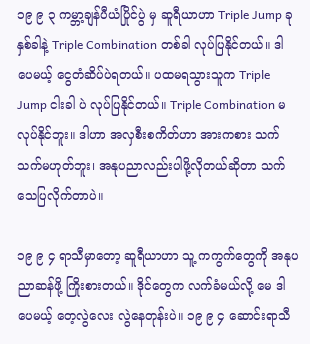၁၉ ၉ ၃ ကမ္ဘာ့ချန်ပီယံပြိုင်ပွဲ မှ ဆူရီယာဟာ Triple Jump ခုနှစ်ခါနဲ့ Triple Combination တစ်ခါ လုပ်ပြနိုင်တယ်။ ဒါပေမယ့် ငွေတံဆိပ်ပဲရတယ်။ ပထမရသွားသူက Triple Jump ငါးခါ ပဲ လုပ်ပြနိုင်တယ်။ Triple Combination မလုပ်နိုင်ဘူး။ ဒါဟာ အလှစီးစကိတ်ဟာ အားကစား သက် သက်မဟုတ်ဘူး၊ အနုပညာလည်းပါဖို့လိုတယ်ဆိုတာ သက်သေပြလိုက်တာပဲ။

၁၉ ၉ ၄ ရာသီမှာတော့ ဆူရီယာဟာ သူ့ ကကွက်တွေကို အနုပညာဆန်ဖို့ ကြိုးစားတယ်။ ဒိုင်တွေက လက်ခံမယ်လို့ မေ ဒါပေမယ့် တေ့လွဲလေး လွဲနေတုန်းပဲ။ ၁၉ ၉ ၄ ဆောင်းရာသီ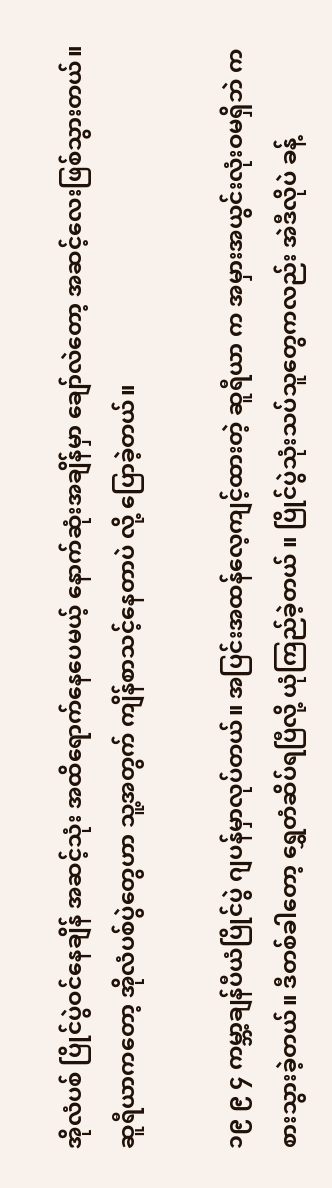အိုလံပစ် ပြိုင်ပွဲဝင်နေချိန် အဆင့်သုံး အထိရောက်နေပေမယ့် နောက်ဆုံးအချိန်မှာ ချော်လဲတော့ အဆင့်လေးဖြစ်သွားတယ်။ ဆူရီယာကတော့ အိုလံပစ်ပွဲတွေဟာ သူ့အတွက် ကျိန်စာသင့်နေတာပဲ လို့ ပြောခဲ့တယ်။

၁၉ ၉ ၄ ကမ္ဘာ့ချန်ပီယံပြိုင်ပွဲ ဂျပန်မှာလုပ်တယ်။ အပြင်းအထန်လေ့ကျင့်ထားတဲ့ ဆူရီယာ က အမှားအယွင်းလုံးဝမရှိဘဲ ကစားသွားခဲ့တယ်။ ဒီတစ်ခါတော့ ရွှေတံဆိပ်ရပြီလို့ ယုံကြည်ခဲ့တယ် ။ ပြိုင်ပွဲသုံးသပ်သူတွေကလည်း အဲဒီလိုပဲ ခန့်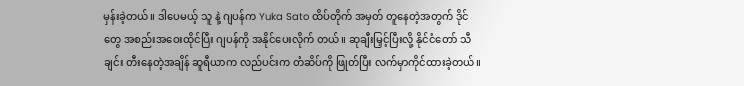မှန်းခဲ့တယ်။ ဒါပေမယ့် သူ နဲ့ ဂျပန်က Yuka Sato ထိပ်တိုက် အမှတ် တူနေတဲ့အတွက် ဒိုင်တွေ အစည်းအဝေးထိုင်ပြီး ဂျပန်ကို အနိုင်ပေးလိုက် တယ်။ ဆုချီးမြှင့်ပြီးလို့ နိုင်ငံတော် သီချင်း တီးနေတဲ့အချိန် ဆူရီယာက လည်ပင်းက တံဆိပ်ကို ဖြုတ်ပြီး လက်မှာကိုင်ထားခဲ့တယ်။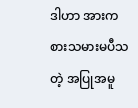ဒါဟာ အားကစားသမားမပီသတဲ့ အပြုအမူ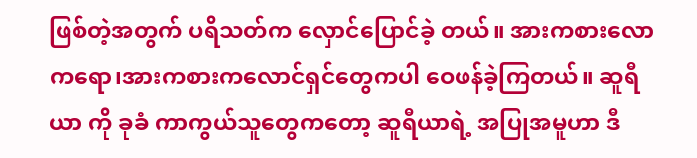ဖြစ်တဲ့အတွက် ပရိသတ်က လှောင်ပြောင်ခဲ့ တယ်။ အားကစားလောကရော၊အားကစားကလောင်ရှင်တွေကပါ ဝေဖန်ခဲ့ကြတယ်။ ဆူရီယာ ကို ခုခံ ကာကွယ်သူတွေကတော့ ဆူရီယာရဲ့ အပြုအမူဟာ ဒီ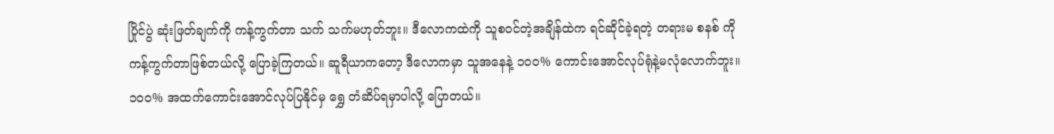ပြိုင်ပွဲ ဆုံးဖြတ်ချက်ကို ကန့်ကွက်တာ သက် သက်မဟုတ်ဘူး။ ဒီလောကထဲကို သူစဝင်တဲ့အချိန်ထဲက ရင်ဆိုင်ခဲ့ရတဲ့ တရားမ စနစ် ကို ကန့်ကွက်တာဖြစ်တယ်လို့ ပြောခဲ့ကြတယ်။ ဆူရီယာကတော့ ဒီလောကမှာ သူအနေနဲ့ ၁၀၀% ကောင်းအောင်လုပ်ရုံနဲ့မလုံလောက်ဘူး။ ၁၀၀% အထက်ကောင်းအောင်လုပ်ပြနိုင်မှ ရွှေ တံဆိပ်ရမှာပါလို့ ပြောတယ်။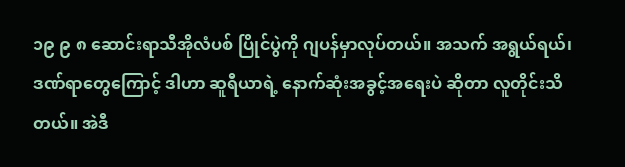၁၉ ၉ ၈ ဆောင်းရာသီအိုလံပစ် ပြိုင်ပွဲကို ဂျပန်မှာလုပ်တယ်။ အသက် အရွယ်ရယ်၊ ဒဏ်ရာတွေကြောင့် ဒါဟာ ဆူရီယာရဲ့ နောက်ဆုံးအခွင့်အရေးပဲ ဆိုတာ လူတိုင်းသိတယ်။ အဲဒီ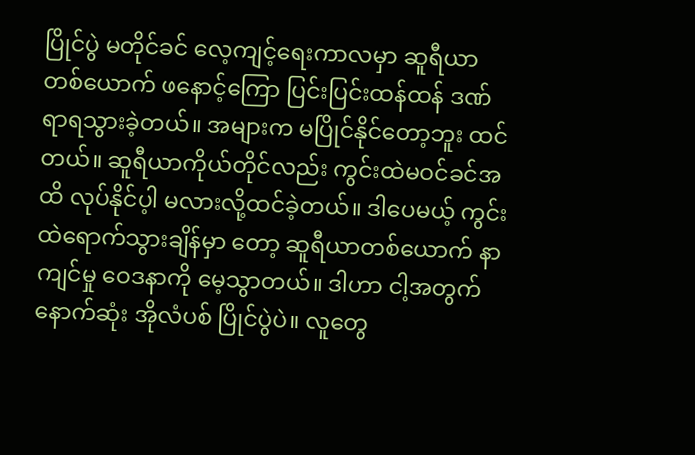ပြိုင်ပွဲ မတိုင်ခင် လေ့ကျင့်ရေးကာလမှာ ဆူရီယာတစ်ယောက် ဖနောင့်ကြော ပြင်းပြင်းထန်ထန် ဒဏ်ရာရသွားခဲ့တယ်။ အများက မပြိုင်နိုင်တော့ဘူး ထင်တယ်။ ဆူရီယာကိုယ်တိုင်လည်း ကွင်းထဲမဝင်ခင်အထိ လုပ်နိုင်ပ့ါ မလားလို့ထင်ခဲ့တယ်။ ဒါပေမယ့် ကွင်းထဲရောက်သွားချိန်မှာ တော့ ဆူရီယာတစ်ယောက် နာကျင်မှု ဝေဒနာကို မေ့သွာတယ်။ ဒါဟာ ငါ့အတွက်နောက်ဆုံး အိုလံပစ် ပြိုင်ပွဲပဲ။ လူတွေ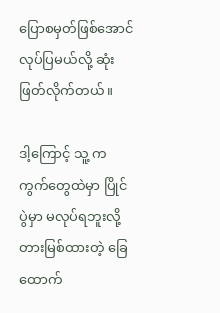ပြောစမှတ်ဖြစ်အောင်လုပ်ပြမယ်လို့ ဆုံးဖြတ်လိုက်တယ်။

ဒါ့ကြောင့် သူ့ ကကွက်တွေထဲမှာ ပြိုင်ပွဲမှာ မလုပ်ရဘူးလို့ တားမြစ်ထားတဲ့ ခြေ ထောက်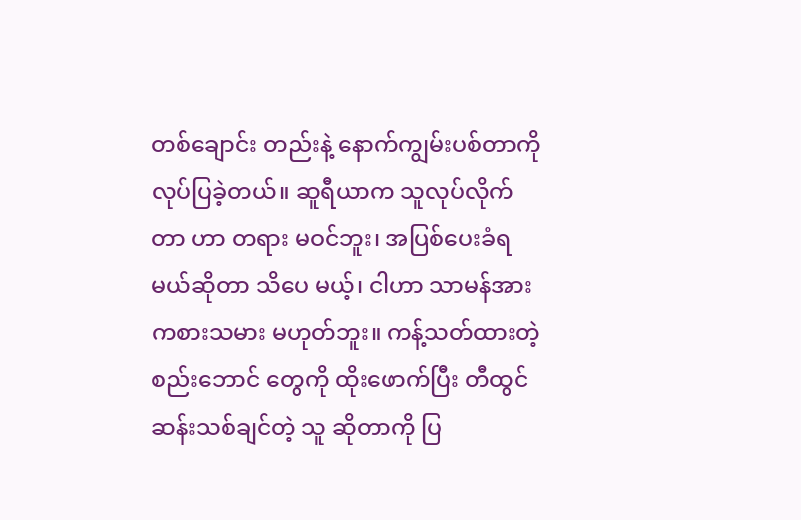တစ်ချောင်း တည်းနဲ့ နောက်ကျွမ်းပစ်တာကို လုပ်ပြခဲ့တယ်။ ဆူရီယာက သူလုပ်လိုက်တာ ဟာ တရား မဝင်ဘူး၊ အပြစ်ပေးခံရမယ်ဆိုတာ သိပေ မယ့်၊ ငါဟာ သာမန်အား ကစားသမား မဟုတ်ဘူး။ ကန့်သတ်ထားတဲ့ စည်းဘောင် တွေကို ထိုးဖောက်ပြီး တီထွင်ဆန်းသစ်ချင်တဲ့ သူ ဆိုတာကို ပြ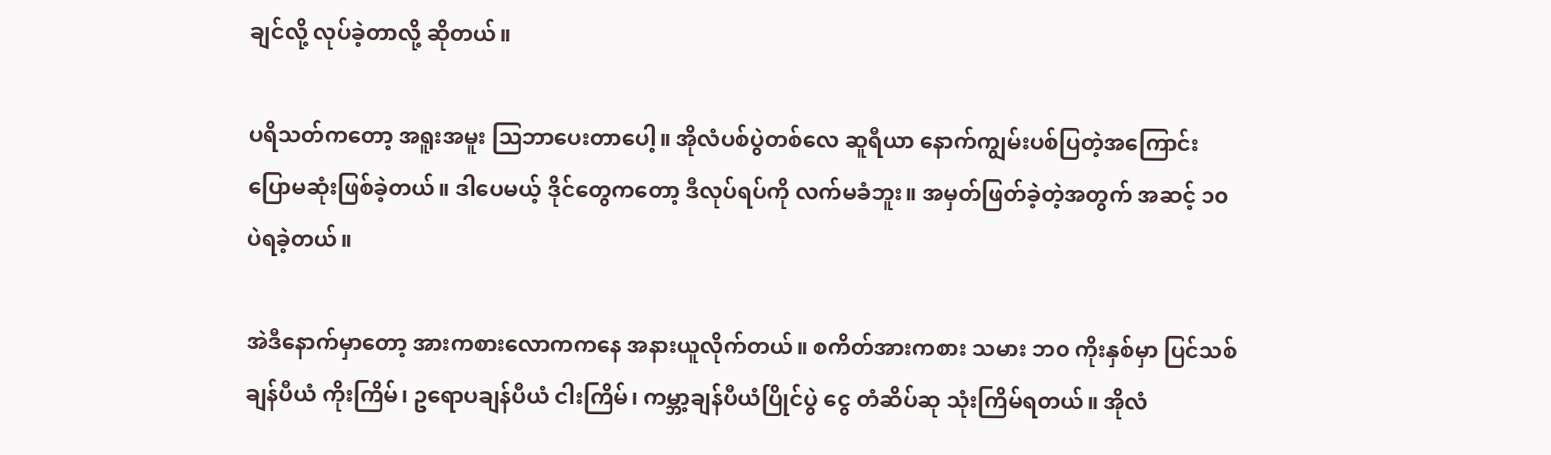ချင်လို့ လုပ်ခဲ့တာလို့ ဆိုတယ်။

ပရိသတ်ကတော့ အရူးအမူး သြဘာပေးတာပေါ့။ အိုလံပစ်ပွဲတစ်လေ ဆူရီယာ နောက်ကျွမ်းပစ်ပြတဲ့အကြောင်း ပြောမဆုံးဖြစ်ခဲ့တယ်။ ဒါပေမယ့် ဒိုင်တွေကတော့ ဒီလုပ်ရပ်ကို လက်မခံဘူး။ အမှတ်ဖြတ်ခဲ့တဲ့အတွက် အဆင့် ၁၀ ပဲရခဲ့တယ်။

အဲဒီနောက်မှာတော့ အားကစားလောကကနေ အနားယူလိုက်တယ်။ စကိတ်အားကစား သမား ဘ၀ ကိုးနှစ်မှာ ပြင်သစ် ချန်ပီယံ ကိုးကြိမ်၊ ဥရောပချန်ပီယံ ငါးကြိမ်၊ ကမ္ဘာ့ချန်ပီယံပြိုင်ပွဲ ငွေ တံဆိပ်ဆု သုံးကြိမ်ရတယ်။ အိုလံ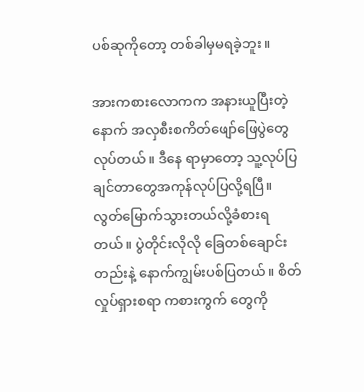ပစ်ဆုကိုတော့ တစ်ခါမှမရခဲ့ဘူး။

အားကစားလောကက အနားယူပြီးတဲ့နောက် အလှစီးစကိတ်ဖျော်ဖြေပွဲတွေလုပ်တယ်။ ဒီနေ ရာမှာတော့ သူ့လုပ်ပြချင်တာတွေအကုန်လုပ်ပြလို့ရပြီ။ လွတ်မြောက်သွားတယ်လို့ခံစားရတယ်။ ပွဲတိုင်းလိုလို ခြေတစ်ချောင်းတည်းနဲ့ နောက်ကျွမ်းပစ်ပြတယ်။ စိတ်လှုပ်ရှားစရာ ကစားကွက် တွေကို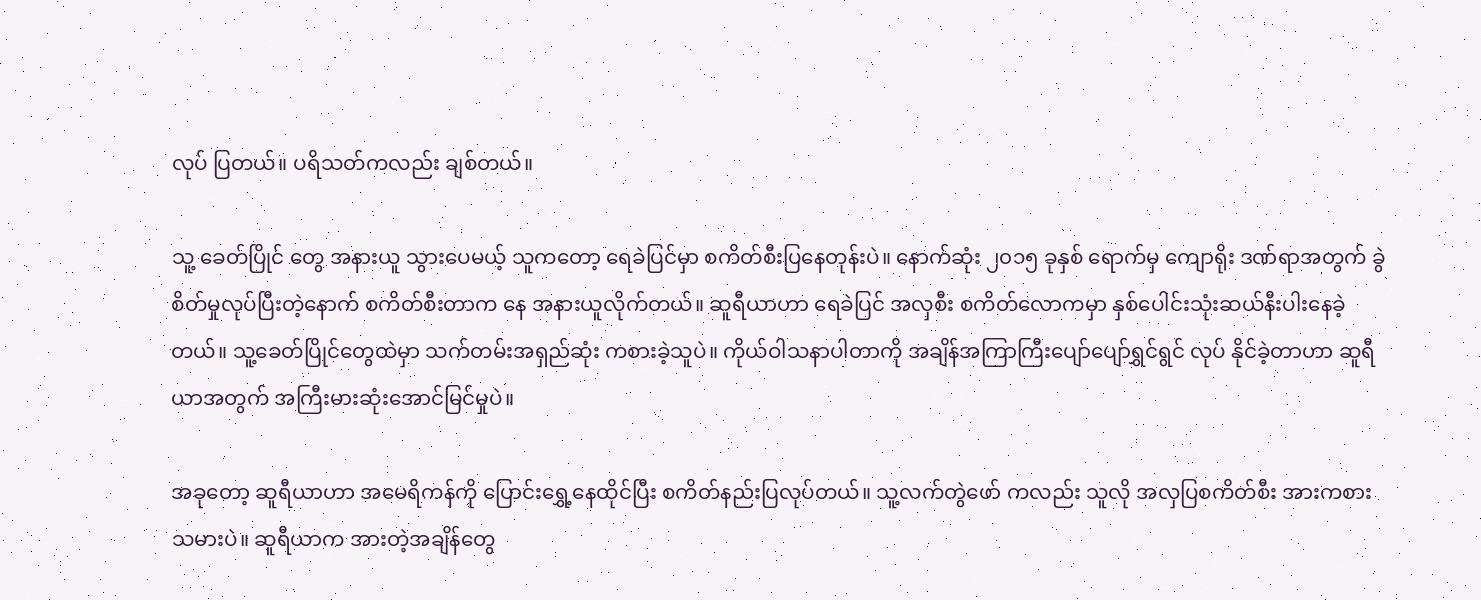လုပ် ပြတယ်။ ပရိသတ်ကလည်း ချစ်တယ်။

သူ့ ခေတ်ပြိုင် တွေ အနားယူ သွားပေမယ့် သူကတော့ ရေခဲပြင်မှာ စကိတ်စီးပြနေတုန်းပဲ။ နောက်ဆုံး ၂၀၁၅ ခုနှစ် ရောက်မှ ကျောရိုး ဒဏ်ရာအတွက် ခွဲစိတ်မှုလုပ်ပြီးတဲ့နောက် စကိတ်စီးတာက နေ အနားယူလိုက်တယ်။ ဆူရီယာဟာ ရေခဲပြင် အလှစီး စကိတ်လောကမှာ နှစ်ပေါင်းသုံးဆယ်နီးပါးနေခဲ့တယ်။ သူ့ခေတ်ပြိုင်တွေထဲမှာ သက်တမ်းအရှည်ဆုံး ကစားခဲ့သူပဲ။ ကိုယ်ဝါသနာပါတာကို အချိန်အကြာကြီးပျော်ပျော်ရွှင်ရွင် လုပ် နိုင်ခဲ့တာဟာ ဆူရီယာအတွက် အကြီးမားဆုံးအောင်မြင်မှုပဲ။

အခုတော့ ဆူရီယာဟာ အမေရိကန်ကို ပြောင်းရွှေ့နေထိုင်ပြီး စကိတ်နည်းပြလုပ်တယ်။ သူ့လက်တွဲဖော် ကလည်း သူလို အလှပြစကိတ်စီး အားကစားသမားပဲ။ ဆူရီယာက အားတဲ့အချိန်တွေ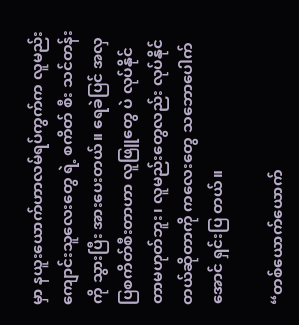မှာ နယူးယောက်ဟာလမ်ရပ်ကွက်က လူမည်းကျောင်းသူလေးတွေ ရဲ့ စကိတ် စီး သင်တန်းကို သွားပြီး အားပေးတယ်။ ရေခဲပြင် အလှပြစကိတ်စီးတာဟာ လူဖြူတွေ ပဲ လုပ်နိုင်တာမဟုတ်ဘူး၊ လူမည်းတွေလည်း လုပ်နိုင်တယ်ဆိုတာကို ကလေးတွေ သဘောပေါက်အောင် ရှင်းပြ တယ်။

“တစ်ယောက်ယောက်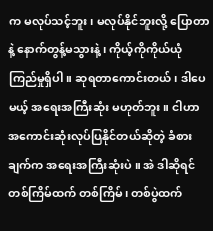က မလုပ်သင့်ဘူး၊ မလုပ်နိုင်ဘူးလို့ ပြောတာနဲ့ နောက်တွန့်မသွားနဲ့ ၊ ကိုယ့်ကိုကိုယ်ယုံကြည်မှုရှိပါ။ ဆုရတာကောင်းတယ်၊ ဒါပေမယ့် အရေးအကြီးဆုံး မဟုတ်ဘူး။ ငါဟာ အကောင်းဆုံးလုပ်ပြနိုင်တယ်ဆိုတဲ့ ခံစားချက်က အရေးအကြီးဆုံးပဲ ။ အဲ ဒါဆိုရင် တစ်ကြိမ်ထက် တစ်ကြိမ်၊ တစ်ပွဲထက်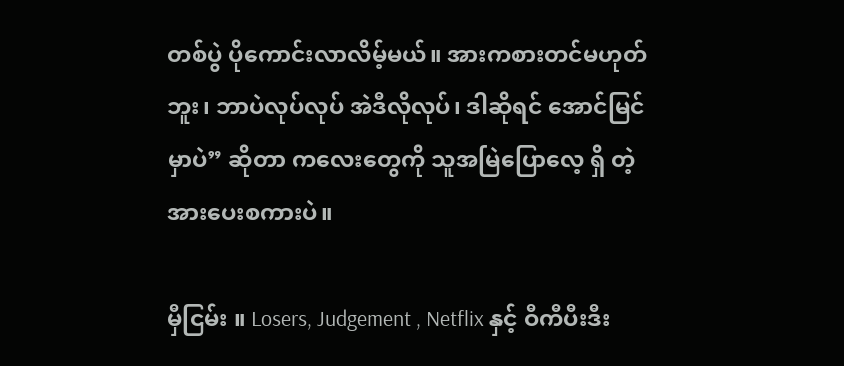တစ်ပွဲ ပိုကောင်းလာလိမ့်မယ်။ အားကစားတင်မဟုတ် ဘူး၊ ဘာပဲလုပ်လုပ် အဲဒီလိုလုပ်၊ ဒါဆိုရင် အောင်မြင်မှာပဲ” ဆိုတာ ကလေးတွေကို သူအမြဲပြောလေ့ ရှိ တဲ့ အားပေးစကားပဲ။

မှီငြမ်း ။ Losers, Judgement , Netflix နှင့် ဝီကီပီးဒီး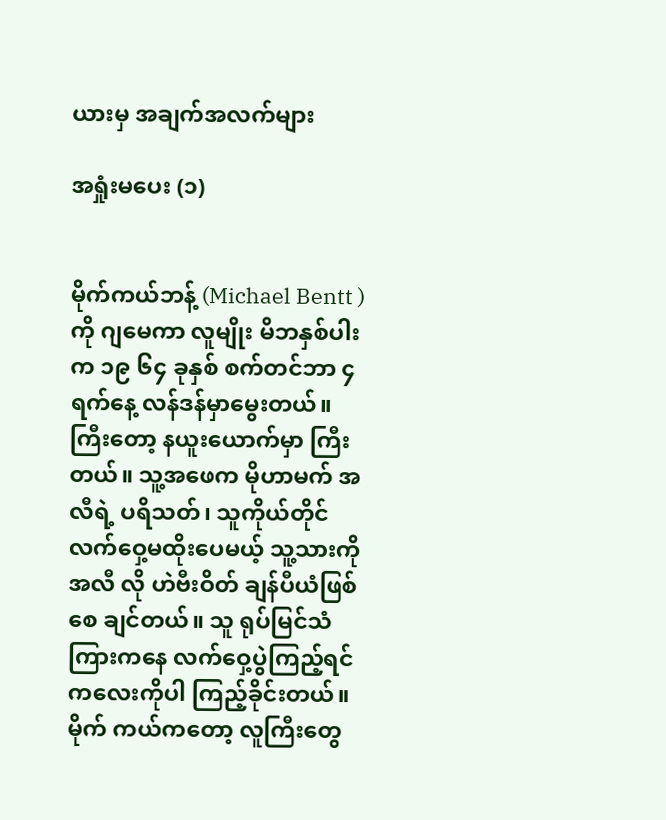ယားမှ အချက်အလက်များ

အရှုံးမပေး (၁)


မိုက်ကယ်ဘန့် (Michael Bentt ) ကို ဂျမေကာ လူမျိုး မိဘနှစ်ပါးက ၁၉ ၆၄ ခုနှစ် စက်တင်ဘာ ၄ ရက်နေ့ လန်ဒန်မှာမွေးတယ်။ ကြီးတော့ နယူးယောက်မှာ ကြီးတယ်။ သူ့အဖေက မိုဟာမက် အလီရဲ့ ပရိသတ်၊ သူကိုယ်တိုင်လက်ဝှေ့မထိုးပေမယ့် သူ့သားကို အလီ လို ဟဲဗီးဝိတ် ချန်ပီယံဖြစ်စေ ချင်တယ်။ သူ ရုပ်မြင်သံကြားကနေ လက်ဝှေ့ပွဲကြည့်ရင် ကလေးကိုပါ ကြည့်ခိုင်းတယ်။ မိုက် ကယ်ကတော့ လူကြီးတွေ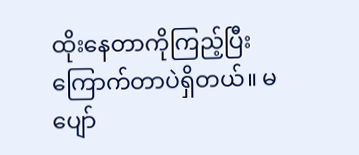ထိုးနေတာကိုကြည့်ပြီး ကြောက်တာပဲရှိတယ်။ မပျော်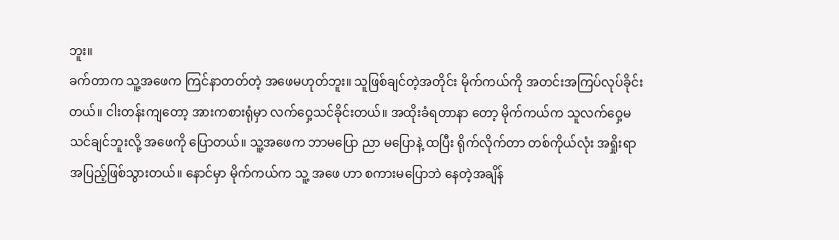ဘူး။
ခက်တာက သူ့အဖေက ကြင်နာတတ်တဲ့ အဖေမဟုတ်ဘူး။ သူဖြစ်ချင်တဲ့အတိုင်း မိုက်ကယ်ကို အတင်းအကြပ်လုပ်ခိုင်းတယ်။ ငါးတန်းကျတော့ အားကစားရုံမှာ လက်ဝှေ့သင်ခိုင်းတယ်။ အထိုးခံရတာနာ တော့ မိုက်ကယ်က သူလက်ဝှေ့မသင်ချင်ဘူးလို့ အဖေကို ပြောတယ်။ သူ့အဖေက ဘာမပြော ညာ မပြောနဲ့ ထပြီး ရိုက်လိုက်တာ တစ်ကိုယ်လုံး အရှိုးရာ အပြည့်ဖြစ်သွားတယ်။ နောင်မှာ မိုက်ကယ်က သူ့ အဖေ ဟာ စကားမပြောဘဲ နေတဲ့အချိန်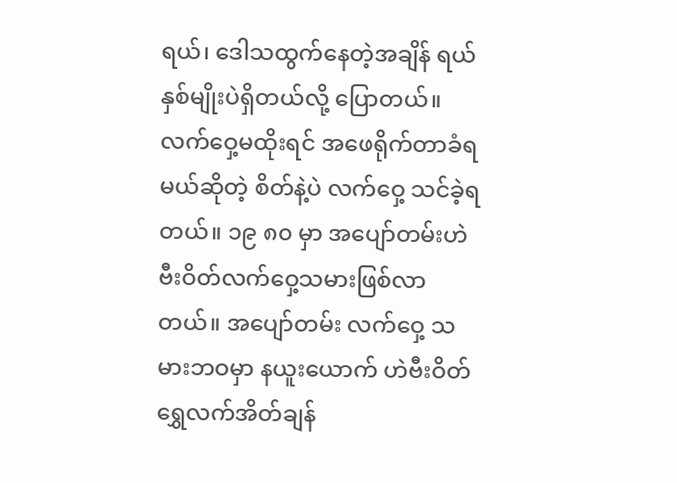ရယ်၊ ဒေါသထွက်နေတဲ့အချိန် ရယ် နှစ်မျိုးပဲရှိတယ်လို့ ပြောတယ်။
လက်ဝှေ့မထိုးရင် အဖေရိုက်တာခံရမယ်ဆိုတဲ့ စိတ်နဲ့ပဲ လက်ဝှေ့ သင်ခဲ့ရတယ်။ ၁၉ ၈၀ မှာ အပျော်တမ်းဟဲဗီးဝိတ်လက်ဝှေ့သမားဖြစ်လာတယ်။ အပျော်တမ်း လက်ဝှေ့ သမားဘဝမှာ နယူးယောက် ဟဲဗီးဝိတ်ရွှေလက်အိတ်ချန်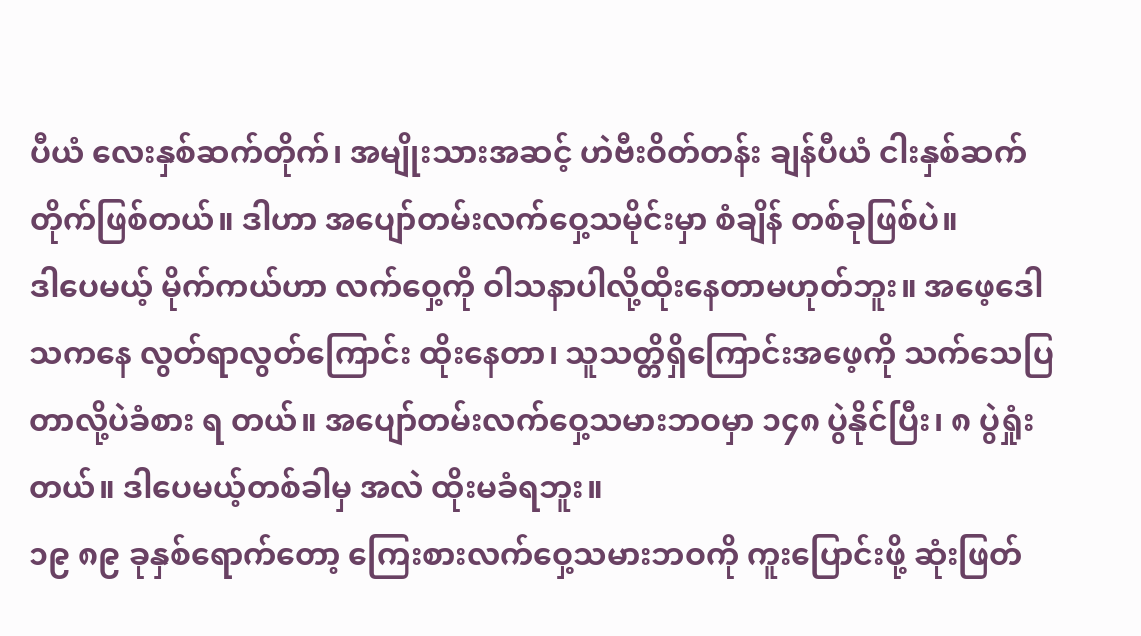ပီယံ လေးနှစ်ဆက်တိုက်၊ အမျိုးသားအဆင့် ဟဲဗီးဝိတ်တန်း ချန်ပီယံ ငါးနှစ်ဆက်တိုက်ဖြစ်တယ်။ ဒါဟာ အပျော်တမ်းလက်ဝှေ့သမိုင်းမှာ စံချိန် တစ်ခုဖြစ်ပဲ။
ဒါပေမယ့် မိုက်ကယ်ဟာ လက်ဝှေ့ကို ဝါသနာပါလို့ထိုးနေတာမဟုတ်ဘူး။ အဖေ့ဒေါသကနေ လွတ်ရာလွတ်ကြောင်း ထိုးနေတာ၊ သူသတ္တိရှိကြောင်းအဖေ့ကို သက်သေပြတာလို့ပဲခံစား ရ တယ်။ အပျော်တမ်းလက်ဝှေ့သမားဘဝမှာ ၁၄၈ ပွဲနိုင်ပြီး၊ ၈ ပွဲရှုံးတယ်။ ဒါပေမယ့်တစ်ခါမှ အလဲ ထိုးမခံရဘူး။
၁၉ ၈၉ ခုနှစ်ရောက်တော့ ကြေးစားလက်ဝှေ့သမားဘဝကို ကူးပြောင်းဖို့ ဆုံးဖြတ်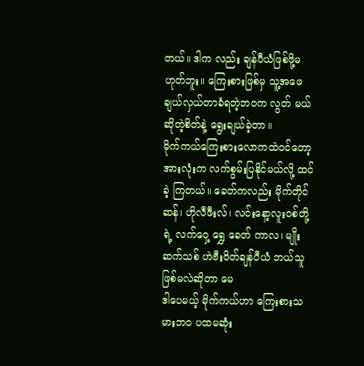တယ်။ ဒါက လည်း ချန်ပီယံဖြစ်ဖို့မဟုတ်ဘူး။ ကြေးစားဖြစ်မှ သူ့အဖေ ချယ်လှယ်တာခံရတဲ့ဘဝက လွတ် မယ်ဆိုတဲ့စိတ်နဲ့ ရွေးချယ်ခဲ့တာ။
မိုက်ကယ်ကြေးစားလောကထဲဝင်တော့ အားလုံးက လက်စွမ်းပြနိုင်မယ်လို့ ထင်ခဲ့ ကြတယ်။ ခေတ်ကလည်း မိုက်တိုင်ဆန်၊ ဟိုလီဖီးလ်၊ လင်းနော့လူးဝစ်တို့ ရဲ့ လက်ဝှေ့ ရွှေ ခေတ် ကာလ၊ မျိုးဆက်သစ် ဟဲဗီးဝိတ်ချန်ပီယံ ဘယ်သူဖြစ်မလဲဆိုတာ မေ
ဒါပေမယ့် မိုက်ကယ်ဟာ ကြေးစားသမားဘ၀ ပထမဆုံး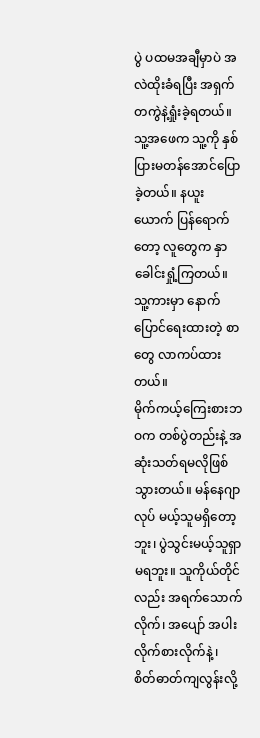ပွဲ ပထမအချီမှာပဲ အလဲထိုးခံရပြီး အရှက်တကွဲနဲ့ရှုံးခဲ့ရတယ်။ သူ့အဖေက သူ့ကို နှစ်ပြားမတန်အောင်ပြောခဲ့တယ်။ နယူးယောက် ပြန်ရောက်တော့ လူတွေက နှာခေါင်းရှုံ့ကြတယ်။ သူ့ကားမှာ နောက်ပြောင်ရေးထားတဲ့ စာတွေ လာကပ်ထားတယ်။
မိုက်ကယ့်ကြေးစားဘဝက တစ်ပွဲတည်းနဲ့ အဆုံးသတ်ရမလိုဖြစ်သွားတယ်။ မန်နေဂျာ လုပ် မယ့်သူမရှိတော့ဘူး၊ ပွဲသွင်းမယ့်သူရှာမရဘူး။ သူကိုယ်တိုင်လည်း အရက်သောက်လိုက်၊ အပျော် အပါးလိုက်စားလိုက်နဲ့ ၊ စိတ်ဓာတ်ကျလွန်းလို့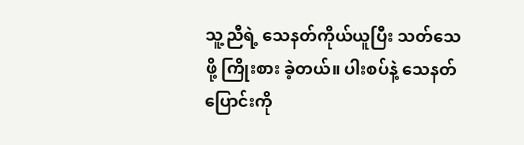သူ့ညီရဲ့ သေနတ်ကိုယ်ယူပြီး သတ်သေဖို့ ကြိုးစား ခဲ့တယ်။ ပါးစပ်နဲ့ သေနတ်ပြောင်းကို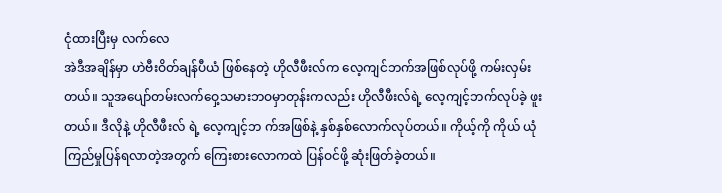ငုံထားပြီးမှ လက်လေ
အဲဒီအချိန်မှာ ဟဲဗီးဝိတ်ချန်ပီယံ ဖြစ်နေတဲ့ ဟိုလီဖီးလ်က လေ့ကျင်ဘက်အဖြစ်လုပ်ဖို့ ကမ်းလှမ်း တယ်။ သူအပျော်တမ်းလက်ဝှေ့သမားဘဝမှာတုန်းကလည်း ဟိုလီဖီးလ်ရဲ့ လေ့ကျင့်ဘက်လုပ်ခဲ့ ဖူးတယ်။ ဒီလိုနဲ့ ဟိုလီဖီးလ် ရဲ့ လေ့ကျင့်ဘ က်အဖြစ်နဲ့ နှစ်နှစ်လောက်လုပ်တယ်။ ကိုယ့်ကို ကိုယ် ယုံကြည်မှုပြန်ရလာတဲ့အတွက် ကြေးစားလောကထဲ ပြန်ဝင်ဖို့ ဆုံးဖြတ်ခဲ့တယ်။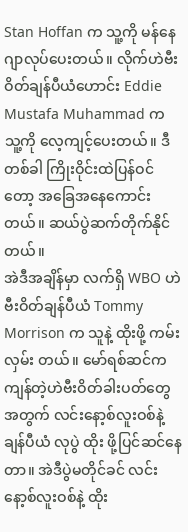Stan Hoffan က သူ့ကို မန်နေဂျာလုပ်ပေးတယ်။ လိုက်ဟဲဗီးဝိတ်ချန်ပီယံဟောင်း Eddie Mustafa Muhammad က သူ့ကို လေ့ကျင့်ပေးတယ်။ ဒီတစ်ခါ ကြိုးဝိုင်းထဲပြန်ဝင်တော့ အခြေအနေကောင်းတယ်။ ဆယ်ပွဲဆက်တိုက်နိုင်တယ်။
အဲဒီအချိန်မှာ လက်ရှိ WBO ဟဲဗီးဝိတ်ချန်ပီယံ Tommy Morrison က သူနဲ့ ထိုးဖို့ ကမ်းလှမ်း တယ်။ မော်ရစ်ဆင်က ကျန်တဲ့ဟဲဗီးဝိတ်ခါးပတ်တွေအတွက် လင်းနော့စ်လူးဝစ်နဲ့ ချန်ပီယံ လုပွဲ ထိုး ဖို့ပြင်ဆင်နေတာ။ အဲဒီပွဲမတိုင်ခင် လင်းနော့စ်လူးဝစ်နဲ့ ထိုး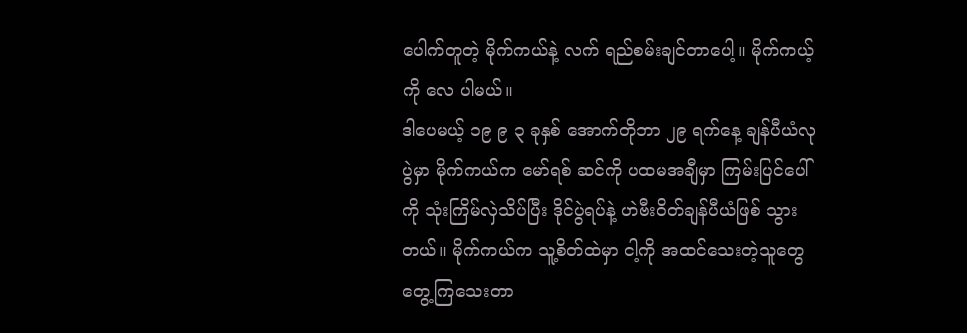ပေါက်တူတဲ့ မိုက်ကယ်နဲ့ လက် ရည်စမ်းချင်တာပေါ့။ မိုက်ကယ့်ကို လေ ပါမယ်။
ဒါပေမယ့် ၁၉ ၉ ၃ ခုနှစ် အောက်တိုဘာ ၂၉ ရက်နေ့ ချန်ပီယံလုပွဲမှာ မိုက်ကယ်က မော်ရစ် ဆင်ကို ပထမအချီမှာ ကြမ်းပြင်ပေါ်ကို သုံးကြိမ်လှဲသိပ်ပြီး ဒိုင်ပွဲရပ်နဲ့ ဟဲဗီးဝိတ်ချန်ပီယံဖြစ် သွား တယ်။ မိုက်ကယ်က သူ့စိတ်ထဲမှာ ငါ့ကို အထင်သေးတဲ့သူတွေ တွေ့ကြသေးတာ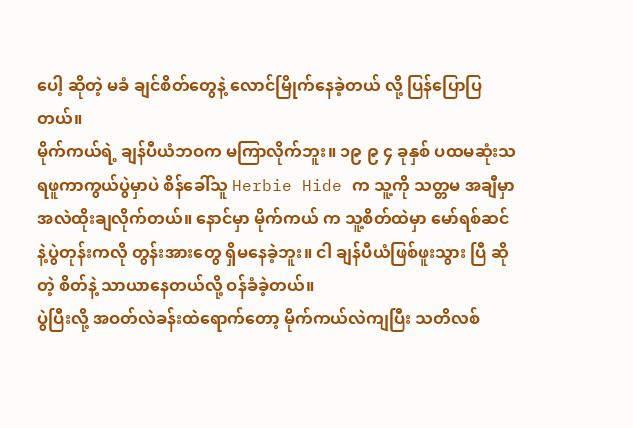ပေါ့ ဆိုတဲ့ မခံ ချင်စိတ်တွေနဲ့ လောင်မြိုက်နေခဲ့တယ် လို့ ပြန်ပြောပြတယ်။
မိုက်ကယ်ရဲ့ ချန်ပီယံဘဝက မကြာလိုက်ဘူး။ ၁၉ ၉ ၄ ခုနှစ် ပထမဆုံးသရဖူကာကွယ်ပွဲမှာပဲ စိန်ခေါ်သူ Herbie Hide က သူ့ကို သတ္တမ အချီမှာ အလဲထိုးချလိုက်တယ်။ နောင်မှာ မိုက်ကယ် က သူ့စိတ်ထဲမှာ မော်ရစ်ဆင်နဲ့ပွဲတုန်းကလို တွန်းအားတွေ ရှိမနေခဲ့ဘူး။ ငါ ချန်ပီယံဖြစ်ဖူးသွား ပြီ ဆိုတဲ့ စိတ်နဲ့ သာယာနေတယ်လို့ ဝန်ခံခဲ့တယ်။
ပွဲပြီးလို့ အဝတ်လဲခန်းထဲရောက်တော့ မိုက်ကယ်လဲကျပြီး သတိလစ်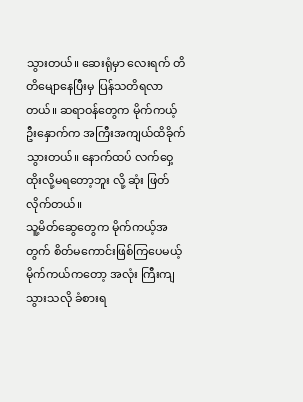သွားတယ်။ ဆေးရုံမှာ လေးရက် တိတိမျောနေပြီးမှ ပြန်သတိရလာတယ်။ ဆရာဝန်တွေက မိုက်ကယ့် ဦးနှောက်က အကြီးအကျယ်ထိခိုက်သွားတယ်။ နောက်ထပ် လက်ဝှေ့ထိုးလို့မရတော့ဘူး လို့ ဆုံး ဖြတ်လိုက်တယ်။
သူ့မိတ်ဆွေတွေက မိုက်ကယ့်အတွက် စိတ်မကောင်းဖြစ်ကြပေမယ့် မိုက်ကယ်ကတော့ အလုံး ကြီးကျသွားသလို ခံစားရ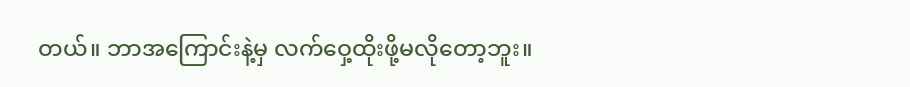တယ်။ ဘာအကြောင်းနဲ့မှ လက်ဝှေ့ထိုးဖို့မလိုတော့ဘူး။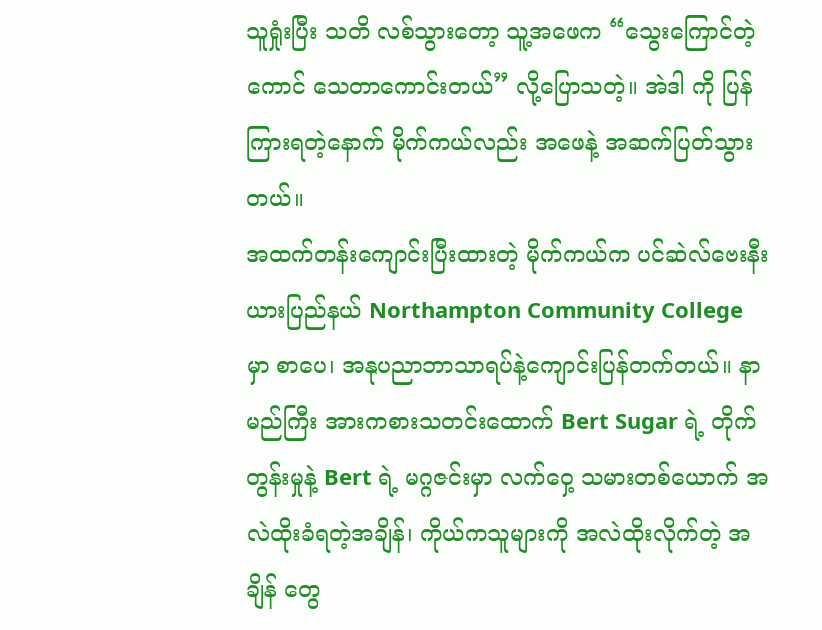သူရှုံးပြီး သတိ လစ်သွားတော့ သူ့အဖေက “သွေးကြောင်တဲ့ကောင် သေတာကောင်းတယ်” လို့ပြောသတဲ့။ အဲဒါ ကို ပြန်ကြားရတဲ့နောက် မိုက်ကယ်လည်း အဖေနဲ့ အဆက်ပြတ်သွားတယ်။
အထက်တန်းကျောင်းပြီးထားတဲ့ မိုက်ကယ်က ပင်ဆဲလ်ဗေးနီးယားပြည်နယ် Northampton Community College မှာ စာပေ၊ အနုပညာဘာသာရပ်နဲ့ကျောင်းပြန်တက်တယ်။ နာမည်ကြီး အားကစားသတင်းထောက် Bert Sugar ရဲ့ တိုက်တွန်းမှုနဲ့ Bert ရဲ့ မဂ္ဂဇင်းမှာ လက်ဝှေ့ သမားတစ်ယောက် အလဲထိုးခံရတဲ့အချိန်၊ ကိုယ်ကသူများကို အလဲထိုးလိုက်တဲ့ အချိန် တွေ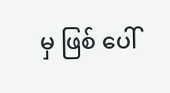မှ ဖြစ် ပေါ်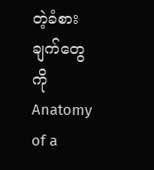တဲ့ခံစားချက်တွေကို Anatomy of a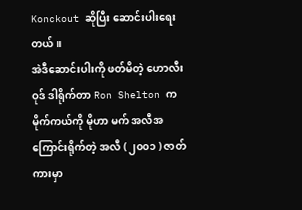Konckout ဆိုပြီး ဆောင်းပါးရေးတယ်။
အဲဒီဆောင်းပါးကို ဖတ်မိတဲ့ ဟောလီးဝုဒ် ဒါရိုက်တာ Ron Shelton က မိုက်ကယ်ကို မိုဟာ မက် အလီအကြောင်းရိုက်တဲ့ အလီ ( ၂၀၀၁ ) ဇာတ်ကားမှာ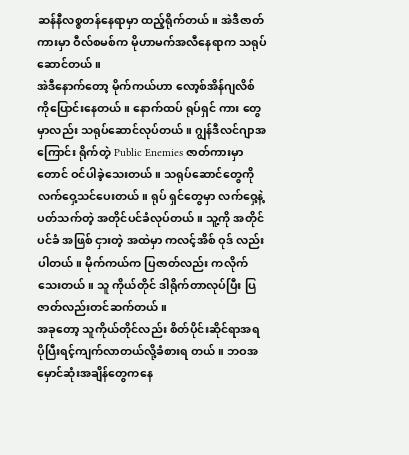ဆန်နီလစ္စတန်နေရာမှာ ထည့်ရိုက်တယ်။ အဲဒီဇာတ်ကားမှာ ဝီလ်စမစ်က မိုဟာမက်အလီနေရာက သရုပ်ဆောင်တယ်။
အဲဒီနောက်တော့ မိုက်ကယ်ဟာ လော့စ်အိန်ဂျလိစ် ကိုပြောင်းနေတယ်။ နောက်ထပ် ရုပ်ရှင် ကား တွေမှာလည်း သရုပ်ဆောင်လုပ်တယ်။ ဂျွန်ဒီလင်ဂျာအကြောင်း ရိုက်တဲ့ Public Enemies ဇာတ်ကားမှာတောင် ဝင်ပါခဲ့သေးတယ်။ သရုပ်ဆောင်တွေကို လက်ဝှေ့သင်ပေးတယ်။ ရုပ် ရှင်တွေမှာ လက်ဝှေ့နဲ့ပတ်သက်တဲ့ အတိုင်ပင်ခံလုပ်တယ်။ သူ့ကို အတိုင်ပင်ခံ အဖြစ် ငှားတဲ့ အထဲမှာ ကလင့်အိစ် ဝုဒ် လည်းပါတယ်။ မိုက်ကယ်က ပြဇာတ်လည်း ကလိုက်သေးတယ်။ သူ ကိုယ်တိုင် ဒါရိုက်တာလုပ်ပြီး ပြဇာတ်လည်းတင်ဆက်တယ်။
အခုတော့ သူကိုယ်တိုင်လည်း စိတ်ပိုင်းဆိုင်ရာအရ ပိုပြီးရင့်ကျက်လာတယ်လို့ခံစားရ တယ်။ ဘဝအမှောင်ဆုံးအချိန်တွေကနေ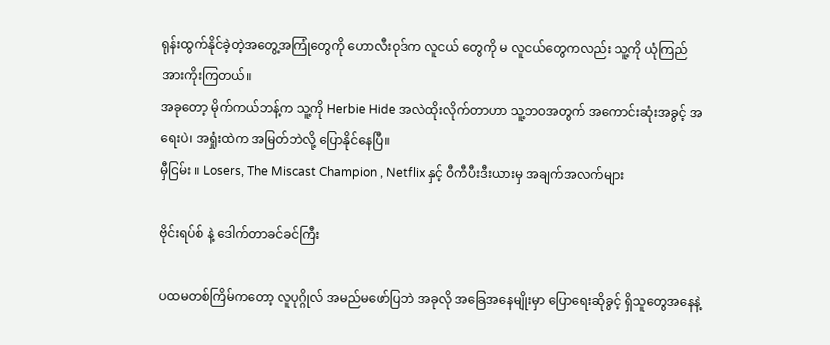ရုန်းထွက်နိုင်ခဲ့တဲ့အတွေ့အကြုံတွေကို ဟောလီးဝုဒ်က လူငယ် တွေကို မ လူငယ်တွေကလည်း သူ့ကို ယုံကြည်အားကိုးကြတယ်။
အခုတော့ မိုက်ကယ်ဘန့်က သူ့ကို Herbie Hide အလဲထိုးလိုက်တာဟာ သူ့ဘဝအတွက် အကောင်းဆုံးအခွင့် အရေးပဲ၊ အရှုံးထဲက အမြတ်ဘဲလို့ ပြောနိုင်နေပြီ။
မှီငြမ်း ။ Losers, The Miscast Champion , Netflix နှင့် ဝီကီပီးဒီးယားမှ အချက်အလက်များ

ဗိုင်းရပ်စ် နဲ့ ဒေါက်တာခင်ခင်ကြီး

ပထမတစ်ကြိမ်ကတော့ လူပုဂ္ဂိုလ် အမည်မဖော်ပြဘဲ အခုလို အခြေအနေမျိုးမှာ ပြောရေးဆိုခွင့် ရှိသူတွေအနေနဲ့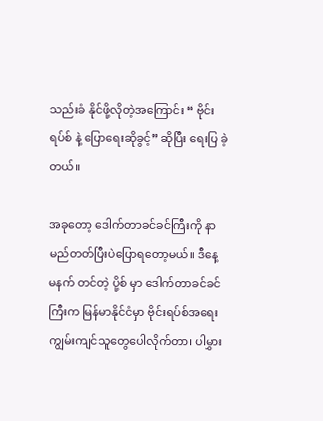သည်းခံ နိုင်ဖို့လိုတဲ့အကြောင်း “ ဗိုင်းရပ်စ် နဲ့ ပြောရေးဆိုခွင့်” ဆိုပြီး ရေးပြ ခဲ့တယ်။

အခုတော့ ဒေါက်တာခင်ခင်ကြီးကို နာမည်တတ်ပြီးပဲပြောရတော့မယ်။ ဒီနေ့ မနက် တင်တဲ့ ပို့စ် မှာ ဒေါက်တာခင်ခင်ကြီးက မြန်မာနိုင်ငံမှာ ဗိုင်းရပ်စ်အရေး ကျွမ်းကျင်သူတွေပေါလိုက်တာ၊ ပါမွှား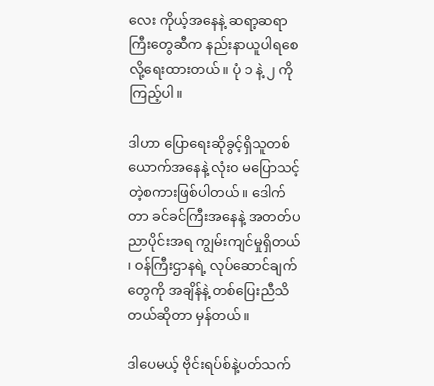လေး ကိုယ့်အနေနဲ့ ဆရာ့ဆရာကြီးတွေဆီက နည်းနာယူပါရစေ လို့ရေးထားတယ်။ ပုံ ၁ နဲ့ ၂ ကိုကြည့်ပါ။

ဒါဟာ ပြောရေးဆိုခွင့်ရှိသူတစ်ယောက်အနေနဲ့ လုံး၀ မပြောသင့်တဲ့စကားဖြစ်ပါတယ်။ ဒေါက်တာ ခင်ခင်ကြီးအနေနဲ့ အတတ်ပညာပိုင်းအရ ကျွမ်းကျင်မှုရှိတယ် ၊ ဝန်ကြီးဌာနရဲ့ လုပ်ဆောင်ချက် တွေကို အချိန်နဲ့ တစ်ပြေးညီသိတယ်ဆိုတာ မှန်တယ်။

ဒါပေမယ့် ဗိုင်းရပ်စ်နဲ့ပတ်သက်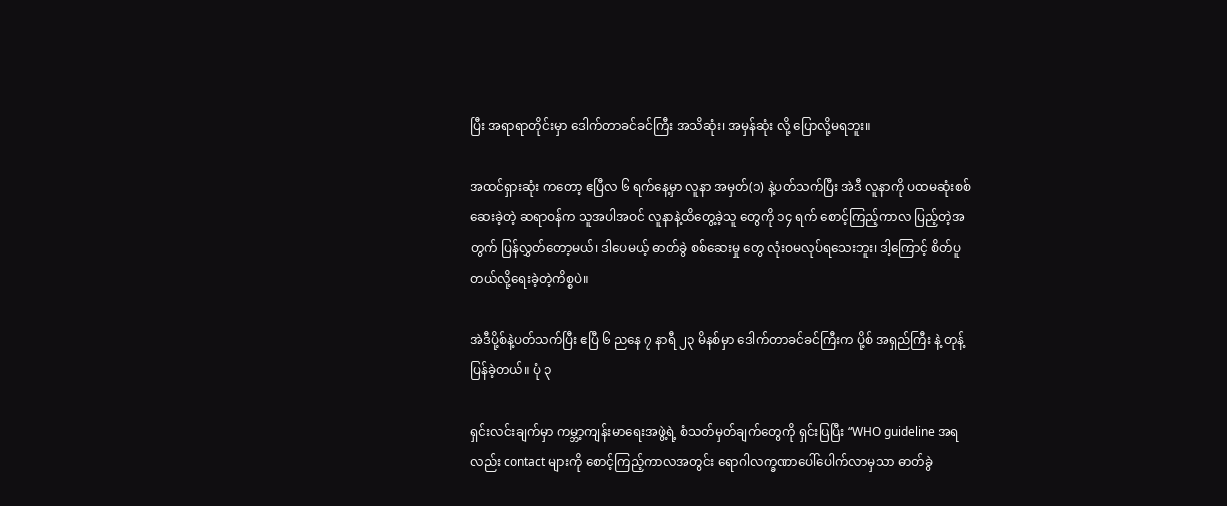ပြီး အရာရာတိုင်းမှာ ဒေါက်တာခင်ခင်ကြီး အသိဆုံး၊ အမှန်ဆုံး လို့ ပြောလို့မရဘူး။

အထင်ရှားဆုံး ကတော့ ဧပြီလ ၆ ရက်နေ့မှာ လူနာ အမှတ်(၁) နဲ့ပတ်သက်ပြီး အဲဒီ လူနာကို ပထမဆုံးစစ်ဆေးခဲ့တဲ့ ဆရာဝန်က သူအပါအဝင် လူနာနဲ့ထိတွေ့ခဲ့သူ တွေကို ၁၄ ရက် စောင့်ကြည့်ကာလ ပြည့်တဲ့အတွက် ပြန်လွှတ်တော့မယ်၊ ဒါပေမယ့် ဓာတ်ခွဲ စစ်ဆေးမှု တွေ လုံးဝမလုပ်ရသေးဘူး၊ ဒါ့ကြောင့် စိတ်ပူတယ်လို့ရေးခဲ့တဲ့ကိစ္စပဲ။

အဲဒီပို့စ်နဲ့ပတ်သက်ပြီး ဧပြီ ၆ ညနေ ၇ နာရီ ၂၃ မိနစ်မှာ ဒေါက်တာခင်ခင်ကြီးက ပို့စ် အရှည်ကြီး နဲ့ တုန့်ပြန်ခဲ့တယ်။ ပုံ ၃

ရှင်းလင်းချက်မှာ ကမ္ဘာ့ကျန်းမာရေးအဖွဲ့ရဲ့ စံသတ်မှတ်ချက်တွေကို ရှင်းပြပြီး “WHO guideline အရလည်း contact များကို စောင့်ကြည့်ကာလအတွင်း ရောဂါလက္ခဏာပေါ်ပေါက်လာမှသာ ဓာတ်ခွဲ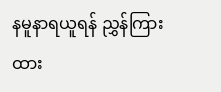နမူနာရယူရန် ညွှန်ကြားထား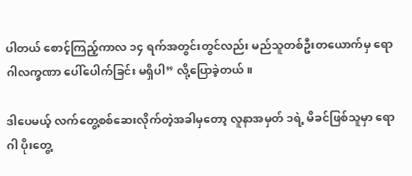ပါတယ် စောင့်ကြည့်ကာလ ၁၄ ရက်အတွင်းတွင်လည်း မည်သူတစ်ဦးတယောက်မှ ရောဂါလက္ခဏာ ပေါ်ပေါက်ခြင်း မရှိပါ” လို့ပြောခဲ့တယ်။

ဒါပေမယ့် လက်တွေ့စစ်ဆေးလိုက်တဲ့အခါမှတော့ လူနာအမှတ် ၁ရဲ့ မိခင်ဖြစ်သူမှာ ရောဂါ ပိုးတွေ့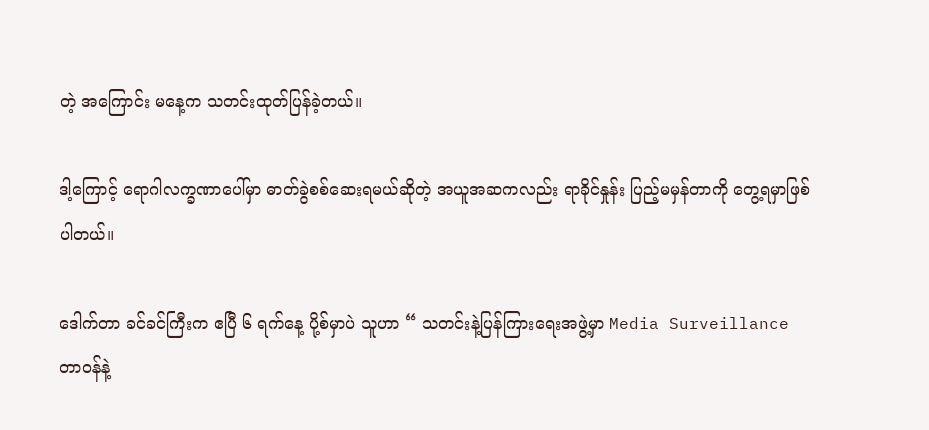တဲ့ အကြောင်း မနေ့က သတင်းထုတ်ပြန်ခဲ့တယ်။

ဒါ့ကြောင့် ရောဂါလက္ခဏာပေါ်မှာ ဓာတ်ခွဲစစ်ဆေးရမယ်ဆိုတဲ့ အယူအဆကလည်း ရာခိုင်နှုန်း ပြည့်မမှန်တာကို တွေ့ရမှာဖြစ်ပါတယ်။

ဒေါက်တာ ခင်ခင်ကြီးက ဧပြီ ၆ ရက်နေ့ ပို့စ်မှာပဲ သူဟာ “ သတင်းနဲ့ပြန်ကြားရေးအဖွဲ့မှာ Media Surveillance တာဝန်နဲ့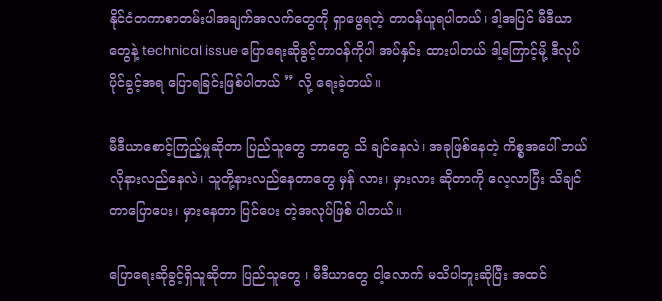နိုင်ငံတကာစာတမ်းပါအချက်အလက်တွေကို ရှာဖွေရတဲ့ တာဝန်ယူရပါတယ်၊ ဒါ့အပြင် မီဒီယာတွေနဲ့ technical issue ပြောရေးဆိုခွင့်တာဝန်ကိုပါ အပ်နှင်း ထားပါတယ် ဒါ့ကြောင့်မို့ ဒီလုပ်ပိုင်ခွင့်အရ ပြောရခြင်းဖြစ်ပါတယ် ” လို့ ရေးခဲ့တယ်။

မီဒီယာစောင့်ကြည့်မှုဆိုတာ ပြည်သူတွေ ဘာတွေ သိ ချင်နေလဲ၊ အခုဖြစ်နေတဲ့ ကိစ္စအပေါ် ဘယ်လိုနားလည်နေလဲ၊ သူတို့နားလည်နေတာတွေ မှန် လား၊ မှားလား ဆိုတာကို လေ့လာပြီး သိချင်တာပြောပေး၊ မှားနေတာ ပြင်ပေး တဲ့အလုပ်ဖြစ် ပါတယ်။

ပြောရေးဆိုခွင့်ရှိသူဆိုတာ ပြည်သူတွေ ၊ မီဒီယာတွေ ငါ့လောက် မသိပါဘူးဆိုပြီး အထင်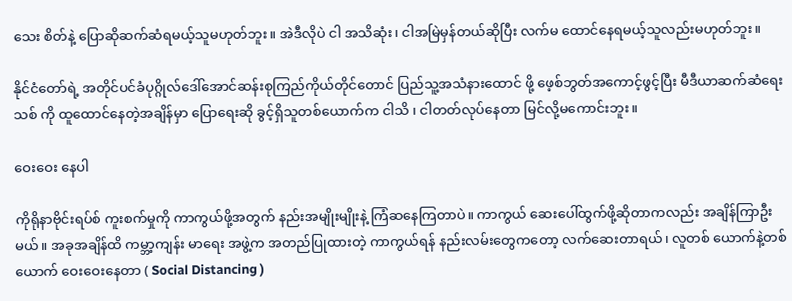သေး စိတ်နဲ့ ပြောဆိုဆက်ဆံရမယ့်သူမဟုတ်ဘူး။ အဲဒီလိုပဲ ငါ အသိဆုံး၊ ငါအမြဲမှန်တယ်ဆိုပြီး လက်မ ထောင်နေရမယ့်သူလည်းမဟုတ်ဘူး။

နိုင်ငံတော်ရဲ့ အတိုင်ပင်ခံပုဂ္ဂိုလ်ဒေါ်အောင်ဆန်းစုကြည်ကိုယ်တိုင်တောင် ပြည်သူ့အသံနားထောင် ဖို့ ဖေ့စ်ဘွတ်အကောင့်ဖွင့်ပြီး မီဒီယာဆက်ဆံရေးသစ် ကို ထူထောင်နေတဲ့အချိန်မှာ ပြောရေးဆို ခွင့်ရှိသူတစ်ယောက်က ငါသိ ၊ ငါတတ်လုပ်နေတာ မြင်လို့မကောင်းဘူး။

ဝေးဝေး နေပါ

ကိုရိုနာဗိုင်းရပ်စ် ကူးစက်မှုကို ကာကွယ်ဖို့အတွက် နည်းအမျိုးမျိုးနဲ့ ကြံဆနေကြတာပဲ။ ကာကွယ် ဆေးပေါ်ထွက်ဖို့ဆိုတာကလည်း အချိန်ကြာဦးမယ်။ အခုအချိန်ထိ ကမ္ဘာ့ကျန်း မာရေး အဖွဲ့က အတည်ပြုထားတဲ့ ကာကွယ်ရန် နည်းလမ်းတွေကတော့ လက်ဆေးတာရယ်၊ လူတစ် ယောက်နဲ့တစ်ယောက် ဝေးဝေးနေတာ ( Social Distancing )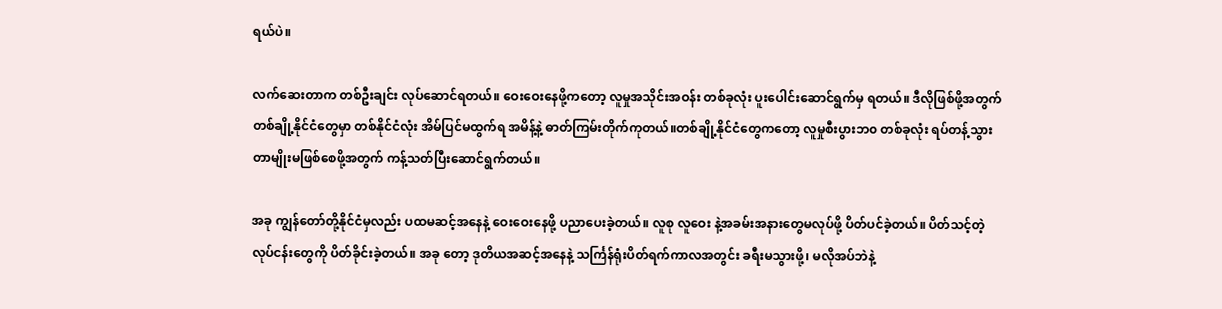ရယ်ပဲ။

လက်ဆေးတာက တစ်ဦးချင်း လုပ်ဆောင်ရတယ်။ ဝေးဝေးနေဖို့ကတော့ လူမှုအသိုင်းအဝန်း တစ်ခုလုံး ပူးပေါင်းဆောင်ရွက်မှ ရတယ်။ ဒီလိုဖြစ်ဖို့အတွက် တစ်ချို့နိုင်ငံတွေမှာ တစ်နိုင်ငံလုံး အိမ်ပြင်မထွက်ရ အမိန့်နဲ့ ဓာတ်ကြမ်းတိုက်ကုတယ်။တစ်ချို့နိုင်ငံတွေကတော့ လူမှုစီးပွားဘ၀ တစ်ခုလုံး ရပ်တန့်သွားတာမျိုးမဖြစ်စေဖို့အတွက် ကန့်သတ်ပြီးဆောင်ရွက်တယ်။

အခု ကျွန်တော်တို့နိုင်ငံမှလည်း ပထမဆင့်အနေနဲ့ ဝေးဝေးနေဖို့ ပညာပေးခဲ့တယ်။ လူစု လူဝေး နဲ့အခမ်းအနားတွေမလုပ်ဖို့ ပိတ်ပင်ခဲ့တယ်။ ပိတ်သင့်တဲ့လုပ်ငန်းတွေကို ပိတ်ခိုင်းခဲ့တယ်။ အခု တော့ ဒုတိယအဆင့်အနေနဲ့ သင်္ကြန်ရုံးပိတ်ရက်ကာလအတွင်း ခရီးမသွားဖို့၊ မလိုအပ်ဘဲနဲ့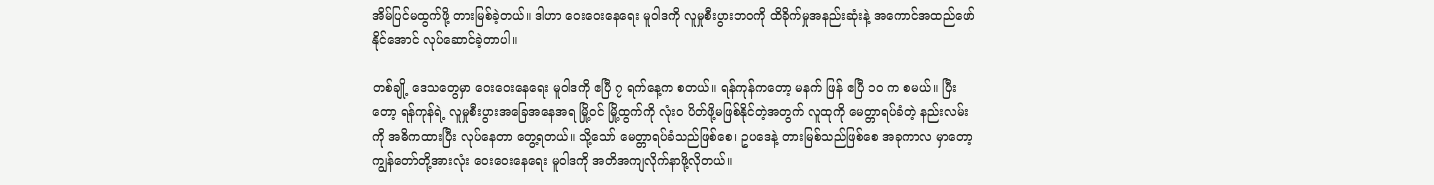အိမ်ပြင်မထွက်ဖို့ တားမြစ်ခဲ့တယ်။ ဒါဟာ ဝေးဝေးနေရေး မူဝါဒကို လူမှုစီးပွားဘဝကို ထိခိုက်မှုအနည်းဆုံးနဲ့ အကောင်အထည်ဖော်နိုင်အောင် လုပ်ဆောင်ခဲ့တာပါ။

တစ်ချို့ ဒေသတွေမှာ ဝေးဝေးနေရေး မူဝါဒကို ဧပြီ ၇ ရက်နေ့က စတယ်။ ရန်ကုန်ကတော့ မနက် ဖြန် ဧပြီ ၁၀ က စမယ်။ ပြီးတော့ ရန်ကုန်ရဲ့ လူမှုစီးပွားအခြေအနေအရ မြို့ဝင် မြို့ထွက်ကို လုံး၀ ပိတ်ဖို့မဖြစ်နိုင်တဲ့အတွက် လူထုကို မေတ္တာရပ်ခံတဲ့ နည်းလမ်းကို အဓိကထားပြီး လုပ်နေတာ တွေ့ရတယ်။ သို့သော် မေတ္တာရပ်ခံသည်ဖြစ်စေ၊ ဥပဒေနဲ့ တားမြစ်သည်ဖြစ်စေ အခုကာလ မှာတော့ ကျွန်တော်တို့အားလုံး ဝေးဝေးနေရေး မူဝါဒကို အတိအကျလိုက်နာဖို့လိုတယ်။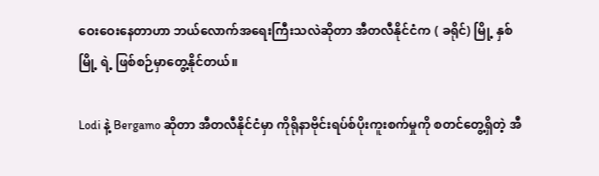ဝေးဝေးနေတာဟာ ဘယ်လောက်အရေးကြီးသလဲဆိုတာ အီတလီနိုင်ငံက ( ခရိုင်) မြို့ နှစ်မြို့ ရဲ့ ဖြစ်စဉ်မှာတွေ့နိုင်တယ်။

Lodi နဲ့ Bergamo ဆိုတာ အီတလီနိုင်ငံမှာ ကိုရိုနာဗိုင်းရပ်စ်ပိုးကူးစက်မှုကို စတင်တွေ့ရှိတဲ့ အီ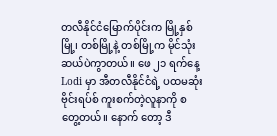တလီနိုင်ငံမြောက်ပိုင်းက မြို့နှစ်မြို့၊ တစ်မြို့နဲ့ တစ်မြို့က မိုင်သုံးဆယ်ပဲကွာတယ်။ ဖေ ၂၁ ရက်နေ့ Lodi မှာ အီတလီနိုင်ငံရဲ့ ပထမဆုံး ဗိုင်းရပ်စ် ကူးစက်တဲ့လူနာကို စတွေ့တယ်။ နောက် တော့ ဒီ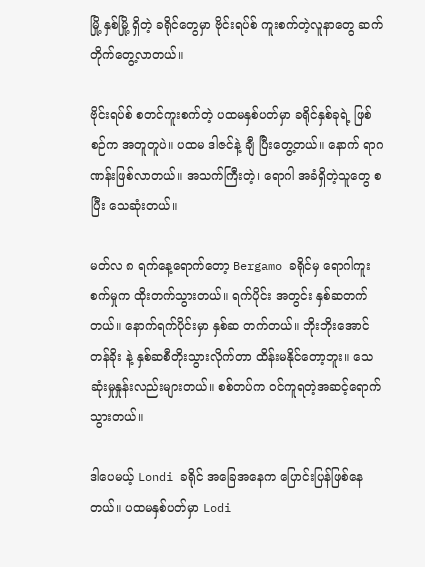မြို့ နှစ်မြို့ ရှိတဲ့ ခရိုင်တွေမှာ ဗိုင်းရပ်စ် ကူးစက်တဲ့လူနာတွေ ဆက်တိုက်တွေ့လာတယ်။

ဗိုင်းရပ်စ် စတင်ကူးစက်တဲ့ ပထမနှစ်ပတ်မှာ ခရိုင်နှစ်ခုရဲ့ ဖြစ်စဉ်က အတူတူပဲ။ ပထမ ဒါဇင်နဲ့ ချီ ပြီးတွေ့တယ်။ နောက် ရာဂဏန်းဖြစ်လာတယ်။ အသက်ကြီးတဲ့၊ ရောဂါ အခံရှိတဲ့သူတွေ စပြီး သေဆုံးတယ်။

မတ်လ ၈ ရက်နေ့ရောက်တော့ Bergamo ခရိုင်မှ ရောဂါကူးစက်မှုက ထိုးတက်သွားတယ်။ ရက်ပိုင်း အတွင်း နှစ်ဆတက်တယ်။ နောက်ရက်ပိုင်းမှာ နှစ်ဆ တက်တယ်။ ဘိုးဘိုးအောင် တန်ခိုး နဲ့ နှစ်ဆစီတိုးသွားလိုက်တာ ထိန်းမနိုင်တော့ဘူး။ သေဆုံးမှုနှုန်းလည်းများတယ်။ စစ်တပ်က ဝင်ကူရတဲ့အဆင့်ရောက်သွားတယ်။

ဒါပေမယ့် Londi ခရိုင် အခြေအနေက ပြောင်းပြန်ဖြစ်နေတယ်။ ပထမနှစ်ပတ်မှာ Lodi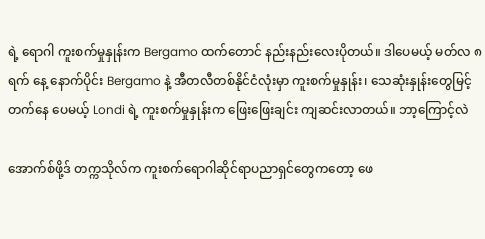ရဲ့ ရောဂါ ကူးစက်မှုနှုန်းက Bergamo ထက်တောင် နည်းနည်းလေးပိုတယ်။ ဒါပေမယ့် မတ်လ ၈ ရက် နေ့ နောက်ပိုင်း Bergamo နဲ့ အီတလီတစ်နိုင်ငံလုံးမှာ ကူးစက်မှုနှုန်း၊ သေဆုံးနှုန်းတွေမြင့်တက်နေ ပေမယ့် Londi ရဲ့ ကူးစက်မှုနှုန်းက ဖြေးဖြေးချင်း ကျဆင်းလာတယ်။ ဘာ့ကြောင့်လဲ

အောက်စ်ဖို့ဒ် တက္ကသိုလ်က ကူးစက်ရောဂါဆိုင်ရာပညာရှင်တွေကတော့ ဖေ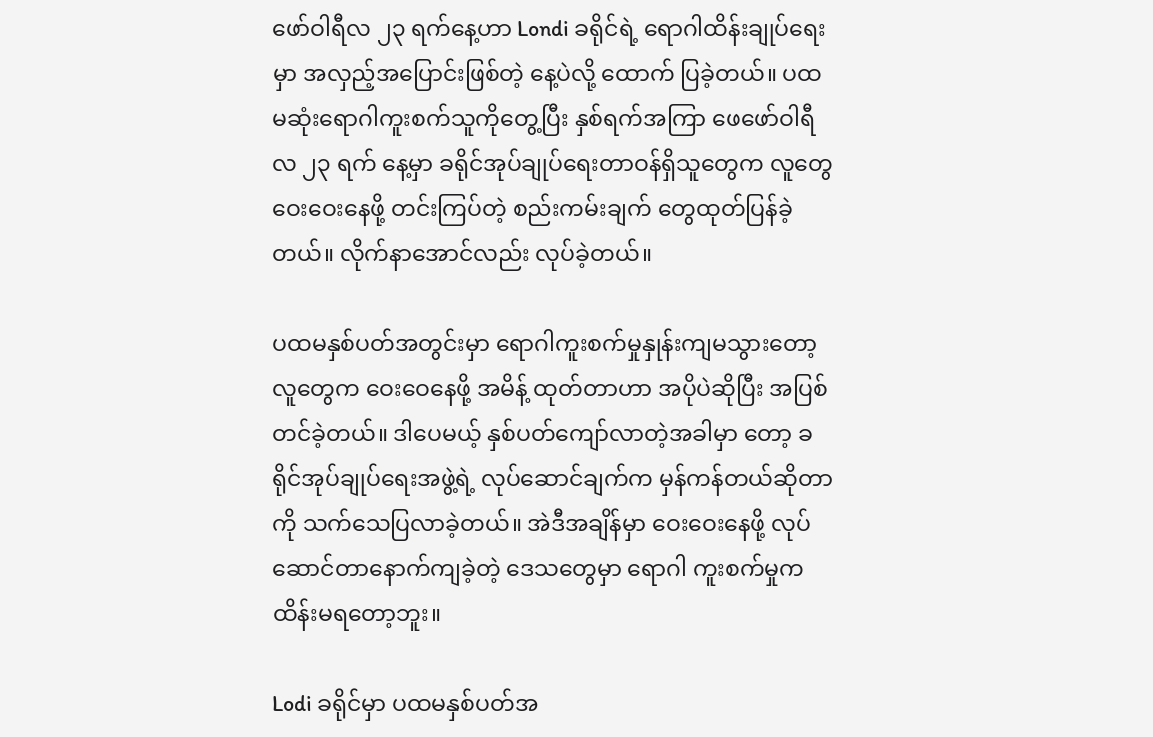ဖော်ဝါရီလ ၂၃ ရက်နေ့ဟာ Londi ခရိုင်ရဲ့ ရောဂါထိန်းချုပ်ရေးမှာ အလှည့်အပြောင်းဖြစ်တဲ့ နေ့ပဲလို့ ထောက် ပြခဲ့တယ်။ ပထမဆုံးရောဂါကူးစက်သူကိုတွေ့ပြီး နှစ်ရက်အကြာ ဖေဖော်ဝါရီလ ၂၃ ရက် နေ့မှာ ခရိုင်အုပ်ချုပ်ရေးတာဝန်ရှိသူတွေက လူတွေ ဝေးဝေးနေဖို့ တင်းကြပ်တဲ့ စည်းကမ်းချက် တွေထုတ်ပြန်ခဲ့တယ်။ လိုက်နာအောင်လည်း လုပ်ခဲ့တယ်။

ပထမနှစ်ပတ်အတွင်းမှာ ရောဂါကူးစက်မှုနှုန်းကျမသွားတော့ လူတွေက ဝေးဝေနေဖို့ အမိန့် ထုတ်တာဟာ အပိုပဲဆိုပြီး အပြစ်တင်ခဲ့တယ်။ ဒါပေမယ့် နှစ်ပတ်ကျော်လာတဲ့အခါမှာ တော့ ခရိုင်အုပ်ချုပ်ရေးအဖွဲ့ရဲ့ လုပ်ဆောင်ချက်က မှန်ကန်တယ်ဆိုတာကို သက်သေပြလာခဲ့တယ်။ အဲဒီအချိန်မှာ ဝေးဝေးနေဖို့ လုပ်ဆောင်တာနောက်ကျခဲ့တဲ့ ဒေသတွေမှာ ရောဂါ ကူးစက်မှုက ထိန်းမရတော့ဘူး။

Lodi ခရိုင်မှာ ပထမနှစ်ပတ်အ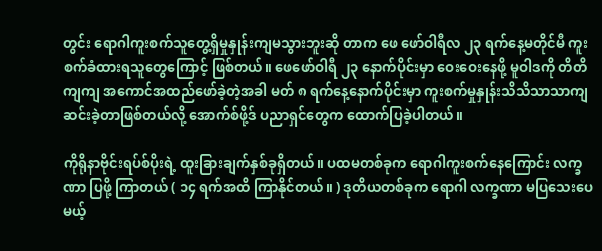တွင်း ရောဂါကူးစက်သူတွေ့ရှိမှုနှုန်းကျမသွားဘူးဆို တာက ဖေ ဖော်ဝါရီလ ၂၃ ရက်နေ့မတိုင်မီ ကူးစက်ခံထားရသူတွေကြောင့် ဖြစ်တယ်။ ဖေဖော်ဝါရီ ၂၃ နောက်ပိုင်းမှာ ဝေးဝေးနေဖို့ မူဝါဒကို တိတိကျကျ အကောင်အထည်ဖော်ခဲ့တဲ့အခါ မတ် ၈ ရက်နေ့နောက်ပိုင်းမှာ ကူးစက်မှုနှုန်းသိသိသာသာကျဆင်းခဲ့တာဖြစ်တယ်လို့ အောက်စ်ဖို့ဒ် ပညာရှင်တွေက ထောက်ပြခဲ့ပါတယ်။

ကိုရိုနာဗိုင်းရပ်စ်ပိုးရဲ့ ထူးခြားချက်နှစ်ခုရှိတယ်။ ပထမတစ်ခုက ရောဂါကူးစက်နေကြောင်း လက္ခဏာ ပြဖို့ ကြာတယ် ( ၁၄ ရက်အထိ ကြာနိုင်တယ်။ ) ဒုတိယတစ်ခုက ရောဂါ လက္ခဏာ မပြသေးပေမယ့်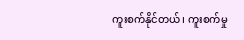ကူးစက်နိုင်တယ်၊ ကူးစက်မှု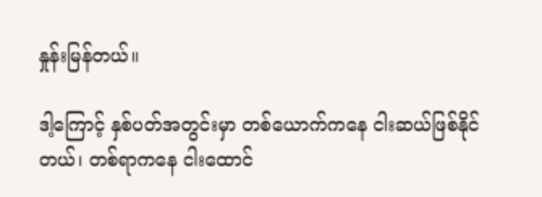နှုန်းမြန်တယ်။

ဒါ့ကြောင့် နှစ်ပတ်အတွင်းမှာ တစ်ယောက်ကနေ ငါးဆယ်ဖြစ်နိုင်တယ်၊ တစ်ရာကနေ ငါးထောင်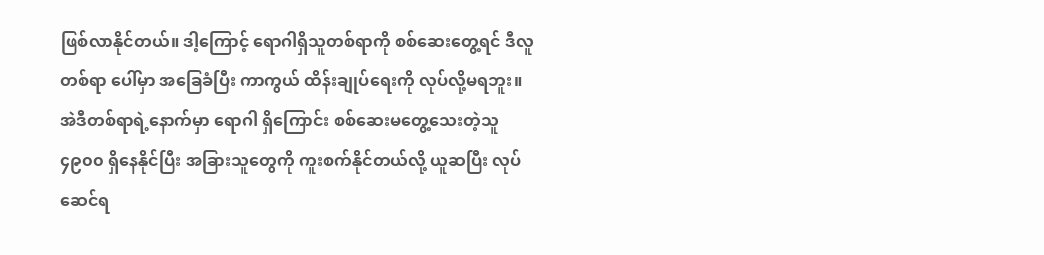ဖြစ်လာနိုင်တယ်။ ဒါ့ကြောင့် ရောဂါရှိသူတစ်ရာကို စစ်ဆေးတွေ့ရင် ဒီလူတစ်ရာ ပေါ်မှာ အခြေခံပြီး ကာကွယ် ထိန်းချုပ်ရေးကို လုပ်လို့မရဘူး။ အဲဒီတစ်ရာရဲ့နောက်မှာ ရောဂါ ရှိကြောင်း စစ်ဆေးမတွေ့သေးတဲ့သူ ၄၉၀၀ ရှိနေနိုင်ပြီး အခြားသူတွေကို ကူးစက်နိုင်တယ်လို့ ယူဆပြီး လုပ် ဆေင်ရ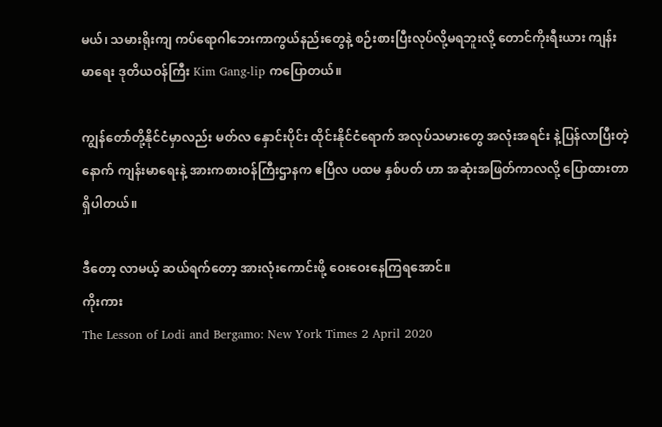မယ်၊ သမားရိုးကျ ကပ်ရောဂါဘေးကာကွယ်နည်းတွေနဲ့ စဉ်းစားပြီးလုပ်လို့မရဘူးလို့ တောင်ကိုးရီးယား ကျန်းမာရေး ဒုတိယဝန်ကြီး Kim Gang-lip ကပြောတယ်။

ကျွန်တော်တို့နိုင်ငံမှာလည်း မတ်လ နှောင်းပိုင်း ထိုင်းနိုင်ငံရောက် အလုပ်သမားတွေ အလုံးအရင်း နဲ့ပြန်လာပြီးတဲ့နောက် ကျန်းမာရေးနဲ့ အားကစားဝန်ကြီးဌာနက ဧပြီလ ပထမ နှစ်ပတ် ဟာ အဆုံးအဖြတ်ကာလလို့ ပြောထားတာရှိပါတယ်။

ဒီတော့ လာမယ့် ဆယ်ရက်တော့ အားလုံးကောင်းဖို့ ဝေးဝေးနေကြရအောင်။
ကိုးကား
The Lesson of Lodi and Bergamo: New York Times 2 April 2020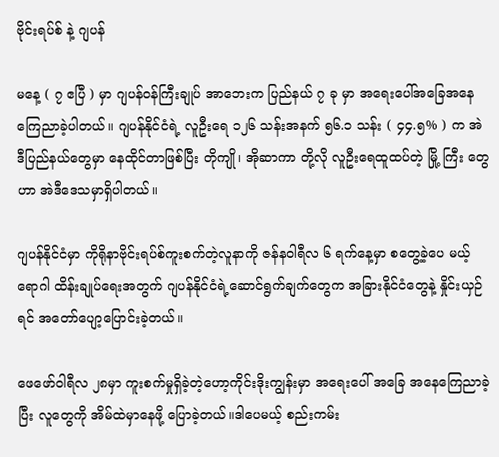ဗိုင်းရပ်စ် နဲ့ ဂျပန်

မနေ့ ( ၇ ဧပြီ ) မှာ ဂျပန်ဝန်ကြီးချုပ် အာဘေးက ပြည်နယ် ၇ ခု မှာ အရေးပေါ်အခြေအနေ ကြေညာခဲ့ပါတယ်။ ဂျပန်နိုင်ငံရဲ့ လူဦးရေ ၁၂၆ သန်းအနက် ၅၆.၁ သန်း ( ၄၄.၅% ) က အဲဒီပြည်နယ်တွေမှာ နေထိုင်တာဖြစ်ပြီး တိုကျို၊ အိုဆာကာ တို့လို လူဦးရေထူထပ်တဲ့ မြို့ ကြီး တွေဟာ အဲဒီဒေသမှာရှိပါတယ်။

ဂျပန်နိုင်ငံမှာ ကိုရိုနာဗိုင်းရပ်စ်ကူးစက်တဲ့လူနာကို ဇန်နဝါရီလ ၆ ရက်နေ့မှာ စတွေ့ခဲ့ပေ မယ့် ရောဂါ ထိန်းချုပ်ရေးအတွက် ဂျပန်နိုင်ငံရဲ့ဆောင်ရွက်ချက်တွေက အခြားနိုင်ငံတွေနဲ့ နှိုင်းယှဉ် ရင် အတော်ပျော့ပြောင်းခဲ့တယ်။

ဖေဖော်ဝါရီလ ၂၈မှာ ကူးစက်မှုရှိခဲ့တဲ့ဟော့ကိုင်းဒိုးကျွန်းမှာ အရေးပေါ် အခြေ အနေကြေညာခဲ့ပြီး လူတွေကို အိမ်ထဲမှာနေဖို့ ပြောခဲ့တယ်။ဒါပေမယ့် စည်းကမ်း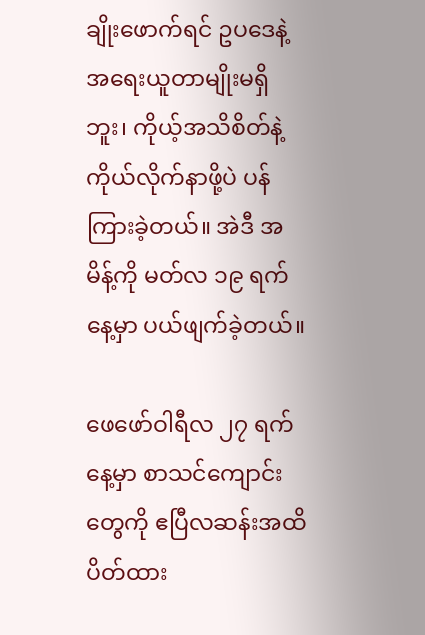ချိုးဖောက်ရင် ဥပဒေနဲ့အရေးယူတာမျိုးမရှိဘူး၊ ကိုယ့်အသိစိတ်နဲ့ ကိုယ်လိုက်နာဖို့ပဲ ပန်ကြားခဲ့တယ်။ အဲဒီ အမိန့်ကို မတ်လ ၁၉ ရက်နေ့မှာ ပယ်ဖျက်ခဲ့တယ်။

ဖေဖော်ဝါရီလ ၂၇ ရက်နေ့မှာ စာသင်ကျောင်းတွေကို ဧပြီလဆန်းအထိ ပိတ်ထား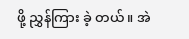ဖို့ ညွှန်ကြား ခဲ့ တယ်။ အဲ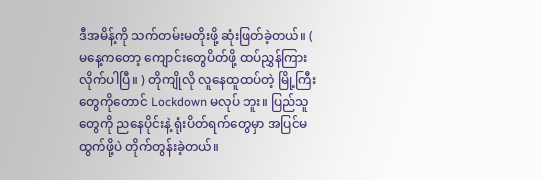ဒီအမိန့်ကို သက်တမ်းမတိုးဖို့ ဆုံးဖြတ်ခဲ့တယ်။ ( မနေ့ကတော့ ကျောင်းတွေပိတ်ဖို့ ထပ်ညွှန်ကြားလိုက်ပါပြီ။ ) တိုကျိုလို လူနေထူထပ်တဲ့ မြို့ကြီးတွေကိုတောင် Lockdown မလုပ် ဘူး။ ပြည်သူတွေကို ညနေပိုင်းနဲ့ ရုံးပိတ်ရက်တွေမှာ အပြင်မထွက်ဖို့ပဲ တိုက်တွန်းခဲ့တယ်။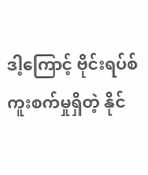ဒါ့ကြောင့် ဗိုင်းရပ်စ်ကူးစက်မှုရှိတဲ့ နိုင်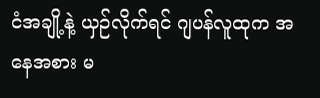ငံအချို့နဲ့ ယှဉ်လိုက်ရင် ဂျပန်လူထုက အနေအစား မ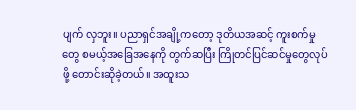ပျက် လှဘူး။ ပညာရှင်အချို့ကတော့ ဒုတိယအဆင့် ကူးစက်မှုတွေ စမယ့်အခြေအနေကို တွက်ဆပြီး ကြိုတင်ပြင်ဆင်မှုတွေလုပ်ဖို့ တောင်းဆိုခဲ့တယ်။ အထူးသ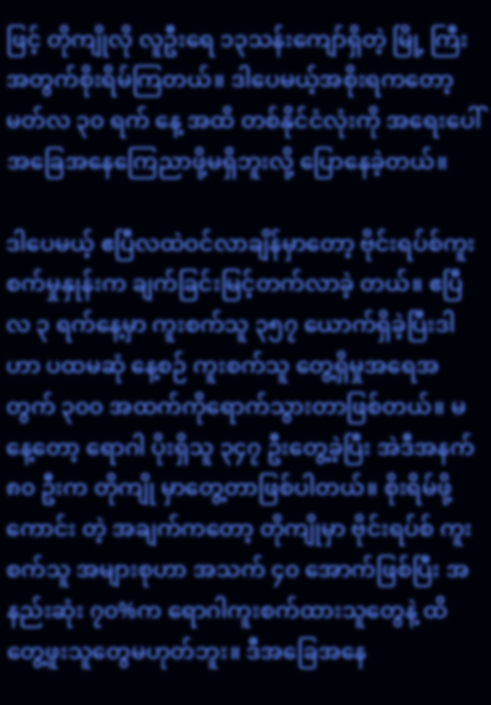ဖြင့် တိုကျိုလို လူဦးရေ ၁၃သန်းကျော်ရှိတဲ့ မြို့ ကြီးအတွက်စိုးရိမ်ကြတယ်။ ဒါပေမယ့်အစိုးရကတော့ မတ်လ ၃၀ ရက် နေ့ အထိ တစ်နိုင်ငံလုံးကို အရေးပေါ်အခြေအနေကြေညာဖို့မရှိဘူးလို့ ပြောနေခဲ့တယ်။

ဒါပေမယ့် ဧပြီလထဲဝင်လာချိန်မှာတော့ ဗိုင်းရပ်စ်ကူးစက်မှုနှုန်းက ချက်ခြင်းမြင့်တက်လာခဲ့ တယ်။ ဧပြီလ ၃ ရက်နေ့မှာ ကူးစက်သူ ၃၅၇ ယောက်ရှိခဲ့ပြီးဒါဟာ ပထမဆုံ နေ့စဉ် ကူးစက်သူ တွေ့ရှိမှုအရေအတွက် ၃၀၀ အထက်ကိုရောက်သွားတာဖြစ်တယ်။ မနေ့တော့ ရောဂါ ပိုးရှိသူ ၃၄၇ ဦးတွေ့ခဲ့ပြီး အဲဒီအနက် ၈၀ ဦးက တိုကျို မှာတွေ့တာဖြစ်ပါတယ်။ စိုးရိမ်ဖို့ ကောင်း တဲ့ အချက်ကတော့ တိုကျိုမှာ ဗိုင်းရပ်စ် ကူးစက်သူ အများစုဟာ အသက် ၄၀ အောက်ဖြစ်ပြီး အနည်းဆုံး ၇၀%က ရောဂါကူးစက်ထားသူတွေနဲ့ ထိတွေ့ဖူးသူတွေမဟုတ်ဘူး။ ဒီအခြေအနေ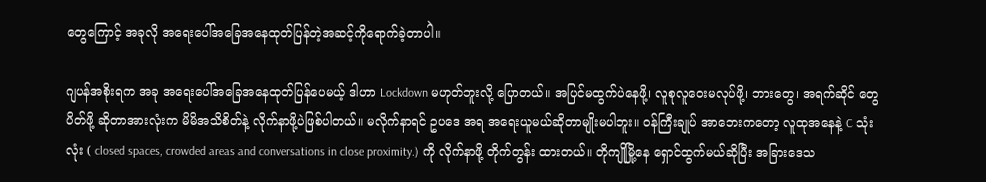တွေကြောင့် အခုလို အရေးပေါ်အခြေအနေထုတ်ပြန်တဲ့အဆင့်ကိုရောက်ခဲ့တာပါဲ။

ဂျပန်အစိုးရက အခု အရေးပေါ်အခြေအနေထုတ်ပြန်ပေမယ့် ဒါဟာ Lockdown မဟုတ်ဘူးလို့ ပြောတယ်။ အပြင်မထွက်ပဲနေဖို့၊ လူစုလူဝေးမလုပ်ဖို့၊ ဘားတွေ၊ အရက်ဆိုင် တွေ ပိတ်ဖို့ ဆိုတာအားလုံးက မိမိအသိစိတ်နဲ့ လိုက်နာဖို့ပဲဖြစ်ပါတယ်။ မလိုက်နာရင် ဥပဒေ အရ အရေးယူမယ်ဆိုတာမျိုးမပါဘူး။ ဝန်ကြီးချုပ် အာဘေးကတော့ လူထုအနေနဲ့ C သုံးလုံး ( closed spaces, crowded areas and conversations in close proximity.) ကို လိုက်နာဖို့ တိုက်တွန်း ထားတယ်။ တိုကျိုမြို့နေ ရှောင်ထွက်မယ်ဆိုပြီး အခြားဒေသ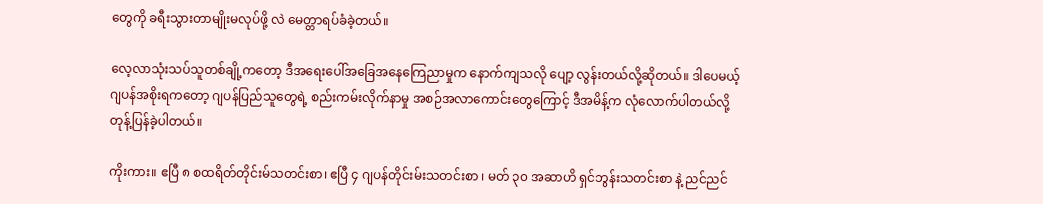တွေကို ခရီးသွားတာမျိုးမလုပ်ဖို့ လဲ မေတ္တာရပ်ခံခဲ့တယ်။

လေ့လာသုံးသပ်သူတစ်ချို့ကတော့ ဒီအရေးပေါ်အခြေအနေကြေညာမှုက နောက်ကျသလို ပျော့ လွန်းတယ်လို့ဆိုတယ်။ ဒါပေမယ့် ဂျပန်အစိုးရကတော့ ဂျပန်ပြည်သူတွေရဲ့ စည်းကမ်းလိုက်နာမှု အစဉ်အလာကောင်းတွေကြောင့် ဒီအမိန့်က လုံလောက်ပါတယ်လို့ တုန့်ပြန်ခဲ့ပါတယ်။

ကိုးကား။ ဧပြီ ၈ စထရိတ်တိုင်းမ်သတင်းစာ၊ ဧပြီ ၄ ဂျပန်တိုင်းမ်းသတင်းစာ ၊ မတ် ၃၀ အဆာဟိ ရှင်ဘွန်းသတင်းစာ နဲ့ ညင်ညင်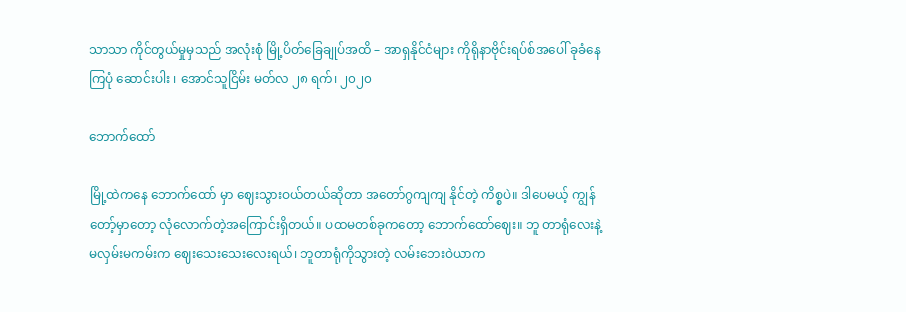သာသာ ကိုင်တွယ်မှုမှသည် အလုံးစုံ မြို့ပိတ်ခြေချုပ်အထိ – အာရှနိုင်ငံများ ကိုရိုနာဗိုင်းရပ်စ်အပေါ် ခုခံနေကြပုံ ဆောင်းပါး ၊ အောင်သူငြိမ်း မတ်လ ၂၈ ရက်၊ ၂၀၂၀

ဘောက်ထော်

မြို့ထဲကနေ ဘောက်ထော် မှာ ဈေးသွားဝယ်တယ်ဆိုတာ အတော်ဂွကျကျ နိုင်တဲ့ ကိစ္စပဲ။ ဒါပေမယ့် ကျွန်တော့်မှာတော့ လုံလောက်တဲ့အကြောင်းရှိတယ်။ ပထမတစ်ခုကတော့ ဘောက်ထော်ဈေး။ ဘူ တာရုံလေးနဲ့ မလှမ်းမကမ်းက ဈေးသေးသေးလေးရယ်၊ ဘူတာရုံကိုသွားတဲ့ လမ်းဘေးဝဲယာက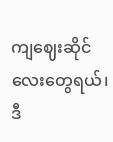ကျဈေးဆိုင်လေးတွေရယ်၊ ဒီ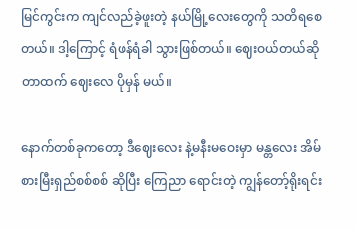မြင်ကွင်းက ကျင်လည်ခဲ့ဖူးတဲ့ နယ်မြို့လေးတွေကို သတိရစေတယ်။ ဒါ့ကြောင့် ရံဖန်ရံခါ သွားဖြစ်တယ်။ ဈေးဝယ်တယ်ဆိုတာထက် ဈေးလေ ပိုမှန် မယ်။

နောက်တစ်ခုကတော့ ဒီဈေးလေး နဲ့မနီးမဝေးမှာ မန္တလေး အိမ်စားမြီးရှည်စစ်စစ် ဆိုပြီး ကြေညာ ရောင်းတဲ့ ကျွန်တော့်ရိုးရင်း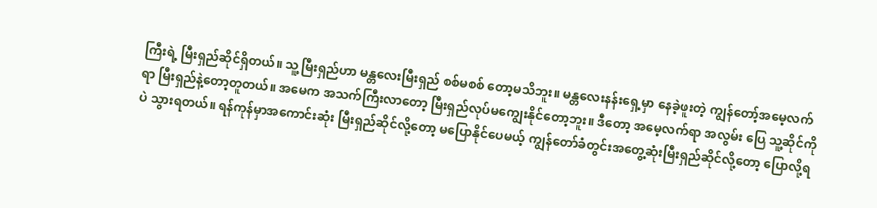ကြီးရဲ့ မြီးရှည်ဆိုင်ရှိတယ်။ သူ့မြီးရှည်ဟာ မန္တလေးမြီးရှည် စစ်မစစ် တော့မသိဘူး။ မန္တလေးနန်းရှေ့မှာ နေခဲ့ဖူးတဲ့ ကျွန်တော့်အမေ့လက်ရာ မြီးရှည်နဲ့တော့တူတယ်။ အမေက အသက်ကြီးလာတော့ မြီးရှည်လုပ်မကျွေးနိုင်တော့ဘူး။ ဒီတော့ အမေ့လက်ရာ အလွမ်း ပြေ သူ့ဆိုင်ကိုပဲ သွားရတယ်။ ရန်ကုန်မှာအကောင်းဆုံး မြီးရှည်ဆိုင်လို့တော့ မပြောနိုင်ပေမယ့် ကျွန်တော်ခံတွင်းအတွေ့ဆုံးမြီးရှည်ဆိုင်လို့တော့ ပြောလို့ရ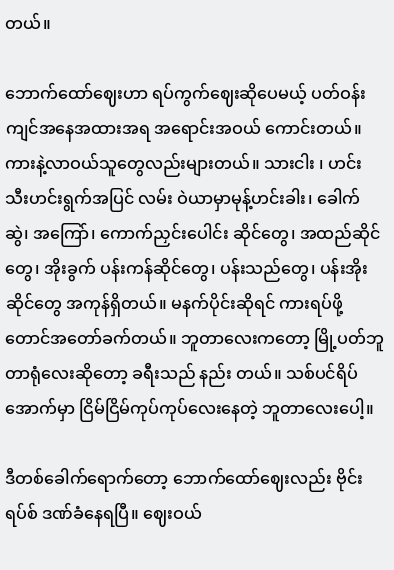တယ်။

ဘောက်ထော်ဈေးဟာ ရပ်ကွက်ဈေးဆိုပေမယ့် ပတ်ဝန်းကျင်အနေအထားအရ အရောင်းအဝယ် ကောင်းတယ်။ ကားနဲ့လာဝယ်သူတွေလည်းများတယ်။ သားငါး ၊ ဟင်းသီးဟင်းရွက်အပြင် လမ်း ဝဲယာမှာမုန့်ဟင်းခါး၊ ခေါက်ဆွဲ၊ အကြော်၊ ကောက်ညှင်းပေါင်း ဆိုင်တွေ၊ အထည်ဆိုင်တွေ၊ အိုးခွက် ပန်းကန်ဆိုင်တွေ၊ ပန်းသည်တွေ၊ ပန်းအိုးဆိုင်တွေ အကုန်ရှိတယ်။ မနက်ပိုင်းဆိုရင် ကားရပ်ဖို့ တောင်အတော်ခက်တယ်။ ဘူတာလေးကတော့ မြို့ပတ်ဘူတာရုံလေးဆိုတော့ ခရီးသည် နည်း တယ်။ သစ်ပင်ရိပ်အောက်မှာ ငြိမ်ငြိမ်ကုပ်ကုပ်လေးနေတဲ့ ဘူတာလေးပေါ့။

ဒီတစ်ခေါက်ရောက်တော့ ဘောက်ထော်ဈေးလည်း ဗိုင်းရပ်စ် ဒဏ်ခံနေရပြီ။ ဈေးဝယ်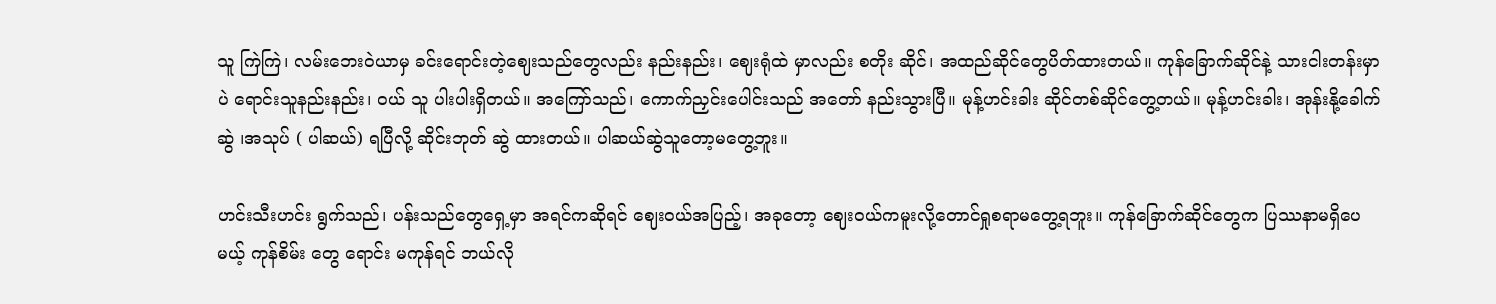သူ ကြဲကြဲ၊ လမ်းဘေးဝဲယာမှ ခင်းရောင်းတဲ့ဈေးသည်တွေလည်း နည်းနည်း၊ ဈေးရုံထဲ မှာလည်း စတိုး ဆိုင်၊ အထည်ဆိုင်တွေပိတ်ထားတယ်။ ကုန်ခြောက်ဆိုင်နဲ့ သားငါးတန်းမှာပဲ ရောင်းသူနည်းနည်း၊ ဝယ် သူ ပါးပါးရှိတယ်။ အကြော်သည်၊ ကောက်ညှင်းပေါင်းသည် အတော် နည်းသွားပြီ။ မုန့်ဟင်းခါး ဆိုင်တစ်ဆိုင်တွေ့တယ်။ မုန့်ဟင်းခါး၊ အုန်းနို့ခေါက်ဆွဲ ၊အသုပ် ( ပါဆယ်) ရပြီလို့ ဆိုင်းဘုတ် ဆွဲ ထားတယ်။ ပါဆယ်ဆွဲသူတော့မတွေ့ဘူး။

ဟင်းသီးဟင်း ရွက်သည်၊ ပန်းသည်တွေရှေ့မှာ အရင်ကဆိုရင် ဈေးဝယ်အပြည့်၊ အခုတော့ ဈေးဝယ်ကမူးလို့တောင်ရှုစရာမတွေ့ရဘူး။ ကုန်ခြောက်ဆိုင်တွေက ပြဿနာမရှိပေမယ့် ကုန်စိမ်း တွေ ရောင်း မကုန်ရင် ဘယ်လို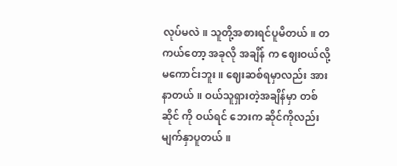လုပ်မလဲ။ သူတို့အစားရင်ပူမိတယ်။ တကယ်တော့ အခုလို အချိန် က ဈေးဝယ်လို့မကောင်းဘူး။ ဈေးဆစ်ရမှာလည်း အားနာတယ်။ ဝယ်သူရှားတဲ့အချိန်မှာ တစ်ဆိုင် ကို ဝယ်ရင် ဘေးက ဆိုင်ကိုလည်း မျက်နှာပူတယ်။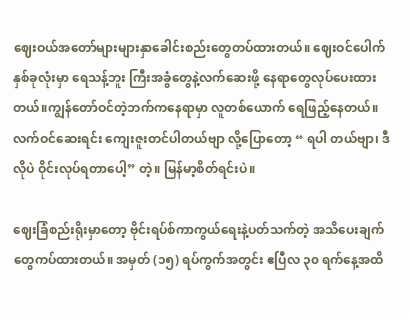ဈေးဝယ်အတော်များများနှာခေါင်းစည်းတွေတပ်ထားတယ်။ ဈေးဝင်ပေါက်နှစ်ခုလုံးမှာ ရေသန့်ဘူး ကြီးအခွံတွေနဲ့လက်ဆေးဖို့ နေရာတွေလုပ်ပေးထားတယ်။ကျွန်တော်ဝင်တဲ့ဘက်ကနေရာမှာ လူတစ်ယောက် ရေဖြည့်နေတယ်။ လက်ဝင်ဆေးရင်း ကျေးဇူးတင်ပါတယ်ဗျာ လို့ပြောတော့ “ ရပါ တယ်ဗျာ၊ ဒီလိုပဲ ဝိုင်းလုပ်ရတာပေါ့” တဲ့။ မြန်မာ့စိတ်ရင်းပဲ။

ဈေးခြံစည်းရိုးမှာတော့ ဗိုင်းရပ်စ်ကာကွယ်ရေးနဲ့ပတ်သက်တဲ့ အသိပေးချက်တွေကပ်ထားတယ်။ အမှတ် (၁၅) ရပ်ကွက်အတွင်း ဧပြီလ ၃၀ ရက်နေ့အထိ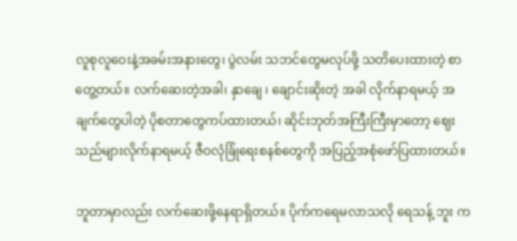လူစုလူဝေးနဲ့အခမ်းအနားတွေ၊ ပွဲလမ်း သဘင်တွေမလုပ်ဖို့ သတိပေးထားတဲ့ စာတွေ့တယ်။ လက်ဆေးတဲ့အခါ၊ နှာချေ ၊ ချောင်းဆိုးတဲ့ အခါ လိုက်နာရမယ့် အချက်တွေပါတဲ့ ပိုစတာတွေကပ်ထားတယ်၊ ဆိုင်းဘုတ်အကြီးကြီးမှာတော့ ဈေးသည်များလိုက်နာရမယ့် ဇီဝလုံခြုံရေးစနစ်တွေကို အပြည့်အစုံဖော်ပြထားတယ်။

ဘူတာမှာလည်း လက်ဆေးဖို့နေရာရှိတယ်။ ပိုက်ကရေမလာသလို ရေသန့် ဘူး က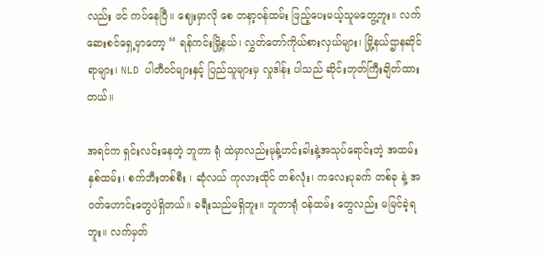လည်း ဖင် ကပ်နေပြီ။ ဈေးမှာလို စေ တနာ့ဝန်ထမ်း ဖြည့်ပေးမယ့်သူမတွေ့ဘူး။ လက်ဆေးစင်ရှေ့မှာတော့ “ ရန်ကင်းမြို့နယ်၊ လွှတ်တော်ကိုယ်စားလှယ်များ၊ မြို့နယ်ဌာနဆိုင်ရာများ၊ NLD ပါတီဝင်များနှင့် ပြည်သူများမှ လှုဒါန်း ပါသည် ဆိုင်းဘုတ်ကြီးချိတ်ထားတယ်။

အရင်က ရှင်းလင်းနေတဲ့ ဘူတာ ရုံ ထဲမှာလည်းမုန့်ဟင်းခါးနဲ့အသုပ်ရောင်းတဲ့ အထမ်းနှစ်ထမ်း၊ စက်ဘီးတစ်စီး ၊ ဆုံလယ် ကုလားထိုင် တစ်လုံး၊ ကလေးပုခက် တစ်ခု နဲ့ အဝတ်ဟောင်းတွေပဲရှိတယ်။ ခရီးသည်မရှိဘူး။ ဘူတာရုံ ဝန်ထမ်း တွေလည်း မမြင်ခဲ့ရဘူး။ လက်မှတ်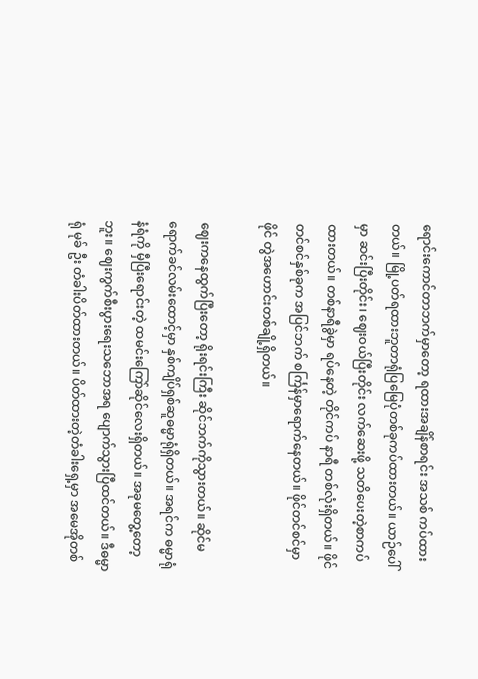ရောင်းကောင်တာဘက်မှာတော့ ရထားအချိန်စာရင်း အသစ် ကပ်ထားတယ်။ မြို့ပတ်ရထားဘူတာရုံပြမြေပုံတစ်ခုကပ်ထားတယ်။ ယာဉ်ပေါ်မှာ ဆင်းပြီးတိုင်း၊ ဈေးဝယ်ပြီးတိုင်း လက်ဆေးဖို့ သတိပေးတဲ့စာကပ်ထားတယ်။ တစ်နာရီခွဲမှာ ရပ်နေတဲ့ တိုင်ကပ် နာရီ တစ်လုံးရှိတယ်။ ဖိုင်တင်စင်နှစ်ခုက အပြင်ဘက် စင်္ကြန်မှာရောက်နေတယ်။ ဖိုင်တင်စင်မှာ ဖိုင် တွဲအဟောင်းတစ်ချို့ရှိတယ်။

ဈေးကနေထွက်ပြီးတော့ ရိုးရင်းကြီး ဆိုင်ဘက်ကိုသွားတယ်။ ဆိုင်မရောက်ခင်လမ်းထောင့်မှာ နှစ်ကျိပ်ရှစ်ဆူဓမ္မာရုံရှိတယ်။ အရင်က ဓမ္မာရုံ နံရံကို မှီပြီးရောင်းတဲ့ ထမင်းကြော်ဆိုင်လေးရှိတယ်။ အခုမတွေ့တော့ဘူး။ ဈေးကွက်စီးပွားရေးသဘောအရ ပျောက်သွားပြီထင်တယ်။ ဒီဓမ္မာရုံ မုခ် ဦး တံခါးပိတ်ထားတယ်။ ပိတ်ထားတဲ့တံခါးရှေ့မှာ အမေအိုတစ်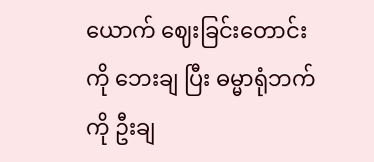ယောက် ဈေးခြင်းတောင်းကို ဘေးချ ပြီး ဓမ္မာရုံဘက်ကို ဦးချ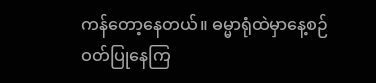ကန်တော့နေတယ်။ ဓမ္မာရုံထဲမှာနေ့စဉ် ဝတ်ပြုနေကြ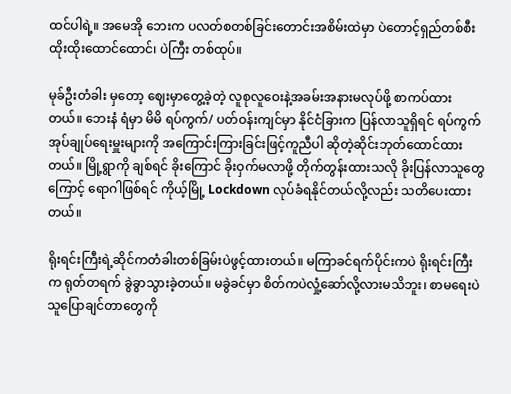ထင်ပါရဲ့။ အမေအို ဘေးက ပလတ်စတစ်ခြင်းတောင်းအစိမ်းထဲမှာ ပဲတောင့်ရှည်တစ်စီးထိုးထိုးထောင်ထောင်၊ ပဲကြီး တစ်ထုပ်။

မုခ်ဦးတံခါး မှတော့ ဈေးမှာတွေ့ခဲ့တဲ့ လူစုလူဝေးနဲ့အခမ်းအနားမလုပ်ဖို့ စာကပ်ထားတယ်။ ဘေးနံ ရံမှာ မိမိ ရပ်ကွက်/ ပတ်ဝန်းကျင်မှာ နိုင်ငံခြားက ပြန်လာသူရှိရင် ရပ်ကွက်အုပ်ချုပ်ရေးမှူးများကို အကြောင်းကြားခြင်းဖြင့်ကူညီပါ ဆိုတဲ့ဆိုင်းဘုတ်ထောင်ထားတယ်။ မြို့ရွာကို ချစ်ရင် ခိုးကြောင် ခိုးဝှက်မလာဖို့ တိုက်တွန်းထားသလို ခိုးပြန်လာသူတွေကြောင့် ရောဂါဖြစ်ရင် ကိုယ့်မြို့ Lockdown လုပ်ခံရနိုင်တယ်လို့လည်း သတိပေးထားတယ်။

ရိုးရင်းကြီးရဲ့ဆိုင်ကတံခါးတစ်ခြမ်းပဲဖွင့်ထားတယ်။ မကြာခင်ရက်ပိုင်းကပဲ ရိုးရင်းကြီးက ရုတ်တရက် ခွဲခွာသွားခဲ့တယ်။ မခွဲခင်မှာ စိတ်ကပဲလှုံ့ဆော်လို့လားမသိဘူး၊ စာမရေးပဲ သူပြောချင်တာတွေကို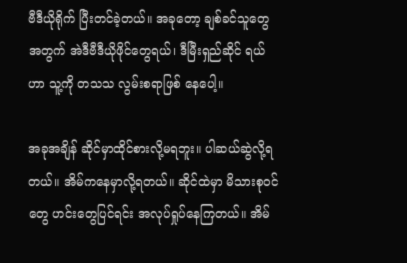ဗီဒီယိုရိုက် ပြီးတင်ခဲ့တယ်။ အခုတော့ ချစ်ခင်သူတွေအတွက် အဲဒီဗီဒီယိုဖိုင်တွေရယ်၊ ဒီမြီးရှည်ဆိုင် ရယ်ဟာ သူ့ကို တသသ လွမ်းစရာဖြစ် နေပေါ့။

အခုအချိန် ဆိုင်မှာထိုင်စားလို့မရဘူး။ ပါဆယ်ဆွဲလို့ရတယ်။ အိမ်ကနေမှာလို့ရတယ်။ ဆိုင်ထဲမှာ မိသားစုဝင်တွေ ဟင်းတွေပြင်ရင်း အလုပ်ရှုပ်နေကြတယ်။ အိမ်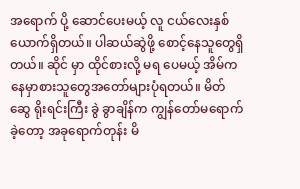အရောက် ပို့ ဆောင်ပေးမယ့် လူ ငယ်လေးနှစ်ယောက်ရှိတယ်။ ပါဆယ်ဆွဲဖို့ စောင့်နေသူတွေရှိတယ်။ ဆိုင် မှာ ထိုင်စားလို့ မရ ပေမယ့် အိမ်ကနေမှာစားသူတွေအတော်များပုံရတယ်။ မိတ်ဆွေ ရိုးရင်းကြီး ခွဲ ခွာချိန်က ကျွန်တော်မရောက်ခဲ့တော့ အခုရောက်တုန်း မိ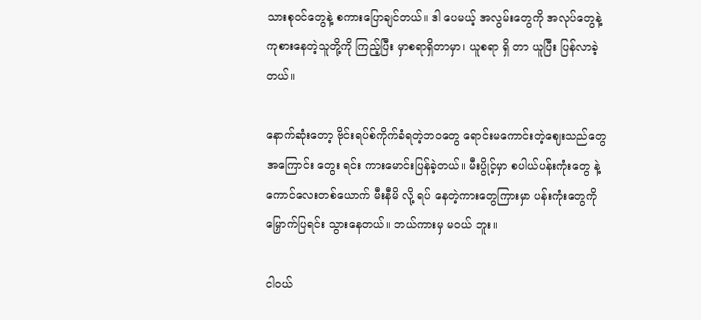သားစုဝင်တွေနဲ့ စကားပြောချင်တယ်။ ဒါ ပေမယ့် အလွမ်းတွေကို အလုပ်တွေနဲ့ ကုစားနေတဲ့သူတို့ကို ကြည့်ပြီး မှာစရာရှိတာမှာ၊ ယူစရာ ရှိ တာ ယူပြီး ပြန်လာခဲ့တယ်။

နောက်ဆုံးတော့ ဗိုင်းရပ်စ်ကိုက်ခံရတဲ့ဘဝတွေ ရောင်းမကောင်းတဲ့ဈေးသည်တွေအကြောင်း တွေး ရင်း ကားမောင်းပြန်ခဲ့တယ်။ မီးပွိုင့်မှာ စပါယ်ပန်းကုံးတွေ နဲ့ ကောင်လေးတစ်ယောက် မီးနီမိ လို့ ရပ် နေတဲ့ကားတွေကြားမှာ ပန်းကုံးတွေကို မြှောက်ပြရင်း သွားနေတယ်။ ဘယ်ကားမှ မဝယ် ဘူး။

ငါဝယ်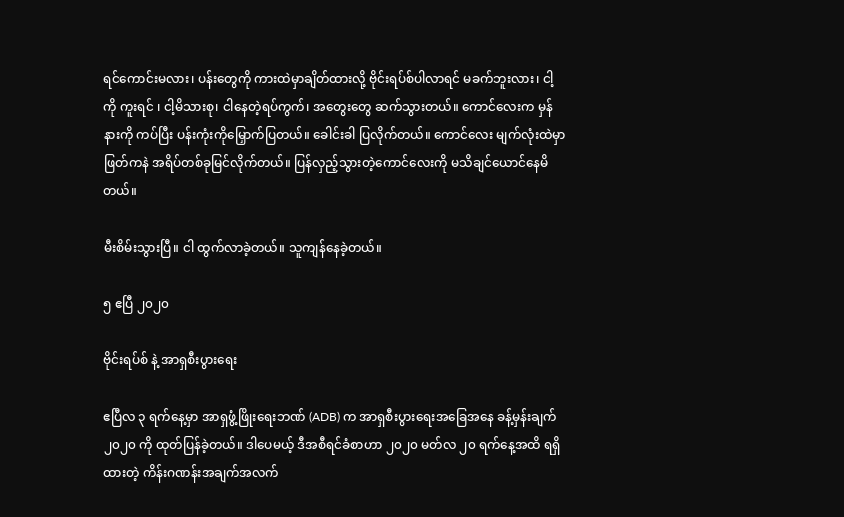ရင်ကောင်းမလား၊ ပန်းတွေကို ကားထဲမှာချိတ်ထားလို့ ဗိုင်းရပ်စ်ပါလာရင် မခက်ဘူးလား၊ ငါ့ ကို ကူးရင် ၊ ငါ့မိသားစု၊ ငါနေတဲ့ရပ်ကွက်၊ အတွေးတွေ ဆက်သွားတယ်။ ကောင်လေးက မှန်နားကို ကပ်ပြီး ပန်းကုံးကိုမြှောက်ပြတယ်။ ခေါင်းခါ ပြလိုက်တယ်။ ကောင်လေး မျက်လုံးထဲမှာ ဖြတ်ကနဲ အရိပ်တစ်ခုမြင်လိုက်တယ်။ ပြန်လှည့်သွားတဲ့ကောင်လေးကို မသိချင်ယောင်နေမိတယ်။

မီးစိမ်းသွားပြီ။ ငါ ထွက်လာခဲ့တယ်။ သူကျန်နေခဲ့တယ်။

၅ ဧပြီ ၂၀၂၀

ဗိုင်းရပ်စ် နဲ့ အာရှစီးပွားရေး

ဧပြီလ ၃ ရက်နေ့မှာ အာရှဖွံ့ဖြိုးရေးဘဏ် (ADB) က အာရှစီးပွားရေးအခြေအနေ ခန့်မှန်းချက် ၂၀၂၀ ကို ထုတ်ပြန်ခဲ့တယ်။ ဒါပေမယ့် ဒီအစီရင်ခံစာဟာ ၂၀၂၀ မတ်လ ၂၀ ရက်နေ့အထိ ရရှိ ထားတဲ့ ကိန်းဂဏန်းအချက်အလက်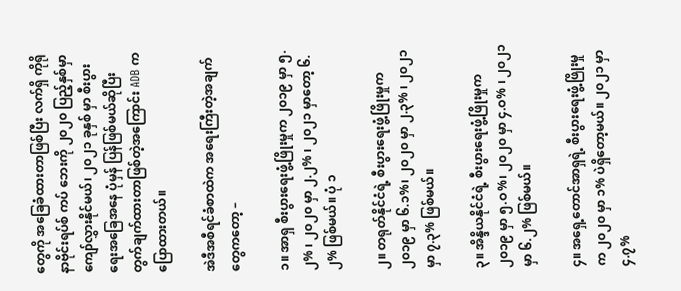တွေကို အခြေခံထားတာဖြစ်ပြီး လက်ရှိ ကိုရိုနာဗိုင်းရပ်စ် ကပ် ဘေးကို ၂၀၂၀ ပြည့်နှစ်မှာ ကျော်လွှားနိုင်မယ်၊ ၂၀၂၁ ခုနှစ် မှာ စီးပွားရေးအခြေအနေ ပုံမှန် ပြန်ဖြစ်မယ်ဆိုပြီး တွက်ချက်ထားတာဖြစ်တဲ့အကြောင်း ADB က ပြောထားတယ်။

အဲဒီအစီရင်ခံစာထဲက အရေးကြီးတဲ့အချက်တွေကတော့ –

၁။ အာရှ စီးပွားရေးဖွံ့ဖြိုးမှုက ၂၀၁၉ မှာ ၅.၂% ၊ ၂၀၂၀ မှာ ၂.၂% ၊ ၂၀၂၁ မှာတော့ ၆.၂% ဖြစ်မယ်။ ပုံ ၁

၂။ တရုတ်နိုင်ငံရဲ့ စီးပွားရေးဖွံ့ဖြိုးမှုက ၂၀၁၉ မှာ ၆.၁%၊ ၂၀၂၀ မှာ ၂.၃% ၊ ၂၀၂၁ မှာ ၇.၃% ဖြစ်မယ်။

၃။ အိန္ဒိယနိုင်ငံရဲ့ စီးပွားရေးဖွံ့ဖြိုးမှုက ၂၀၁၉ မှာ ၅.ဝ%၊ ၂၀၂၀ မှာ ၄.ဝ% ၊ ၂၀၂၁ မှာ ၆.၂% ဖြစ်မယ်။

၄။ အရှေ့တောင်အာရှရဲ့ စီးပွားရေးဖွံ့ဖြိုးမှုက ၂၀၂၀ မှာ ၁% ပဲရှိတော့မယ်။ ၂၀၂၁ မှာ ၄.၇%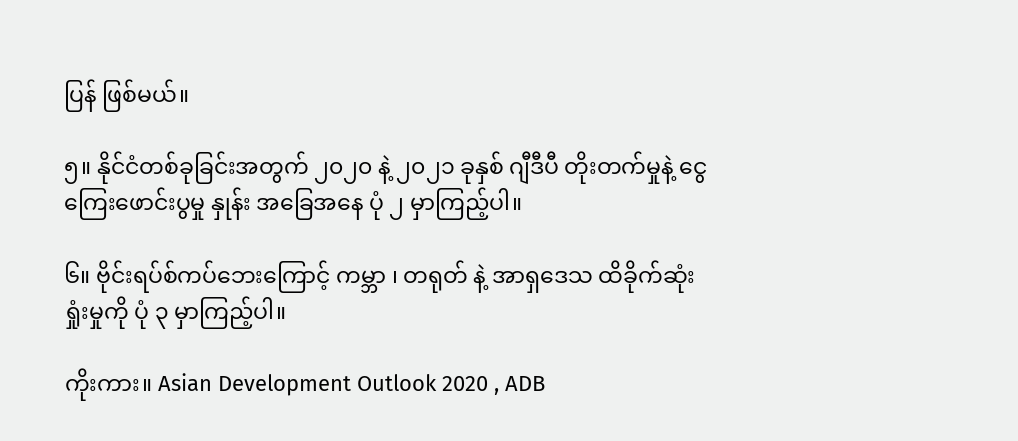ပြန် ဖြစ်မယ်။

၅။ နိုင်ငံတစ်ခုခြင်းအတွက် ၂၀၂၀ နဲ့ ၂၀၂၁ ခုနှစ် ဂျီဒီပီ တိုးတက်မှုနဲ့ ငွေကြေးဖောင်းပွမှု နှုန်း အခြေအနေ ပုံ ၂ မှာကြည့်ပါ။

၆။ ဗိုင်းရပ်စ်ကပ်ဘေးကြောင့် ကမ္ဘာ ၊ တရုတ် နဲ့ အာရှဒေသ ထိခိုက်ဆုံးရှုံးမှုကို ပုံ ၃ မှာကြည့်ပါ။

ကိုးကား။ Asian Development Outlook 2020 , ADB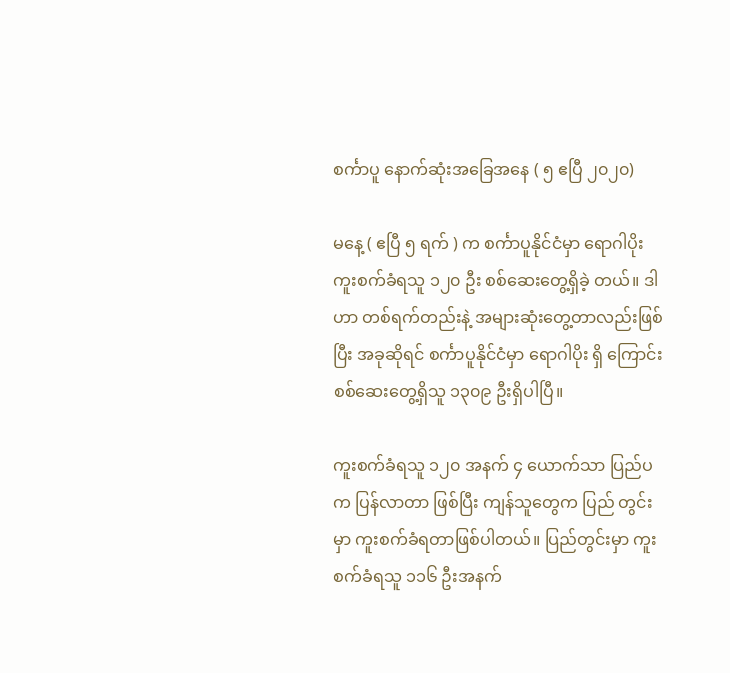စင်္ကာပူ နောက်ဆုံးအခြေအနေ ( ၅ ဧပြီ ၂၀၂၀)

မနေ့ ( ဧပြီ ၅ ရက် ) က စင်္ကာပူနိုင်ငံမှာ ရောဂါပိုးကူးစက်ခံရသူ ၁၂၀ ဦး စစ်ဆေးတွေ့ရှိခဲ့ တယ်။ ဒါဟာ တစ်ရက်တည်းနဲ့ အများဆုံးတွေ့တာလည်းဖြစ်ပြီး အခုဆိုရင် စင်္ကာပူနိုင်ငံမှာ ရောဂါပိုး ရှိ ကြောင်းစစ်ဆေးတွေ့ရှိသူ ၁၃၀၉ ဦးရှိပါပြီ။

ကူးစက်ခံရသူ ၁၂၀ အနက် ၄ ယောက်သာ ပြည်ပက ပြန်လာတာ ဖြစ်ပြီး ကျန်သူတွေက ပြည် တွင်းမှာ ကူးစက်ခံရတာဖြစ်ပါတယ်။ ပြည်တွင်းမှာ ကူးစက်ခံရသူ ၁၁၆ ဦးအနက်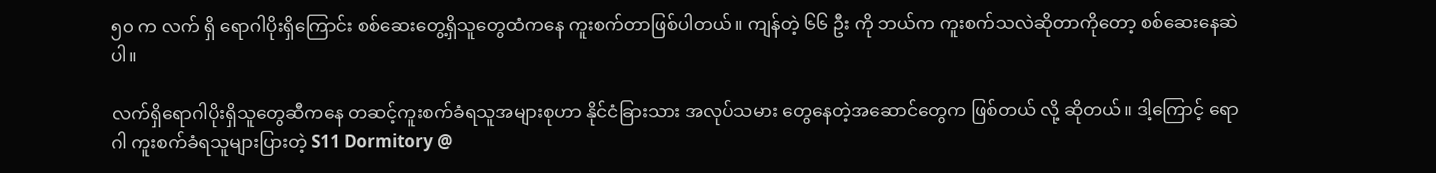၅၀ က လက် ရှိ ရောဂါပိုးရှိကြောင်း စစ်ဆေးတွေ့ရှိသူတွေထံကနေ ကူးစက်တာဖြစ်ပါတယ်။ ကျန်တဲ့ ၆၆ ဦး ကို ဘယ်က ကူးစက်သလဲဆိုတာကိုတော့ စစ်ဆေးနေဆဲပါ။

လက်ရှိရောဂါပိုးရှိသူတွေဆီကနေ တဆင့်ကူးစက်ခံရသူအများစုဟာ နိုင်ငံခြားသား အလုပ်သမား တွေနေတဲ့အဆောင်တွေက ဖြစ်တယ် လို့ ဆိုတယ်။ ဒါ့ကြောင့် ရောဂါ ကူးစက်ခံရသူများပြားတဲ့ S11 Dormitory @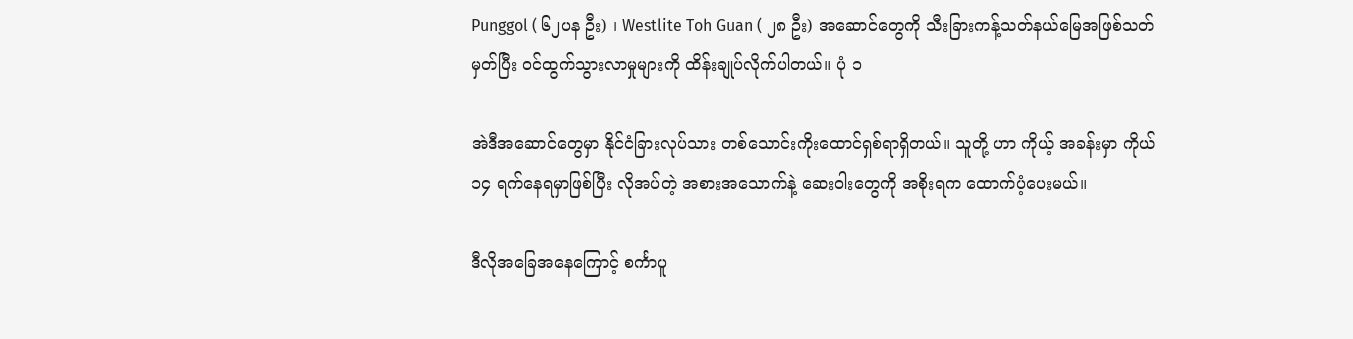Punggol ( ၆၂ပန ဦး) ၊ Westlite Toh Guan ( ၂၈ ဦး) အဆောင်တွေကို သီးခြားကန့်သတ်နယ်မြေအဖြစ်သတ်မှတ်ပြီး ဝင်ထွက်သွားလာမှုများကို ထိန်းချုပ်လိုက်ပါတယ်။ ပုံ ၁

အဲဒီအဆောင်တွေမှာ နိုင်ငံခြားလုပ်သား တစ်သောင်းကိုးထောင်ရှစ်ရာရှိတယ်။ သူတို့ ဟာ ကိုယ့် အခန်းမှာ ကိုယ် ၁၄ ရက်နေရမှာဖြစ်ပြီး လိုအပ်တဲ့ အစားအသောက်နဲ့ ဆေးဝါးတွေကို အစိုးရက ထောက်ပံ့ပေးမယ်။

ဒီလိုအခြေအနေကြောင့် စင်္ကာပူ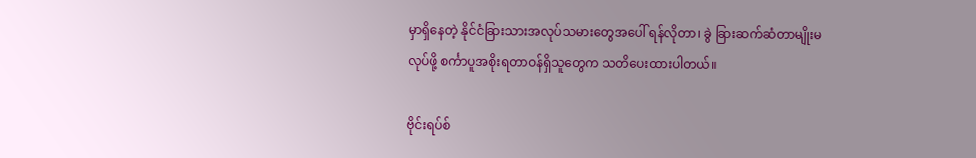မှာရှိနေတဲ့ နိုင်ငံခြားသားအလုပ်သမားတွေအပေါ် ရန်လိုတာ၊ ခွဲ ခြားဆက်ဆံတာမျိုးမလုပ်ဖို့ စင်္ကာပူအစိုးရတာဝန်ရှိသူတွေက သတိပေးထားပါတယ်။

ဗိုင်းရပ်စ်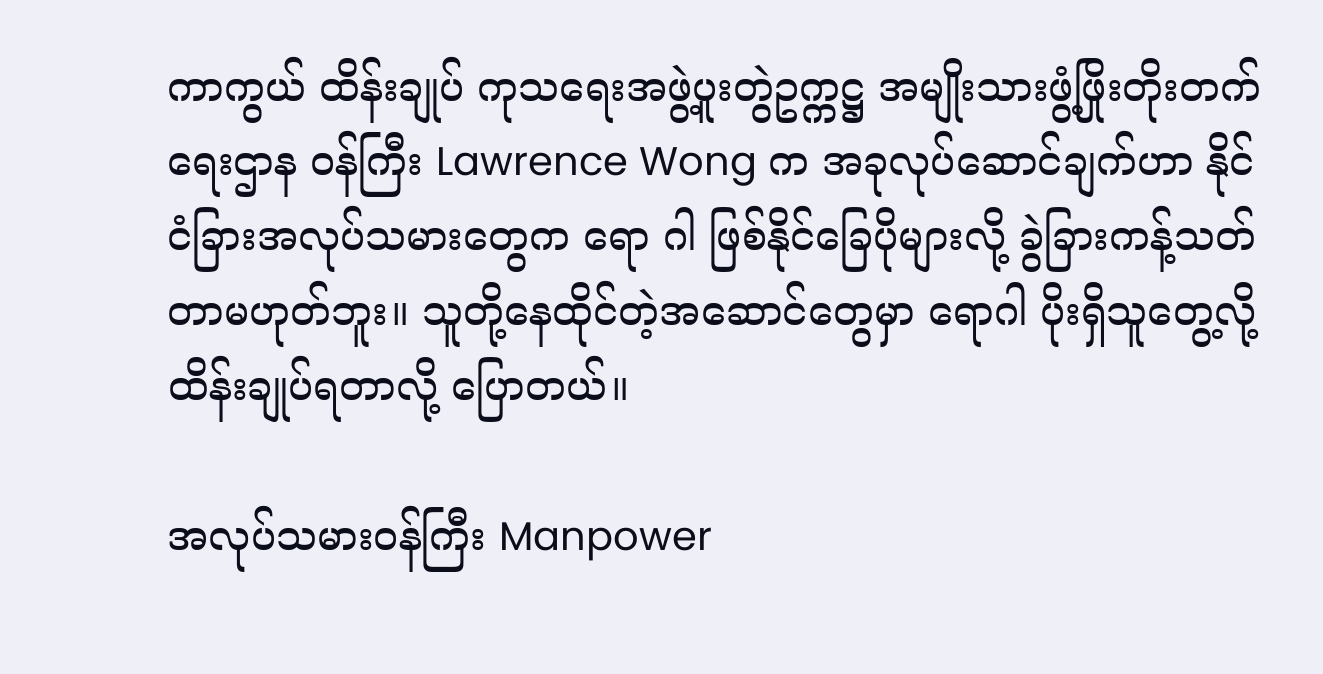ကာကွယ် ထိန်းချုပ် ကုသရေးအဖွဲ့ပူးတွဲဥက္ကဋ္ဌ အမျိုးသားဖွံ့ဖြိုးတိုးတက်ရေးဌာန ဝန်ကြီး Lawrence Wong က အခုလုပ်ဆောင်ချက်ဟာ နိုင်ငံခြားအလုပ်သမားတွေက ရော ဂါ ဖြစ်နိုင်ခြေပိုများလို့ ခွဲခြားကန့်သတ်တာမဟုတ်ဘူး။ သူတို့နေထိုင်တဲ့အဆောင်တွေမှာ ရောဂါ ပိုးရှိသူတွေ့လို့ ထိန်းချုပ်ရတာလို့ ပြောတယ်။

အလုပ်သမားဝန်ကြီး Manpower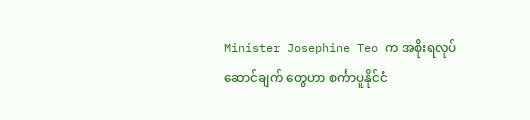Minister Josephine Teo က အစိုးရလုပ်ဆောင်ချက် တွေဟာ စင်္ကာပူနိုင်ငံ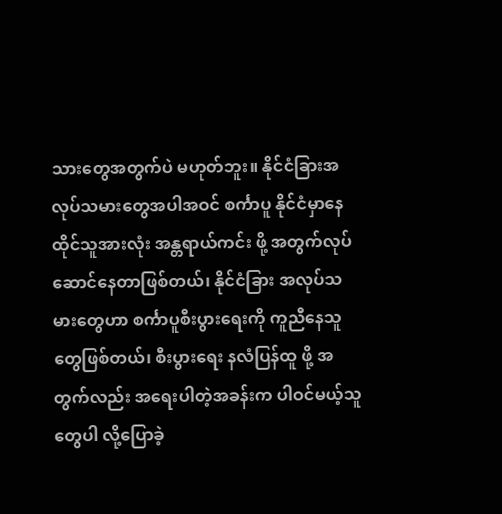သားတွေအတွက်ပဲ မဟုတ်ဘူး။ နိုင်ငံခြားအလုပ်သမားတွေအပါအဝင် စင်္ကာပူ နိုင်ငံမှာနေထိုင်သူအားလုံး အန္တရာယ်ကင်း ဖို့ အတွက်လုပ်ဆောင်နေတာဖြစ်တယ်၊ နိုင်ငံခြား အလုပ်သမားတွေဟာ စင်္ကာပူစီးပွားရေးကို ကူညီနေသူတွေဖြစ်တယ်၊ စီးပွားရေး နလံပြန်ထူ ဖို့ အတွက်လည်း အရေးပါတဲ့အခန်းက ပါဝင်မယ့်သူတွေပါ လို့ပြောခဲ့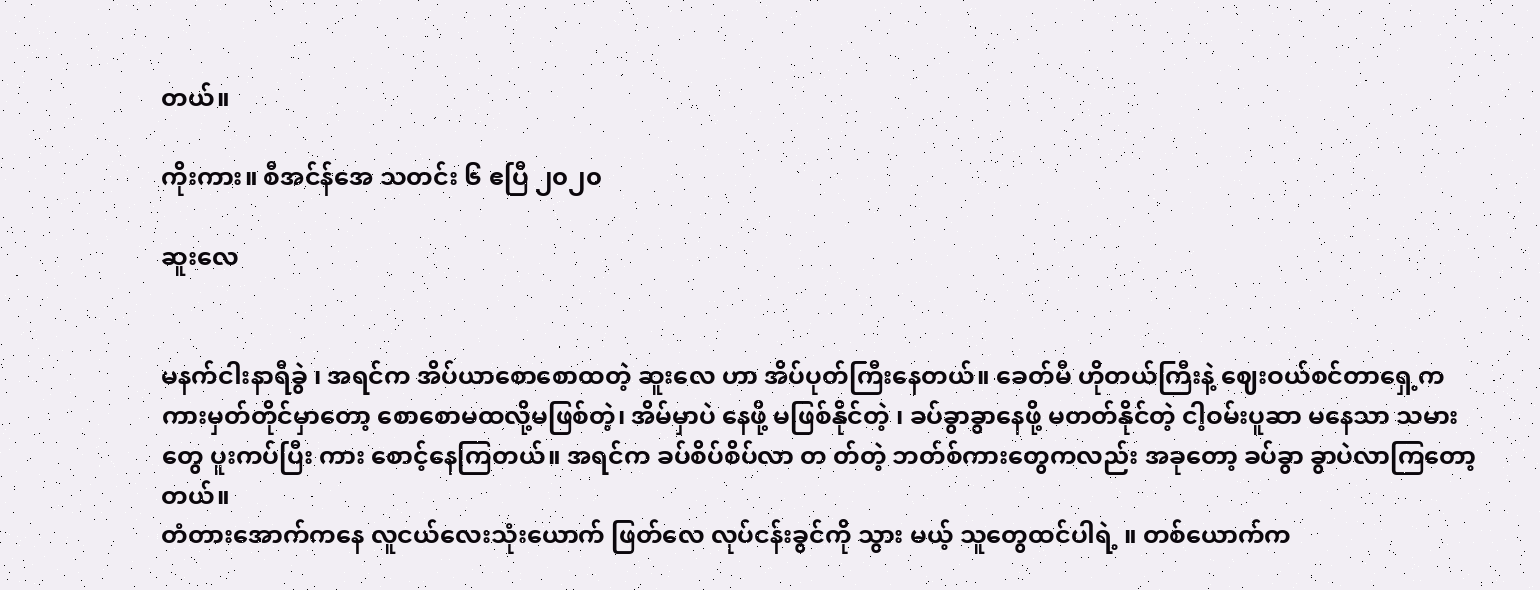တယ်။

ကိုးကား။ စီအင်န်အေ သတင်း ၆ ဧပြီ ၂၀၂၀

ဆူးလေ


မနက်ငါးနာရီခွဲ ၊ အရင်က အိပ်ယာစောစောထတဲ့ ဆူးလေ ဟာ အိပ်ပုတ်ကြီးနေတယ်။ ခေတ်မီ ဟိုတယ်ကြီးနဲ့ ဈေးဝယ်စင်တာရှေ့က ကားမှတ်တိုင်မှာတော့ စောစောမထလို့မဖြစ်တဲ့၊ အိမ်မှာပဲ နေဖို့ မဖြစ်နိုင်တဲ့ ၊ ခပ်ခွာခွာနေဖို့ မတတ်နိုင်တဲ့ ငါ့ဝမ်းပူဆာ မနေသာ သမားတွေ ပူးကပ်ပြီး ကား စောင့်နေကြတယ်။ အရင်က ခပ်စိပ်စိပ်လာ တ တ်တဲ့ ဘတ်စ်ကားတွေကလည်း အခုတော့ ခပ်ခွာ ခွာပဲလာကြတော့တယ်။
တံတားအောက်ကနေ လူငယ်လေးသုံးယောက် ဖြတ်လေ လုပ်ငန်းခွင်ကို သွား မယ့် သူတွေထင်ပါရဲ့ ။ တစ်ယောက်က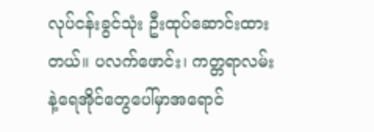လုပ်ငန်းခွင်သုံး ဦးထုပ်ဆောင်းထားတယ်။ ပလက်ဖောင်း၊ ကတ္တရာလမ်းနဲ့ရေအိုင်တွေပေါ်မှာအရောင်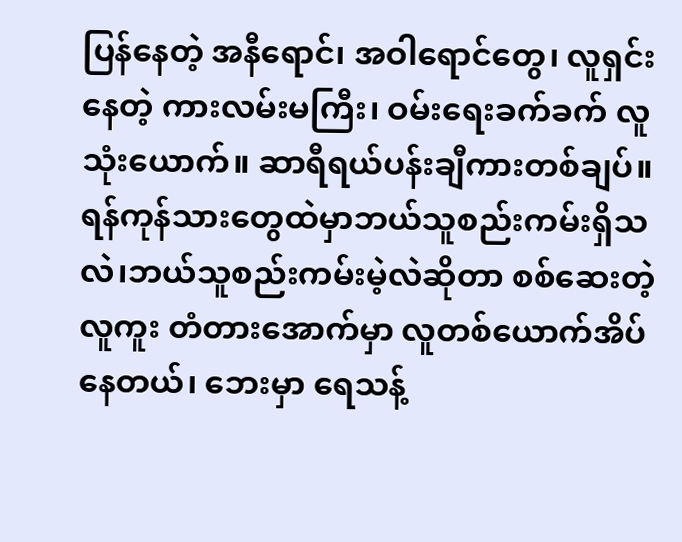ပြန်နေတဲ့ အနီရောင်၊ အဝါရောင်တွေ၊ လူရှင်းနေတဲ့ ကားလမ်းမကြီး၊ ဝမ်းရေးခက်ခက် လူသုံးယောက်။ ဆာရီရယ်ပန်းချီကားတစ်ချပ်။
ရန်ကုန်သားတွေထဲမှာဘယ်သူစည်းကမ်းရှိသလဲ၊ဘယ်သူစည်းကမ်းမဲ့လဲဆိုတာ စစ်ဆေးတဲ့ လူကူး တံတားအောက်မှာ လူတစ်ယောက်အိပ်နေတယ်၊ ဘေးမှာ ရေသန့်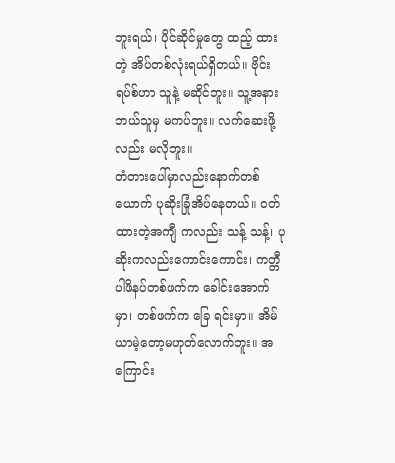ဘူးရယ်၊ ပိုင်ဆိုင်မှုတွေ ထည့် ထားတဲ့ အိပ်တစ်လုံးရယ်ရှိတယ်။ ဗိုင်းရပ်စ်ဟာ သူနဲ့ မဆိုင်ဘူး။ သူ့အနား ဘယ်သူမှ မကပ်ဘူး။ လက်ဆေးဖို့လည်း မလိုဘူး။
တံတားပေါ်မှာလည်းနောက်တစ်ယောက် ပုဆိုးခြုံအိပ်နေတယ်။ ဝတ်ထားတဲ့အကျီ ကလည်း သန့် သန့်၊ ပုဆိုးကလည်းကောင်းကောင်း၊ ကတ္တီပါဖိနပ်တစ်ဖက်က ခေါင်းအောက်မှာ၊ တစ်ဖက်က ခြေ ရင်းမှာ။ အိမ်ယာမဲ့တော့မဟုတ်လောက်ဘူး။ အကြောင်း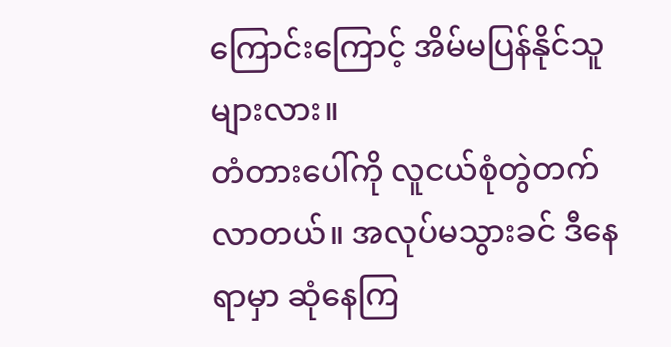ကြောင်းကြောင့် အိမ်မပြန်နိုင်သူများလား။
တံတားပေါ်ကို လူငယ်စုံတွဲတက်လာတယ်။ အလုပ်မသွားခင် ဒီနေရာမှာ ဆုံနေကြ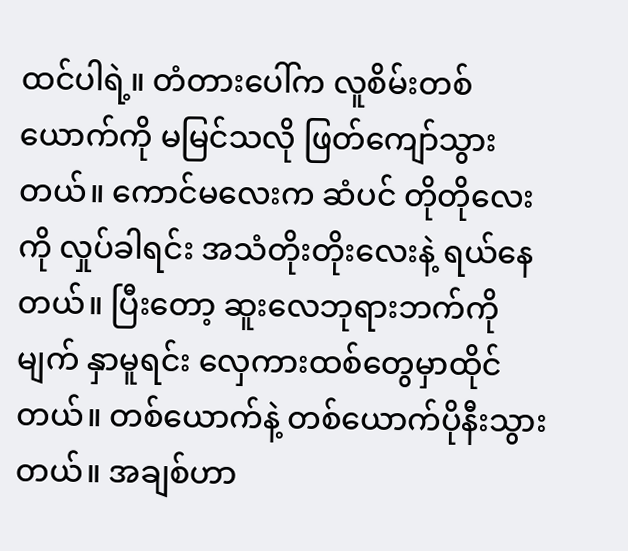ထင်ပါရဲ့။ တံတားပေါ်က လူစိမ်းတစ်ယောက်ကို မမြင်သလို ဖြတ်ကျော်သွားတယ်။ ကောင်မလေးက ဆံပင် တိုတိုလေးကို လှုပ်ခါရင်း အသံတိုးတိုးလေးနဲ့ ရယ်နေတယ်။ ပြီးတော့ ဆူးလေဘုရားဘက်ကို မျက် နှာမူရင်း လှေကားထစ်တွေမှာထိုင်တယ်။ တစ်ယောက်နဲ့ တစ်ယောက်ပိုနီးသွားတယ်။ အချစ်ဟာ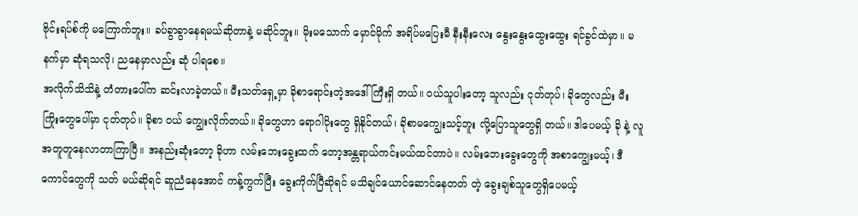ဗိုင်းရပ်စ်ကို မကြောက်ဘူး။ ခပ်ခွာခွာနေရမယ်ဆိုတာနဲ့ မဆိုင်ဘူး။ မိုးမသောက် မှောင်မိုက် အရိပ်မပြေးမီ နီးနီးလေး နွေးနွေးထွေးထွေး ရင်ခွင်ထဲမှာ။ မနက်မှာ ဆုံရသလို၊ ညနေမှာလည်း ဆုံ ပါရစေ။
အလိုက်သိသိနဲ့ တံတားပေါ်က ဆင်းလာခဲ့တယ်။ မီးသတ်ရှေ့မှာ ခိုစာရောင်းတဲ့အဒေါ်ကြီးရှိ တယ်။ ဝယ်သူပါးတော့ သူလည်း ငုတ်တုပ်၊ ခိုတွေလည်း မီးကြိုးတွေပေါ်မှာ ငုတ်တုပ်။ ခိုစာ ဝယ် ကျွေးလိုက်တယ်။ ခိုတွေဟာ ရောဂါပိုးတွေ ရှိနိုင်တယ်၊ ခိုစာမကျွေးသင့်ဘူး လို့ပြောသူတွေရှိ တယ်။ ဒါပေမယ့် ခို နဲ့ လူအတူတူနေလာတာကြာပြီ။ အနည်းဆုံးတော့ ခိုဟာ လမ်းဘေးခွေးထက် တော့အန္တရာယ်ကင်းမယ်ထင်တာပဲ။ လမ်းဘေးခွေးတွေကို အစာကျွေးမယ့်၊ ဒီကောင်တွေကို သတ် မယ်ဆိုရင် ဆူညံနေအောင် ကန့်ကွက်ပြီး ခွေးကိုက်ပြီဆိုရင် မသိချင်ယောင်ဆောင်နေတတ် တဲ့ ခွေးချစ်သူတွေရှိပေမယ့်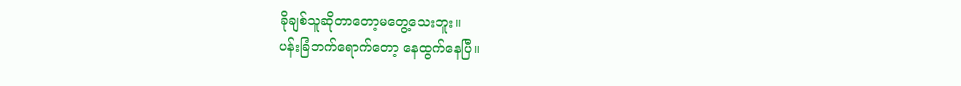ခိုချစ်သူဆိုတာတော့မတွေ့သေးဘူး။
ပန်းခြံဘက်ရောက်တော့ နေထွက်နေပြီ။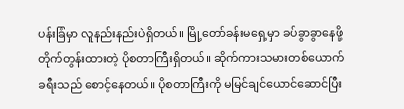ပန်းခြံမှာ လူနည်းနည်းပဲရှိတယ်။ မြို့တော်ခန်းမရှေ့မှာ ခပ်ခွာခွာနေဖို့တိုက်တွန်းထားတဲ့ ပိုစတာကြီးရှိတယ်။ ဆိုက်ကားသမားတစ်ယောက် ခရီးသည် စောင့်နေတယ်။ ပိုစတာကြီးကို မမြင်ချင်ယောင်ဆောင်ပြီး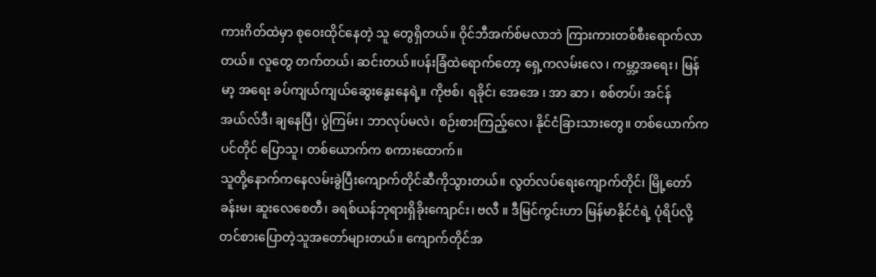ကားဂိတ်ထဲမှာ စုဝေးထိုင်နေတဲ့ သူ တွေရှိတယ်။ ဝိုင်ဘီအက်စ်မလာဘဲ ကြားကားတစ်စီးရောက်လာတယ်။ လူတွေ တက်တယ်၊ ဆင်းတယ်။ပန်းခြံထဲရောက်တော့ ရှေ့ကလမ်းလေ ၊ ကမ္ဘာ့အရေး၊ မြန်မာ့ အရေး ခပ်ကျယ်ကျယ်ဆွေးနွေးနေရဲ့။ ကိုဗစ်၊ ရခိုင်၊ အေအေ ၊ အာ ဆာ ၊ စစ်တပ်၊ အင်န်အယ်လ်ဒီ၊ ချနေပြီ၊ ပွဲကြမ်း၊ ဘာလုပ်မလဲ၊ စဉ်းစားကြည့်လေ၊ နိုင်ငံခြားသားတွေ။ တစ်ယောက်က ပင်တိုင် ပြောသူ၊ တစ်ယောက်က စကားထောက်။
သူတို့နောက်ကနေလမ်းခွဲပြီးကျောက်တိုင်ဆီကိုသွားတယ်။ လွတ်လပ်ရေးကျောက်တိုင်၊ မြို့တော် ခန်းမ၊ ဆူးလေစေတီ၊ ခရစ်ယန်ဘုရားရှိခိုးကျောင်း၊ ဗလီ ။ ဒီမြင်ကွင်းဟာ မြန်မာနိုင်ငံရဲ့ ပုံရိပ်လို့ တင်စားပြောတဲ့သူအတော်များတယ်။ ကျောက်တိုင်အ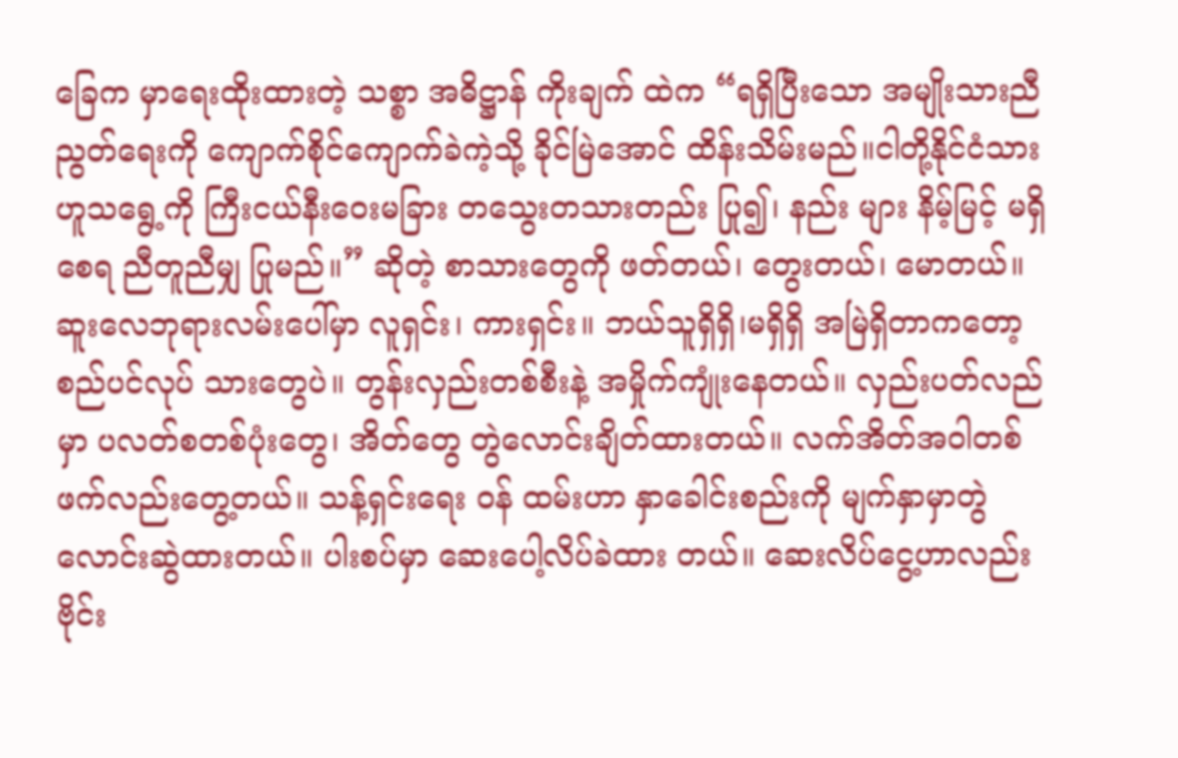ခြေက မှာရေးထိုးထားတဲ့ သစ္စာ အဓိဋ္ဌာန် ကိုးချက် ထဲက “ရရှိပြီးသော အမျိုးသားညီညွတ်ရေးကို ကျောက်စိုင်ကျောက်ခဲကဲ့သို့ ခိုင်မြဲအောင် ထိန်းသိမ်းမည်။ငါတို့နိုင်ငံသားဟူသရွေ့ကို ကြီးငယ်နီးဝေးမခြား တသွေးတသားတည်း ပြု၍၊ နည်း များ နိမ့်မြင့် မရှိစေရ ညီတူညီမျှ ပြုမည်။” ဆိုတဲ့ စာသားတွေကို ဖတ်တယ်၊ တွေးတယ်၊ မောတယ်။
ဆူးလေဘုရားလမ်းပေါ်မှာ လူရှင်း၊ ကားရှင်း။ ဘယ်သူရှိရှိ၊မရှိရှိ အမြဲရှိတာကတော့ စည်ပင်လုပ် သားတွေပဲ။ တွန်းလှည်းတစ်စီးနဲ့ အမှိုက်ကျုံးနေတယ်။ လှည်းပတ်လည်မှာ ပလတ်စတစ်ပုံးတွေ၊ အိတ်တွေ တွဲလောင်းချိတ်ထားတယ်။ လက်အိတ်အဝါတစ်ဖက်လည်းတွေ့တယ်။ သန့်ရှင်းရေး ဝန် ထမ်းဟာ နှာခေါင်းစည်းကို မျက်နှာမှာတွဲလောင်းဆွဲထားတယ်။ ပါးစပ်မှာ ဆေးပေါ့လိပ်ခဲထား တယ်။ ဆေးလိပ်ငွေ့ဟာလည်း ဗိုင်း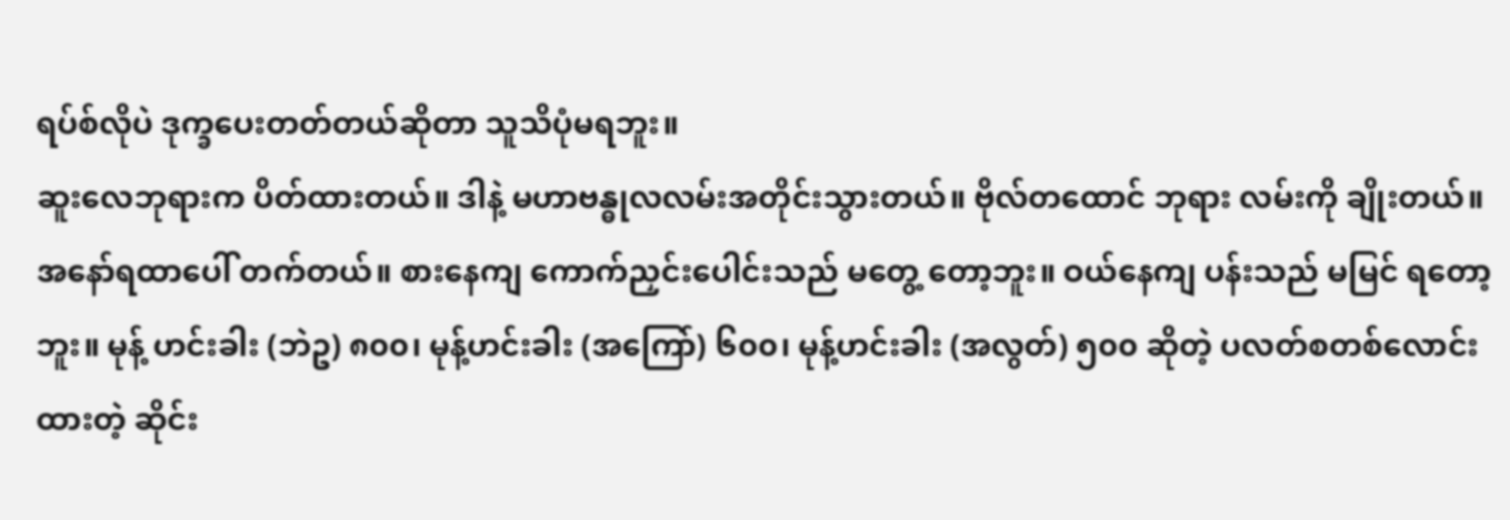ရပ်စ်လိုပဲ ဒုက္ခပေးတတ်တယ်ဆိုတာ သူသိပုံမရဘူး။
ဆူးလေဘုရားက ပိတ်ထားတယ်။ ဒါနဲ့ မဟာဗန္ဓုလလမ်းအတိုင်းသွားတယ်။ ဗိုလ်တထောင် ဘုရား လမ်းကို ချိုးတယ်။ အနော်ရထာပေါ် တက်တယ်။ စားနေကျ ကောက်ညှင်းပေါင်းသည် မတွေ့ တော့ဘူး။ ဝယ်နေကျ ပန်းသည် မမြင် ရတော့ဘူး။ မုန့် ဟင်းခါး (ဘဲဥ) ၈၀၀၊ မုန့်ဟင်းခါး (အကြော်) ၆၀၀၊ မုန့်ဟင်းခါး (အလွတ်) ၅၀၀ ဆိုတဲ့ ပလတ်စတစ်လောင်းထားတဲ့ ဆိုင်း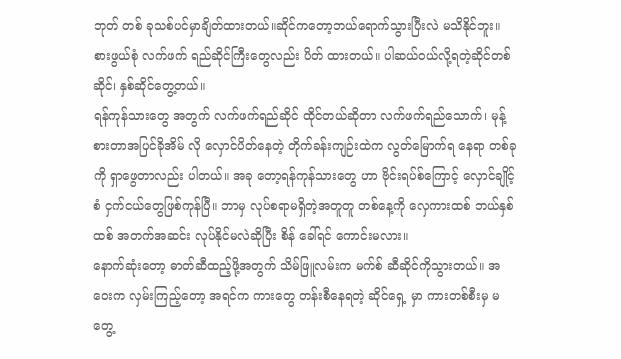ဘုတ် တစ် ခုသစ်ပင်မှာချိတ်ထားတယ်။ဆိုင်ကတော့ဘယ်ရောက်သွားပြီးလဲ မသိနိုင်ဘူး။ စားဖွယ်စုံ လက်ဖက် ရည်ဆိုင်ကြီးတွေလည်း ပိတ် ထားတယ်။ ပါဆယ်ဝယ်လို့ရတဲ့ဆိုင်တစ်ဆိုင်၊ နှစ်ဆိုင်တွေ့တယ်။
ရန်ကုန်သားတွေ အတွက် လက်ဖက်ရည်ဆိုင် ထိုင်တယ်ဆိုတာ လက်ဖက်ရည်သောက်၊ မုန့်စားတာအပြင်ခိုအိမ် လို လှောင်ပိတ်နေတဲ့ တိုက်ခန်းကျဉ်းထဲက လွတ်မြောက်ရ နေရာ တစ်ခု ကို ရှာဖွေတာလည်း ပါတယ်။ အခု တော့ရန်ကုန်သားတွေ ဟာ ဗိုင်းရပ်စ်ကြောင့် လှောင်ချိုင့် စံ ငှက်ငယ်တွေဖြစ်ကုန်ပြီ။ ဘာမှ လုပ်စရာမရှိတဲ့အတူတူ တစ်နေ့ကို လှေကားထစ် ဘယ်နှစ်ထစ် အတက်အဆင်း လုပ်နိုင်မလဲဆိုပြီး စိန် ခေါ်ရင် ကောင်းမလား။
နောက်ဆုံးတော့ ဓာတ်ဆီထည့်ဖို့အတွက် သိမ်ဖြူလမ်းက မက်စ် ဆီဆိုင်ကိုသွားတယ်။ အဝေးက လှမ်းကြည့်တော့ အရင်က ကားတွေ တန်းစီနေရတဲ့ ဆိုင်ရှေ့ မှာ ကားတစ်စီးမှ မတွေ့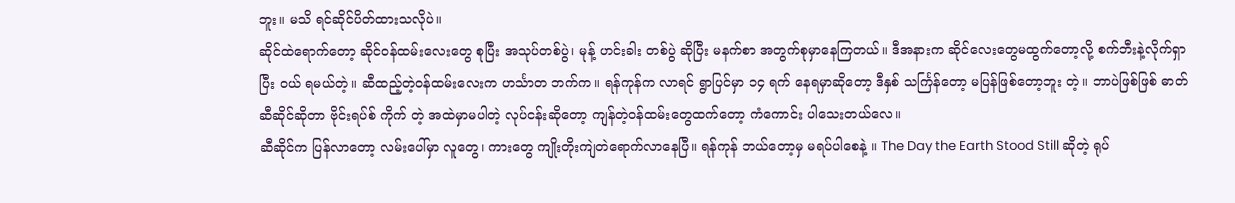ဘူး။ မသိ ရင်ဆိုင်ပိတ်ထားသလိုပဲ။
ဆိုင်ထဲရောက်တော့ ဆိုင်ဝန်ထမ်းလေးတွေ စုပြီး အသုပ်တစ်ပွဲ၊ မုန့် ဟင်းခါး တစ်ပွဲ ဆိုပြီး မနက်စာ အတွက်စုမှာနေကြတယ်။ ဒီအနားက ဆိုင်လေးတွေမထွက်တော့လို့ စက်ဘီးနဲ့လိုက်ရှာပြီး ဝယ် ရမယ်တဲ့။ ဆီထည့်တဲ့ဝန်ထမ်းလေးက ဟင်္သာတ ဘက်က။ ရန်ကုန်က လာရင် ရွာပြင်မှာ ၁၄ ရက် နေရမှာဆိုတော့ ဒီနှစ် သင်္ကြန်တော့ မပြန်ဖြစ်တော့ဘူး တဲ့။ ဘာပဲဖြစ်ဖြစ် ဓာတ်ဆီဆိုင်ဆိုတာ ဗိုင်းရပ်စ် ကိုက် တဲ့ အထဲမှာမပါတဲ့ လုပ်ငန်းဆိုတော့ ကျန်တဲ့ဝန်ထမ်းတွေထက်တော့ ကံကောင်း ပါသေးတယ်လေ။
ဆီဆိုင်က ပြန်လာတော့ လမ်းပေါ်မှာ လူတွေ၊ ကားတွေ ကျိုးတိုးကျဲတဲရောက်လာနေပြီ။ ရန်ကုန် ဘယ်တော့မှ မရပ်ပါစေနဲ့ ။ The Day the Earth Stood Still ဆိုတဲ့ ရုပ်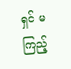ရှင် မကြည့်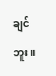ချင်ဘူး။